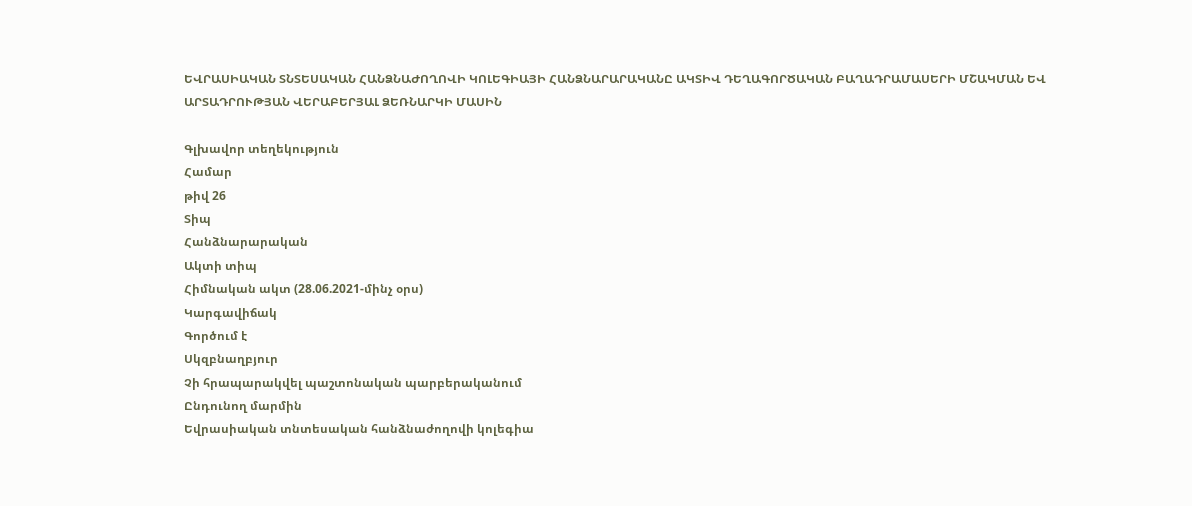ԵՎՐԱՍԻԱԿԱՆ ՏՆՏԵՍԱԿԱՆ ՀԱՆՁՆԱԺՈՂՈՎԻ ԿՈԼԵԳԻԱՅԻ ՀԱՆՁՆԱՐԱՐԱԿԱՆԸ ԱԿՏԻՎ ԴԵՂԱԳՈՐԾԱԿԱՆ ԲԱՂԱԴՐԱՄԱՍԵՐԻ ՄՇԱԿՄԱՆ ԵՎ ԱՐՏԱԴՐՈՒԹՅԱՆ ՎԵՐԱԲԵՐՅԱԼ ՁԵՌՆԱՐԿԻ ՄԱՍԻՆ

Գլխավոր տեղեկություն
Համար
թիվ 26
Տիպ
Հանձնարարական
Ակտի տիպ
Հիմնական ակտ (28.06.2021-մինչ օրս)
Կարգավիճակ
Գործում է
Սկզբնաղբյուր
Չի հրապարակվել պաշտոնական պարբերականում
Ընդունող մարմին
Եվրասիական տնտեսական հանձնաժողովի կոլեգիա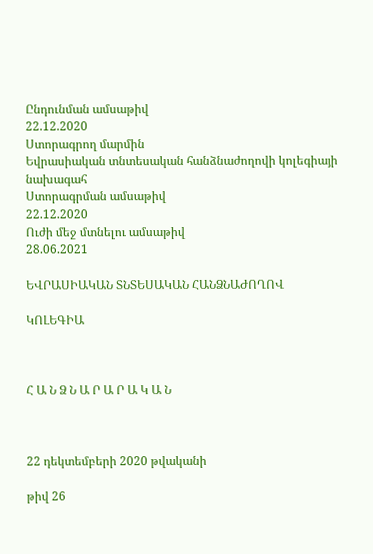Ընդունման ամսաթիվ
22.12.2020
Ստորագրող մարմին
Եվրասիական տնտեսական հանձնաժողովի կոլեգիայի նախագահ
Ստորագրման ամսաթիվ
22.12.2020
Ուժի մեջ մտնելու ամսաթիվ
28.06.2021

ԵՎՐԱՍԻԱԿԱՆ ՏՆՏԵՍԱԿԱՆ ՀԱՆՁՆԱԺՈՂՈՎ

ԿՈԼԵԳԻԱ



Հ Ա Ն Ձ Ն Ա Ր Ա Ր Ա Կ Ա Ն



22 դեկտեմբերի 2020 թվականի

թիվ 26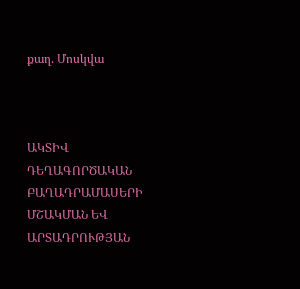քաղ. Մոսկվա



ԱԿՏԻՎ ԴԵՂԱԳՈՐԾԱԿԱՆ ԲԱՂԱԴՐԱՄԱՍԵՐԻ ՄՇԱԿՄԱՆ ԵՎ ԱՐՏԱԴՐՈՒԹՅԱՆ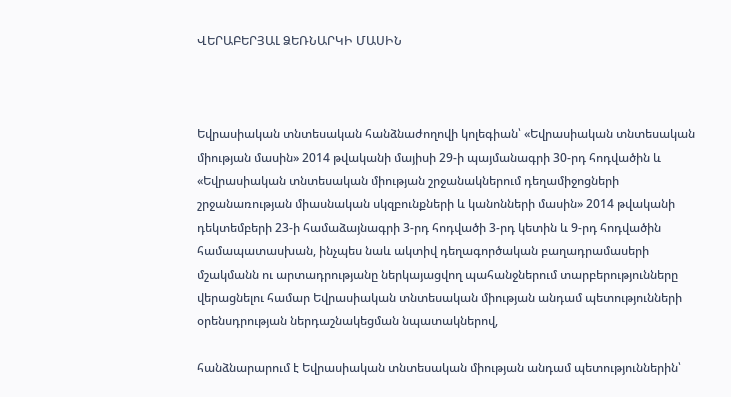ՎԵՐԱԲԵՐՅԱԼ ՁԵՌՆԱՐԿԻ ՄԱՍԻՆ



Եվրասիական տնտեսական հանձնաժողովի կոլեգիան՝ «Եվրասիական տնտեսական միության մասին» 2014 թվականի մայիսի 29-ի պայմանագրի 30-րդ հոդվածին և «Եվրասիական տնտեսական միության շրջանակներում դեղամիջոցների շրջանառության միասնական սկզբունքների և կանոնների մասին» 2014 թվականի դեկտեմբերի 23-ի համաձայնագրի 3-րդ հոդվածի 3-րդ կետին և 9-րդ հոդվածին համապատասխան, ինչպես նաև ակտիվ դեղագործական բաղադրամասերի մշակմանն ու արտադրությանը ներկայացվող պահանջներում տարբերությունները վերացնելու համար Եվրասիական տնտեսական միության անդամ պետությունների օրենսդրության ներդաշնակեցման նպատակներով,

հանձնարարում է Եվրասիական տնտեսական միության անդամ պետություններին՝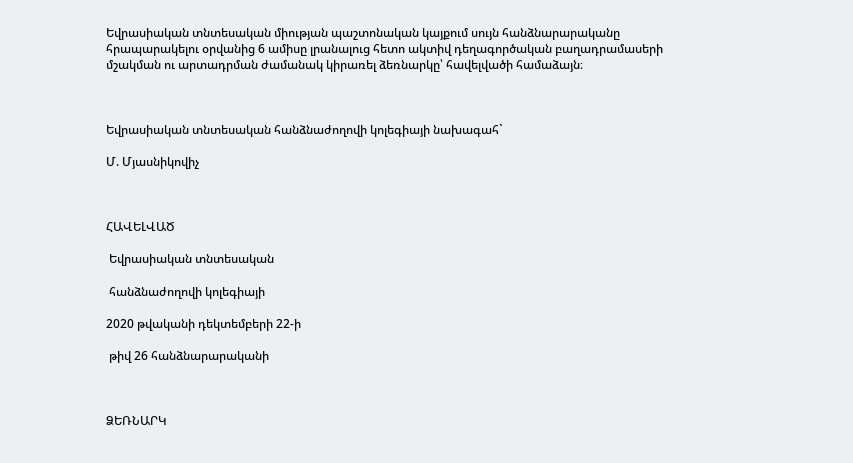Եվրասիական տնտեսական միության պաշտոնական կայքում սույն հանձնարարականը հրապարակելու օրվանից 6 ամիսը լրանալուց հետո ակտիվ դեղագործական բաղադրամասերի մշակման ու արտադրման ժամանակ կիրառել ձեռնարկը՝ հավելվածի համաձայն։



Եվրասիական տնտեսական հանձնաժողովի կոլեգիայի նախագահ`

Մ. Մյասնիկովիչ



ՀԱՎԵԼՎԱԾ

 Եվրասիական տնտեսական

 հանձնաժողովի կոլեգիայի

2020 թվականի դեկտեմբերի 22-ի

 թիվ 26 հանձնարարականի



ՁԵՌՆԱՐԿ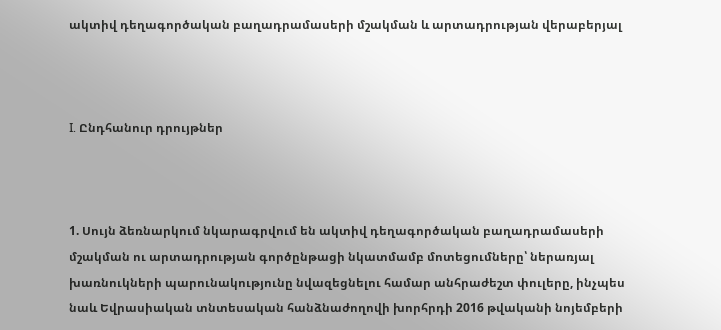ակտիվ դեղագործական բաղադրամասերի մշակման և արտադրության վերաբերյալ



I. Ընդհանուր դրույթներ



1. Սույն ձեռնարկում նկարագրվում են ակտիվ դեղագործական բաղադրամասերի մշակման ու արտադրության գործընթացի նկատմամբ մոտեցումները՝ ներառյալ խառնուկների պարունակությունը նվազեցնելու համար անհրաժեշտ փուլերը, ինչպես նաև Եվրասիական տնտեսական հանձնաժողովի խորհրդի 2016 թվականի նոյեմբերի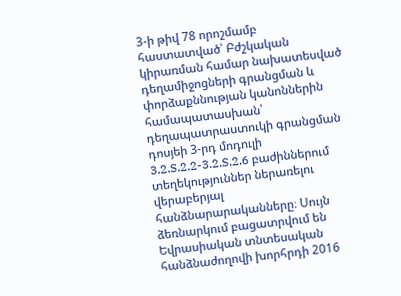3-ի թիվ 78 որոշմամբ հաստատված՝ Բժշկական կիրառման համար նախատեսված դեղամիջոցների գրանցման և փորձաքննության կանոններին համապատասխան՝ դեղապատրաստուկի գրանցման դոսյեի 3-րդ մոդուլի 3.2.S.2.2-3.2.S.2.6 բաժիններում տեղեկություններ ներառելու վերաբերյալ հանձնարարականները։ Սույն ձեռնարկում բացատրվում են Եվրասիական տնտեսական հանձնաժողովի խորհրդի 2016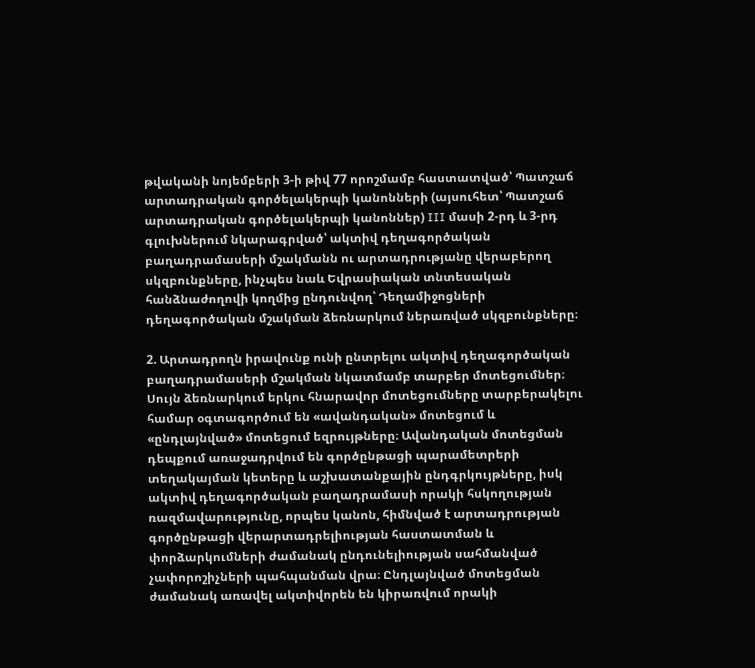թվականի նոյեմբերի 3-ի թիվ 77 որոշմամբ հաստատված՝ Պատշաճ արտադրական գործելակերպի կանոնների (այսուհետ՝ Պատշաճ արտադրական գործելակերպի կանոններ) III մասի 2-րդ և 3-րդ գլուխներում նկարագրված՝ ակտիվ դեղագործական բաղադրամասերի մշակմանն ու արտադրությանը վերաբերող սկզբունքները, ինչպես նաև Եվրասիական տնտեսական հանձնաժողովի կողմից ընդունվող՝ Դեղամիջոցների դեղագործական մշակման ձեռնարկում ներառված սկզբունքները։

2. Արտադրողն իրավունք ունի ընտրելու ակտիվ դեղագործական բաղադրամասերի մշակման նկատմամբ տարբեր մոտեցումներ։ Սույն ձեռնարկում երկու հնարավոր մոտեցումները տարբերակելու համար օգտագործում են «ավանդական» մոտեցում և «ընդլայնված» մոտեցում եզրույթները։ Ավանդական մոտեցման դեպքում առաջադրվում են գործընթացի պարամետրերի տեղակայման կետերը և աշխատանքային ընդգրկույթները, իսկ ակտիվ դեղագործական բաղադրամասի որակի հսկողության ռազմավարությունը, որպես կանոն, հիմնված է արտադրության գործընթացի վերարտադրելիության հաստատման և փորձարկումների ժամանակ ընդունելիության սահմանված չափորոշիչների պահպանման վրա։ Ընդլայնված մոտեցման ժամանակ առավել ակտիվորեն են կիրառվում որակի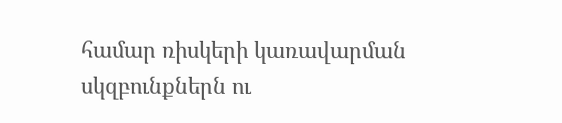համար ռիսկերի կառավարման սկզբունքներն ու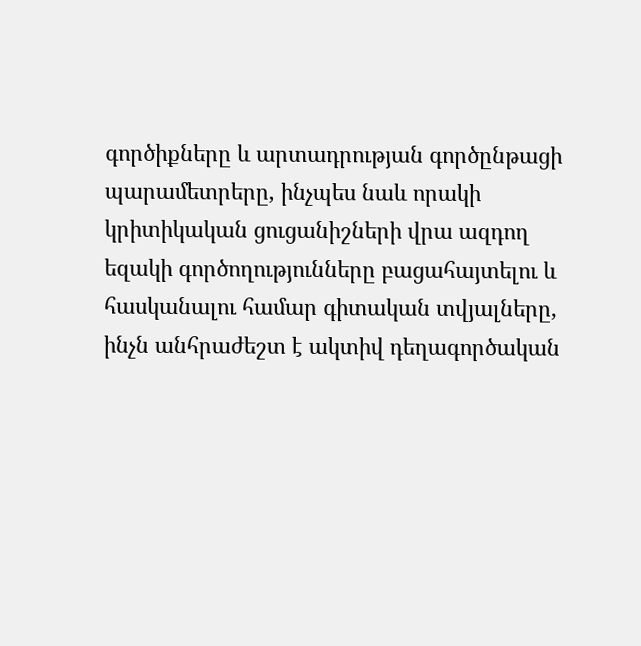գործիքները և արտադրության գործընթացի պարամետրերը, ինչպես նաև որակի կրիտիկական ցուցանիշների վրա ազդող եզակի գործողությունները բացահայտելու և հասկանալու համար գիտական տվյալները, ինչն անհրաժեշտ է ակտիվ դեղագործական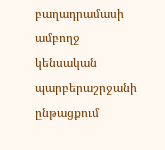բաղադրամասի ամբողջ կենսական պարբերաշրջանի ընթացքում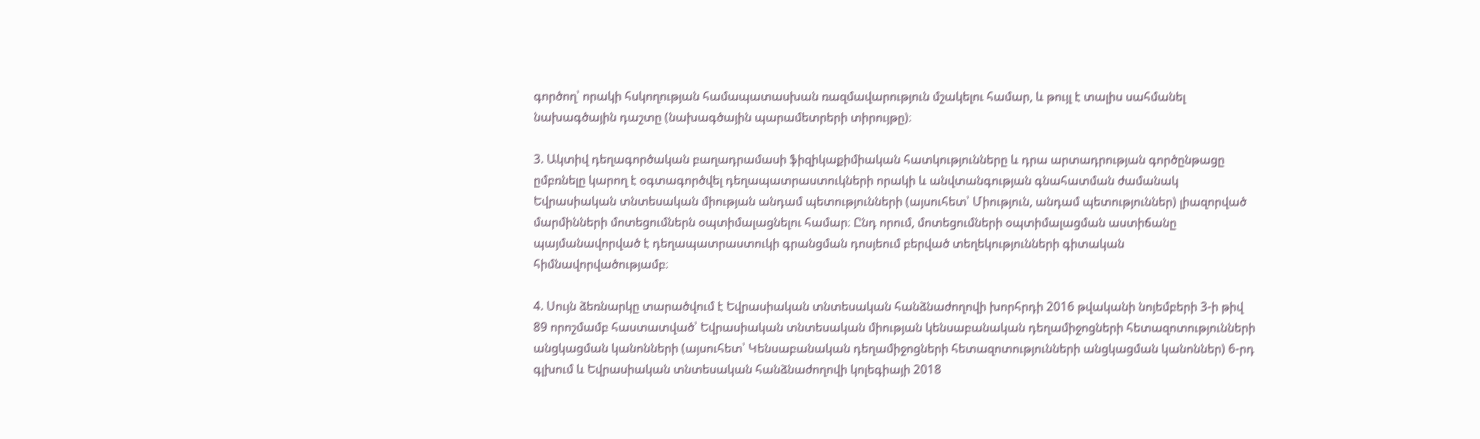գործող՝ որակի հսկողության համապատասխան ռազմավարություն մշակելու համար, և թույլ է տալիս սահմանել նախագծային դաշտը (նախագծային պարամետրերի տիրույթը)։

3. Ակտիվ դեղագործական բաղադրամասի ֆիզիկաքիմիական հատկությունները և դրա արտադրության գործընթացը ըմբռնելը կարող է օգտագործվել դեղապատրաստուկների որակի և անվտանգության գնահատման ժամանակ Եվրասիական տնտեսական միության անդամ պետությունների (այսուհետ՝ Միություն, անդամ պետություններ) լիազորված մարմինների մոտեցումներն օպտիմալացնելու համար։ Ընդ որում, մոտեցումների օպտիմալացման աստիճանը պայմանավորված է դեղապատրաստուկի գրանցման դոսյեում բերված տեղեկությունների գիտական հիմնավորվածությամբ։

4. Սույն ձեռնարկը տարածվում է Եվրասիական տնտեսական հանձնաժողովի խորհրդի 2016 թվականի նոյեմբերի 3-ի թիվ 89 որոշմամբ հաստատված՝ Եվրասիական տնտեսական միության կենսաբանական դեղամիջոցների հետազոտությունների անցկացման կանոնների (այսուհետ՝ Կենսաբանական դեղամիջոցների հետազոտությունների անցկացման կանոններ) 6-րդ գլխում և Եվրասիական տնտեսական հանձնաժողովի կոլեգիայի 2018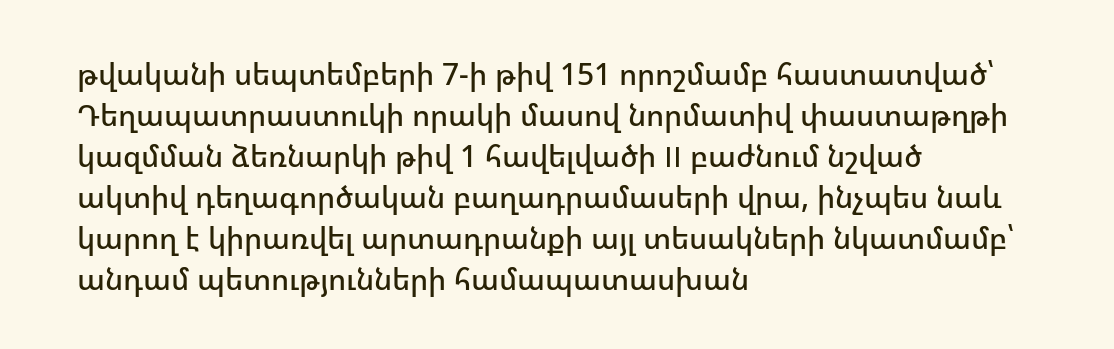թվականի սեպտեմբերի 7-ի թիվ 151 որոշմամբ հաստատված՝ Դեղապատրաստուկի որակի մասով նորմատիվ փաստաթղթի կազմման ձեռնարկի թիվ 1 հավելվածի II բաժնում նշված ակտիվ դեղագործական բաղադրամասերի վրա, ինչպես նաև կարող է կիրառվել արտադրանքի այլ տեսակների նկատմամբ՝ անդամ պետությունների համապատասխան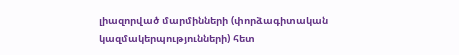լիազորված մարմինների (փորձագիտական կազմակերպությունների) հետ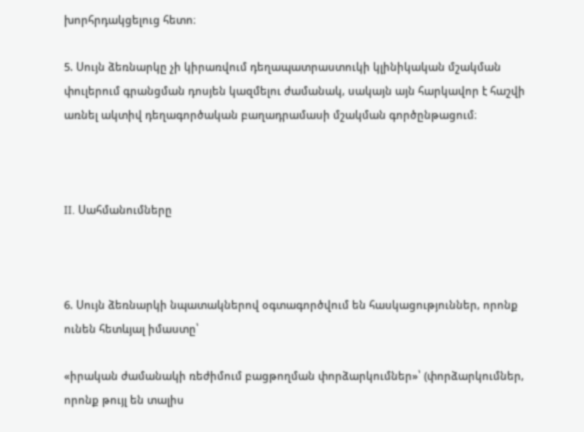խորհրդակցելուց հետո։

5. Սույն ձեռնարկը չի կիրառվում դեղապատրաստուկի կլինիկական մշակման փուլերում գրանցման դոսյեն կազմելու ժամանակ, սակայն այն հարկավոր է հաշվի առնել ակտիվ դեղագործական բաղադրամասի մշակման գործընթացում։



II. Սահմանումները



6. Սույն ձեռնարկի նպատակներով օգտագործվում են հասկացություններ, որոնք ունեն հետևյալ իմաստը՝

«իրական ժամանակի ռեժիմում բացթողման փորձարկումներ»՝ (փորձարկումներ, որոնք թույլ են տալիս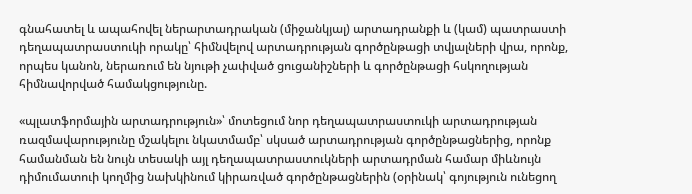գնահատել և ապահովել ներարտադրական (միջանկյալ) արտադրանքի և (կամ) պատրաստի դեղապատրաստուկի որակը՝ հիմնվելով արտադրության գործընթացի տվյալների վրա, որոնք, որպես կանոն, ներառում են նյութի չափված ցուցանիշների և գործընթացի հսկողության հիմնավորված համակցությունը.

«պլատֆորմային արտադրություն»՝ մոտեցում նոր դեղապատրաստուկի արտադրության ռազմավարությունը մշակելու նկատմամբ՝ սկսած արտադրության գործընթացներից, որոնք համանման են նույն տեսակի այլ դեղապատրաստուկների արտադրման համար միևնույն դիմումատուի կողմից նախկինում կիրառված գործընթացներին (օրինակ՝ գոյություն ունեցող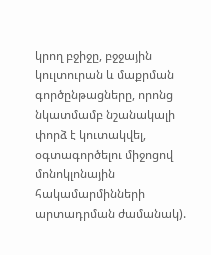կրող բջիջը, բջջային կուլտուրան և մաքրման գործընթացները, որոնց նկատմամբ նշանակալի փորձ է կուտակվել, օգտագործելու միջոցով մոնոկլոնային հակամարմինների արտադրման ժամանակ).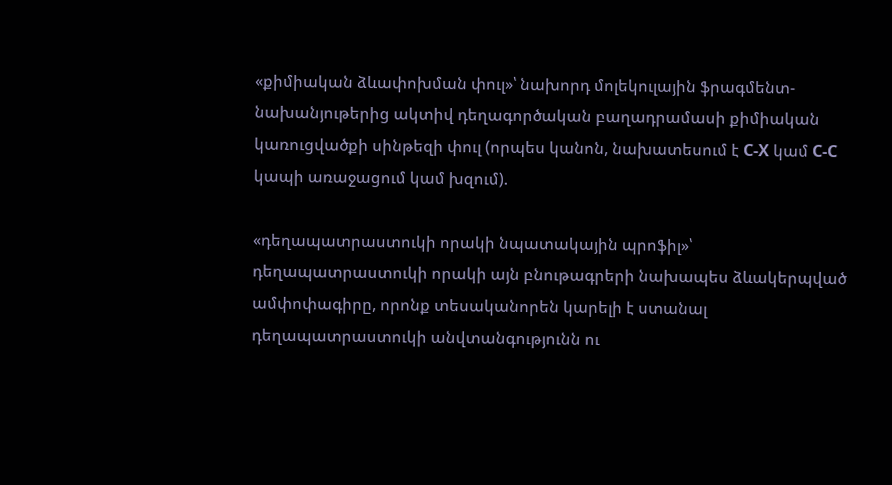«քիմիական ձևափոխման փուլ»՝ նախորդ մոլեկուլային ֆրագմենտ-նախանյութերից ակտիվ դեղագործական բաղադրամասի քիմիական կառուցվածքի սինթեզի փուլ (որպես կանոն, նախատեսում է С-Х կամ С-С կապի առաջացում կամ խզում).

«դեղապատրաստուկի որակի նպատակային պրոֆիլ»՝ դեղապատրաստուկի որակի այն բնութագրերի նախապես ձևակերպված ամփոփագիրը, որոնք տեսականորեն կարելի է ստանալ դեղապատրաստուկի անվտանգությունն ու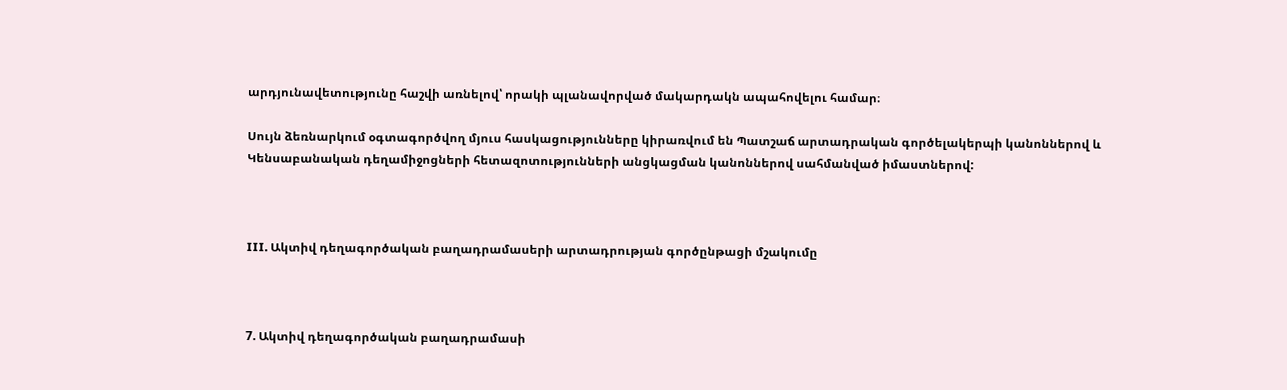արդյունավետությունը հաշվի առնելով՝ որակի պլանավորված մակարդակն ապահովելու համար։

Սույն ձեռնարկում օգտագործվող մյուս հասկացությունները կիրառվում են Պատշաճ արտադրական գործելակերպի կանոններով և Կենսաբանական դեղամիջոցների հետազոտությունների անցկացման կանոններով սահմանված իմաստներով:



III. Ակտիվ դեղագործական բաղադրամասերի արտադրության գործընթացի մշակումը



7. Ակտիվ դեղագործական բաղադրամասի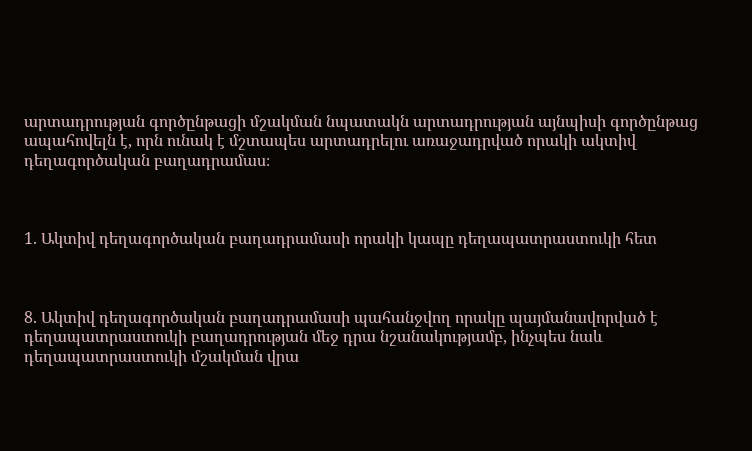արտադրության գործընթացի մշակման նպատակն արտադրության այնպիսի գործընթաց ապահովելն է, որն ունակ է մշտապես արտադրելու առաջադրված որակի ակտիվ դեղագործական բաղադրամաս։



1. Ակտիվ դեղագործական բաղադրամասի որակի կապը դեղապատրաստուկի հետ



8. Ակտիվ դեղագործական բաղադրամասի պահանջվող որակը պայմանավորված է դեղապատրաստուկի բաղադրության մեջ դրա նշանակությամբ, ինչպես նաև դեղապատրաստուկի մշակման վրա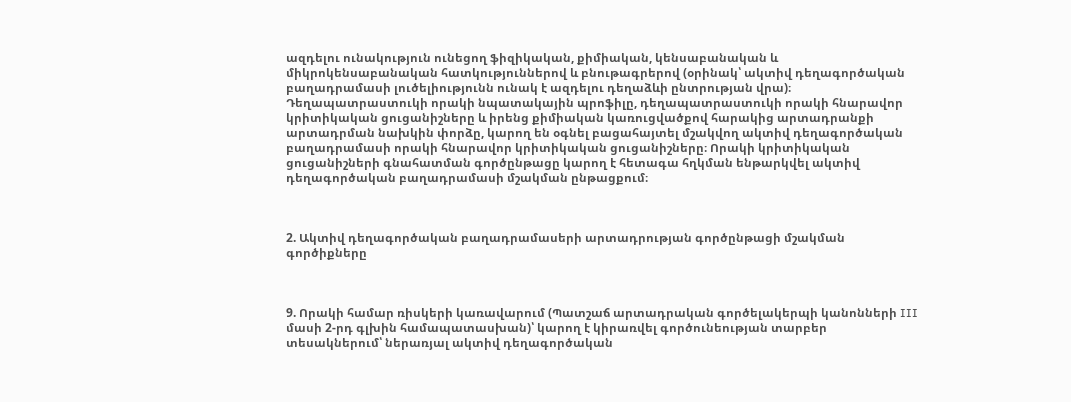ազդելու ունակություն ունեցող ֆիզիկական, քիմիական, կենսաբանական և միկրոկենսաբանական հատկություններով և բնութագրերով (օրինակ՝ ակտիվ դեղագործական բաղադրամասի լուծելիությունն ունակ է ազդելու դեղաձևի ընտրության վրա)։ Դեղապատրաստուկի որակի նպատակային պրոֆիլը, դեղապատրաստուկի որակի հնարավոր կրիտիկական ցուցանիշները և իրենց քիմիական կառուցվածքով հարակից արտադրանքի արտադրման նախկին փորձը, կարող են օգնել բացահայտել մշակվող ակտիվ դեղագործական բաղադրամասի որակի հնարավոր կրիտիկական ցուցանիշները։ Որակի կրիտիկական ցուցանիշների գնահատման գործընթացը կարող է հետագա հղկման ենթարկվել ակտիվ դեղագործական բաղադրամասի մշակման ընթացքում։



2. Ակտիվ դեղագործական բաղադրամասերի արտադրության գործընթացի մշակման գործիքները



9. Որակի համար ռիսկերի կառավարում (Պատշաճ արտադրական գործելակերպի կանոնների III մասի 2-րդ գլխին համապատասխան)՝ կարող է կիրառվել գործունեության տարբեր տեսակներում՝ ներառյալ ակտիվ դեղագործական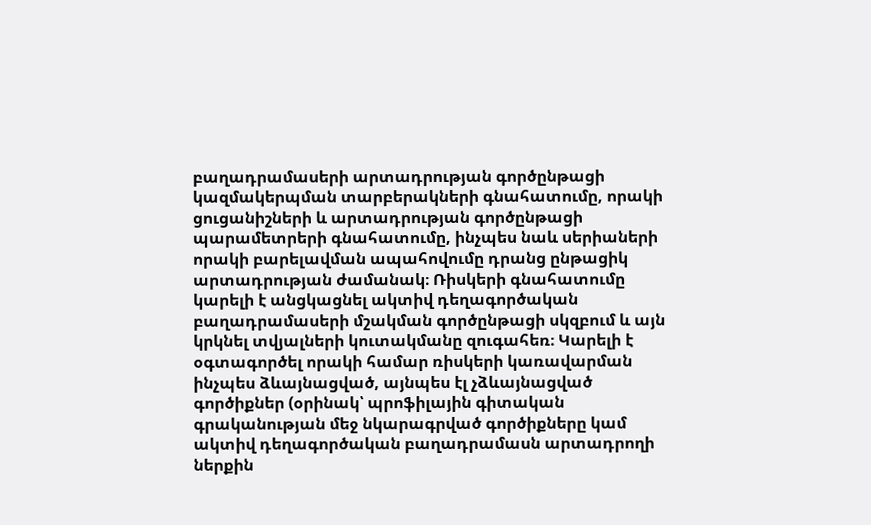բաղադրամասերի արտադրության գործընթացի կազմակերպման տարբերակների գնահատումը, որակի ցուցանիշների և արտադրության գործընթացի պարամետրերի գնահատումը, ինչպես նաև սերիաների որակի բարելավման ապահովումը դրանց ընթացիկ արտադրության ժամանակ։ Ռիսկերի գնահատումը կարելի է անցկացնել ակտիվ դեղագործական բաղադրամասերի մշակման գործընթացի սկզբում և այն կրկնել տվյալների կուտակմանը զուգահեռ։ Կարելի է օգտագործել որակի համար ռիսկերի կառավարման ինչպես ձևայնացված, այնպես էլ չձևայնացված գործիքներ (օրինակ՝ պրոֆիլային գիտական գրականության մեջ նկարագրված գործիքները կամ ակտիվ դեղագործական բաղադրամասն արտադրողի ներքին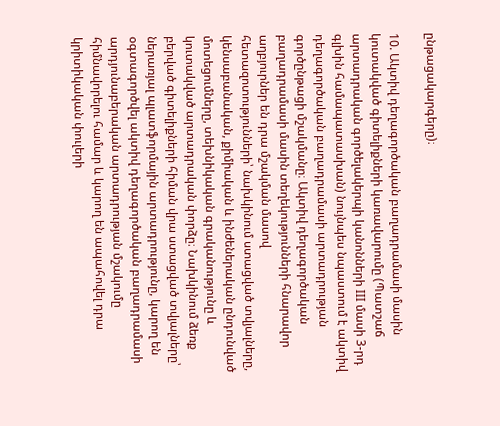ընթացակարգերը)։

10. Ակտիվ դեղագործական բաղադրամասի մասին կուտակված գիտելիքների կառավարումը (Պատշաճ արտադրական գործելակերպի կանոնների III մասի 3-րդ գլխին համապատասխան) նույնպես նպաստում է ակտիվ դեղագործական բաղադրամասի արտադրության գործընթացի մշակմանը։ Ակտիվ դեղագործական բաղադրամասի մասին տեղեկությունների հնարավոր աղբյուրներ են դրա մշակման մասով հետազոտությունների՝ նախկինում ստացված տվյալները, կենսաբանական, քիմիական և ինժեներական ընդունված մոտեցումները, տեխնիկական գրականությունը և կուտակված արտադրական փորձը։ Նախկինում ձեռք բերված գիտելիքների հիման վրա ստացված տվյալները՝ ներառյալ պլատֆորմային արտադրությունը, կարող են օգտագործվել ակտիվ դեղագործական բաղադրամասի արդյունաբերական արտադրության մշակումը հիմնավորելու համար և կարող են ապահովել դրա կրիտիկական փուլերի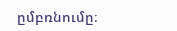ըմբռնումը։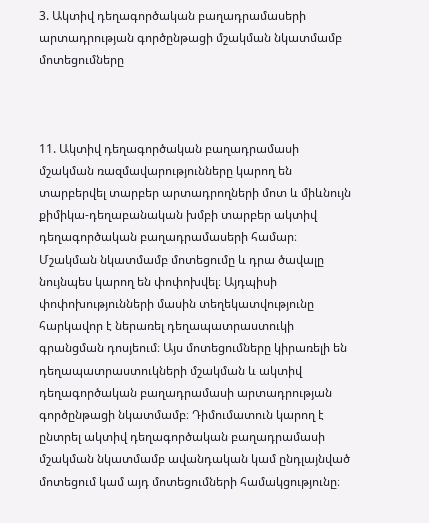3. Ակտիվ դեղագործական բաղադրամասերի արտադրության գործընթացի մշակման նկատմամբ մոտեցումները



11. Ակտիվ դեղագործական բաղադրամասի մշակման ռազմավարությունները կարող են տարբերվել տարբեր արտադրողների մոտ և միևնույն քիմիկա-դեղաբանական խմբի տարբեր ակտիվ դեղագործական բաղադրամասերի համար։ Մշակման նկատմամբ մոտեցումը և դրա ծավալը նույնպես կարող են փոփոխվել։ Այդպիսի փոփոխությունների մասին տեղեկատվությունը հարկավոր է ներառել դեղապատրաստուկի գրանցման դոսյեում։ Այս մոտեցումները կիրառելի են դեղապատրաստուկների մշակման և ակտիվ դեղագործական բաղադրամասի արտադրության գործընթացի նկատմամբ։ Դիմումատուն կարող է ընտրել ակտիվ դեղագործական բաղադրամասի մշակման նկատմամբ ավանդական կամ ընդլայնված մոտեցում կամ այդ մոտեցումների համակցությունը։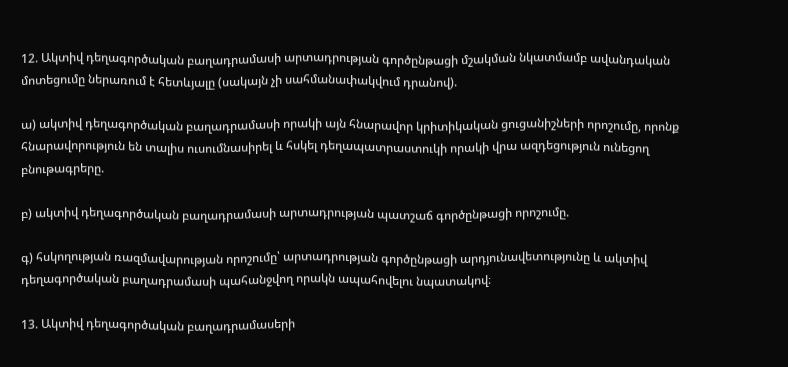12. Ակտիվ դեղագործական բաղադրամասի արտադրության գործընթացի մշակման նկատմամբ ավանդական մոտեցումը ներառում է հետևյալը (սակայն չի սահմանափակվում դրանով).

ա) ակտիվ դեղագործական բաղադրամասի որակի այն հնարավոր կրիտիկական ցուցանիշների որոշումը, որոնք հնարավորություն են տալիս ուսումնասիրել և հսկել դեղապատրաստուկի որակի վրա ազդեցություն ունեցող բնութագրերը.

բ) ակտիվ դեղագործական բաղադրամասի արտադրության պատշաճ գործընթացի որոշումը.

գ) հսկողության ռազմավարության որոշումը՝ արտադրության գործընթացի արդյունավետությունը և ակտիվ դեղագործական բաղադրամասի պահանջվող որակն ապահովելու նպատակով։

13. Ակտիվ դեղագործական բաղադրամասերի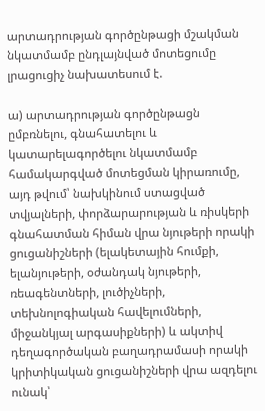արտադրության գործընթացի մշակման նկատմամբ ընդլայնված մոտեցումը լրացուցիչ նախատեսում է.

ա) արտադրության գործընթացն ըմբռնելու, գնահատելու և կատարելագործելու նկատմամբ համակարգված մոտեցման կիրառումը, այդ թվում՝ նախկինում ստացված տվյալների, փորձարարության և ռիսկերի գնահատման հիման վրա նյութերի որակի ցուցանիշների (ելակետային հումքի, ելանյութերի, օժանդակ նյութերի, ռեագենտների, լուծիչների, տեխնոլոգիական հավելումների, միջանկյալ արգասիքների) և ակտիվ դեղագործական բաղադրամասի որակի կրիտիկական ցուցանիշների վրա ազդելու ունակ՝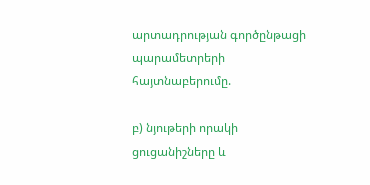արտադրության գործընթացի պարամետրերի հայտնաբերումը.

բ) նյութերի որակի ցուցանիշները և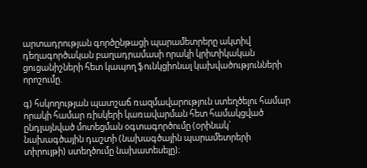արտադրության գործընթացի պարամետրերը ակտիվ դեղագործական բաղադրամասի որակի կրիտիկական ցուցանիշների հետ կապող ֆունկցիոնալ կախվածությունների որոշումը.

գ) հսկողության պատշաճ ռազմավարություն ստեղծելու համար որակի համար ռիսկերի կառավարման հետ համակցված ընդլայնված մոտեցման օգտագործումը (օրինակ` նախագծային դաշտի (նախագծային պարամետրերի տիրույթի) ստեղծումը նախատեսելը)։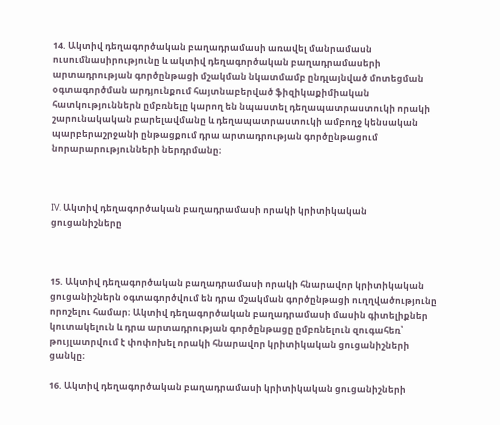14. Ակտիվ դեղագործական բաղադրամասի առավել մանրամասն ուսումնասիրությունը և ակտիվ դեղագործական բաղադրամասերի արտադրության գործընթացի մշակման նկատմամբ ընդլայնված մոտեցման օգտագործման արդյունքում հայտնաբերված ֆիզիկաքիմիական հատկություններն ըմբռնելը կարող են նպաստել դեղապատրաստուկի որակի շարունակական բարելավմանը և դեղապատրաստուկի ամբողջ կենսական պարբերաշրջանի ընթացքում դրա արտադրության գործընթացում նորարարությունների ներդրմանը։



IV. Ակտիվ դեղագործական բաղադրամասի որակի կրիտիկական ցուցանիշները



15. Ակտիվ դեղագործական բաղադրամասի որակի հնարավոր կրիտիկական ցուցանիշներն օգտագործվում են դրա մշակման գործընթացի ուղղվածությունը որոշելու համար։ Ակտիվ դեղագործական բաղադրամասի մասին գիտելիքներ կուտակելուն և դրա արտադրության գործընթացը ըմբռնելուն զուգահեռ՝ թույլատրվում է փոփոխել որակի հնարավոր կրիտիկական ցուցանիշների ցանկը։

16. Ակտիվ դեղագործական բաղադրամասի կրիտիկական ցուցանիշների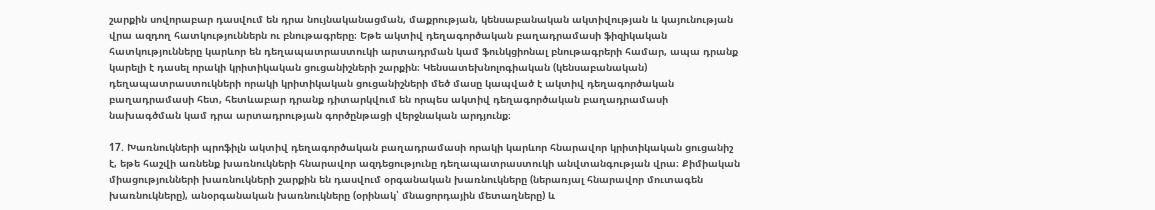շարքին սովորաբար դասվում են դրա նույնականացման, մաքրության, կենսաբանական ակտիվության և կայունության վրա ազդող հատկություններն ու բնութագրերը։ Եթե ակտիվ դեղագործական բաղադրամասի ֆիզիկական հատկությունները կարևոր են դեղապատրաստուկի արտադրման կամ ֆունկցիոնալ բնութագրերի համար, ապա դրանք կարելի է դասել որակի կրիտիկական ցուցանիշների շարքին։ Կենսատեխնոլոգիական (կենսաբանական) դեղապատրաստուկների որակի կրիտիկական ցուցանիշների մեծ մասը կապված է ակտիվ դեղագործական բաղադրամասի հետ, հետևաբար դրանք դիտարկվում են որպես ակտիվ դեղագործական բաղադրամասի նախագծման կամ դրա արտադրության գործընթացի վերջնական արդյունք։

17. Խառնուկների պրոֆիլն ակտիվ դեղագործական բաղադրամասի որակի կարևոր հնարավոր կրիտիկական ցուցանիշ է, եթե հաշվի առնենք խառնուկների հնարավոր ազդեցությունը դեղապատրաստուկի անվտանգության վրա։ Քիմիական միացությունների խառնուկների շարքին են դասվում օրգանական խառնուկները (ներառյալ հնարավոր մուտագեն խառնուկները), անօրգանական խառնուկները (օրինակ՝ մնացորդային մետաղները) և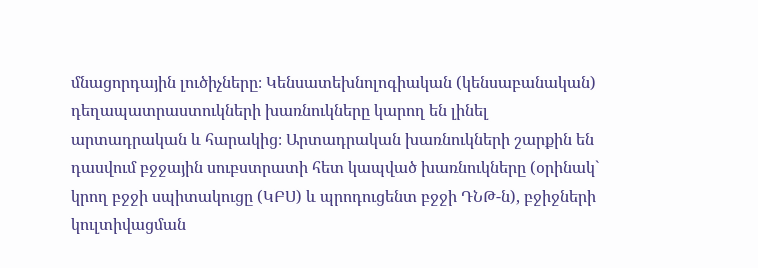մնացորդային լուծիչները։ Կենսատեխնոլոգիական (կենսաբանական) դեղապատրաստուկների խառնուկները կարող են լինել արտադրական և հարակից։ Արտադրական խառնուկների շարքին են դասվում բջջային սուբստրատի հետ կապված խառնուկները (օրինակ` կրող բջջի սպիտակուցը (ԿԲՍ) և պրոդուցենտ բջջի ԴՆԹ-ն), բջիջների կուլտիվացման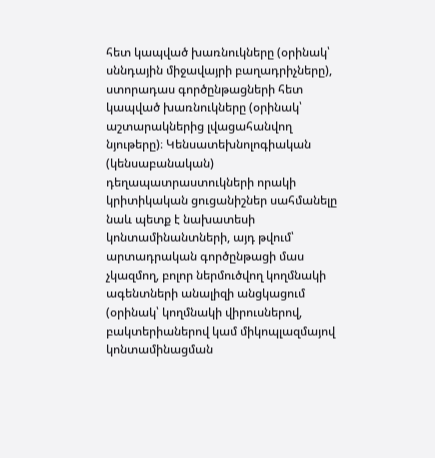հետ կապված խառնուկները (օրինակ՝ սննդային միջավայրի բաղադրիչները), ստորադաս գործընթացների հետ կապված խառնուկները (օրինակ՝ աշտարակներից լվացահանվող նյութերը)։ Կենսատեխնոլոգիական (կենսաբանական) դեղապատրաստուկների որակի կրիտիկական ցուցանիշներ սահմանելը նաև պետք է նախատեսի կոնտամինանտների, այդ թվում՝ արտադրական գործընթացի մաս չկազմող, բոլոր ներմուծվող կողմնակի ագենտների անալիզի անցկացում (օրինակ՝ կողմնակի վիրուսներով, բակտերիաներով կամ միկոպլազմայով կոնտամինացման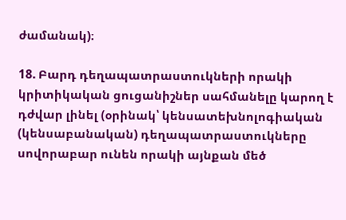ժամանակ)։

18. Բարդ դեղապատրաստուկների որակի կրիտիկական ցուցանիշներ սահմանելը կարող է դժվար լինել (օրինակ՝ կենսատեխնոլոգիական (կենսաբանական) դեղապատրաստուկները սովորաբար ունեն որակի այնքան մեծ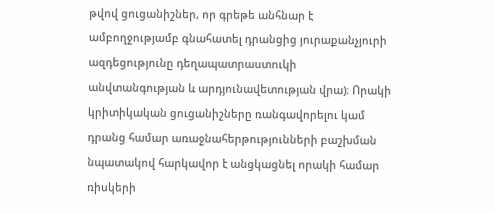թվով ցուցանիշներ, որ գրեթե անհնար է ամբողջությամբ գնահատել դրանցից յուրաքանչյուրի ազդեցությունը դեղապատրաստուկի անվտանգության և արդյունավետության վրա)։ Որակի կրիտիկական ցուցանիշները ռանգավորելու կամ դրանց համար առաջնահերթությունների բաշխման նպատակով հարկավոր է անցկացնել որակի համար ռիսկերի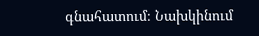գնահատում։ Նախկինում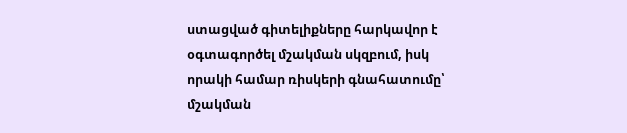ստացված գիտելիքները հարկավոր է օգտագործել մշակման սկզբում, իսկ որակի համար ռիսկերի գնահատումը՝ մշակման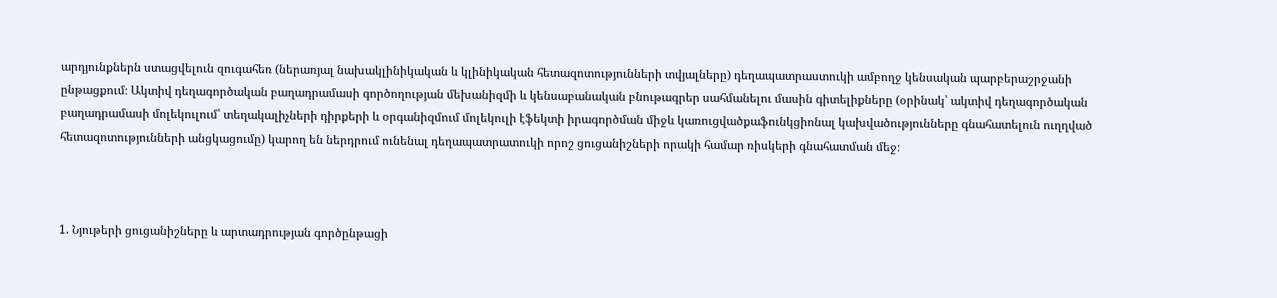արդյունքներն ստացվելուն զուգահեռ (ներառյալ նախակլինիկական և կլինիկական հետազոտությունների տվյալները) դեղապատրաստուկի ամբողջ կենսական պարբերաշրջանի ընթացքում։ Ակտիվ դեղագործական բաղադրամասի գործողության մեխանիզմի և կենսաբանական բնութագրեր սահմանելու մասին գիտելիքները (օրինակ՝ ակտիվ դեղագործական բաղադրամասի մոլեկուլում՝ տեղակալիչների դիրքերի և օրգանիզմում մոլեկուլի էֆեկտի իրագործման միջև կառուցվածքաֆունկցիոնալ կախվածությունները գնահատելուն ուղղված հետազոտությունների անցկացումը) կարող են ներդրում ունենալ դեղապատրատուկի որոշ ցուցանիշների որակի համար ռիսկերի գնահատման մեջ։



1. Նյութերի ցուցանիշները և արտադրության գործընթացի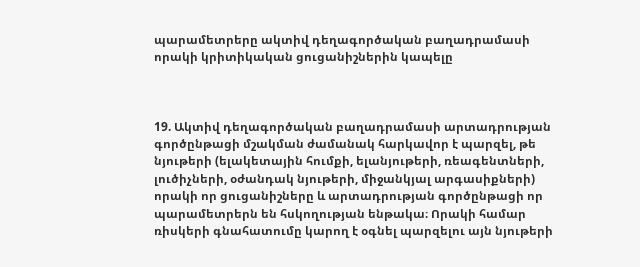պարամետրերը ակտիվ դեղագործական բաղադրամասի որակի կրիտիկական ցուցանիշներին կապելը



19. Ակտիվ դեղագործական բաղադրամասի արտադրության գործընթացի մշակման ժամանակ հարկավոր է պարզել, թե նյութերի (ելակետային հումքի, ելանյութերի, ռեագենտների, լուծիչների, օժանդակ նյութերի, միջանկյալ արգասիքների) որակի որ ցուցանիշները և արտադրության գործընթացի որ պարամետրերն են հսկողության ենթակա։ Որակի համար ռիսկերի գնահատումը կարող է օգնել պարզելու այն նյութերի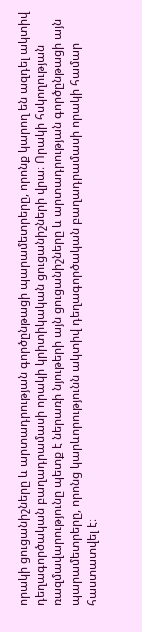որակի ցուցանիշները և արտադրության գործընթացի պարամետրերը, որոնք կարող են ազդել ակտիվ դեղագործական բաղադրամասի որակի կրիտիկական ցուցանիշների վրա։ Որակի հսկողության ռազմավարությունը պետք է ներառի նյութերի այն ցուցանիշները և արտադրության գործընթացի այն պարամետրերը, որոնց կարևորությունն ակտիվ դեղագործական բաղադրամասի որակի համար հաստատվել է։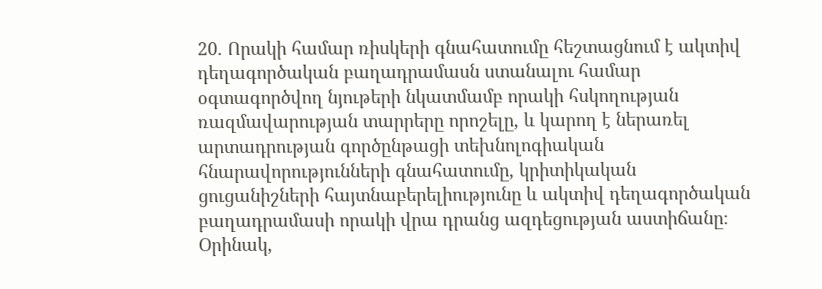20. Որակի համար ռիսկերի գնահատումը հեշտացնում է ակտիվ դեղագործական բաղադրամասն ստանալու համար օգտագործվող նյութերի նկատմամբ որակի հսկողության ռազմավարության տարրերը որոշելը, և կարող է ներառել արտադրության գործընթացի տեխնոլոգիական հնարավորությունների գնահատումը, կրիտիկական ցուցանիշների հայտնաբերելիությունը և ակտիվ դեղագործական բաղադրամասի որակի վրա դրանց ազդեցության աստիճանը։ Օրինակ,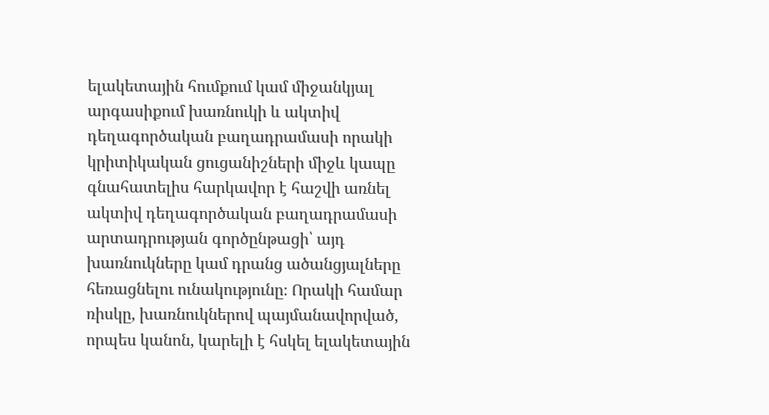ելակետային հումքում կամ միջանկյալ արգասիքում խառնուկի և ակտիվ դեղագործական բաղադրամասի որակի կրիտիկական ցուցանիշների միջև կապը գնահատելիս հարկավոր է հաշվի առնել ակտիվ դեղագործական բաղադրամասի արտադրության գործընթացի՝ այդ խառնուկները կամ դրանց ածանցյալները հեռացնելու ունակությունը։ Որակի համար ռիսկը, խառնուկներով պայմանավորված, որպես կանոն, կարելի է հսկել ելակետային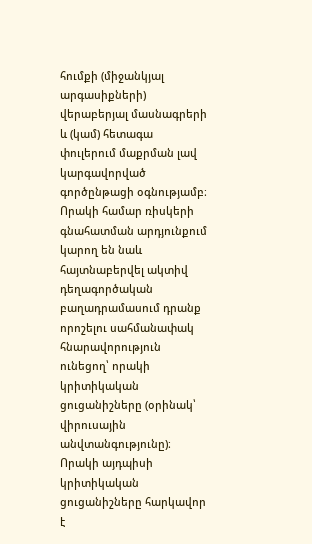հումքի (միջանկյալ արգասիքների) վերաբերյալ մասնագրերի և (կամ) հետագա փուլերում մաքրման լավ կարգավորված գործընթացի օգնությամբ։ Որակի համար ռիսկերի գնահատման արդյունքում կարող են նաև հայտնաբերվել ակտիվ դեղագործական բաղադրամասում դրանք որոշելու սահմանափակ հնարավորություն ունեցող՝ որակի կրիտիկական ցուցանիշները (օրինակ՝ վիրուսային անվտանգությունը)։ Որակի այդպիսի կրիտիկական ցուցանիշները հարկավոր է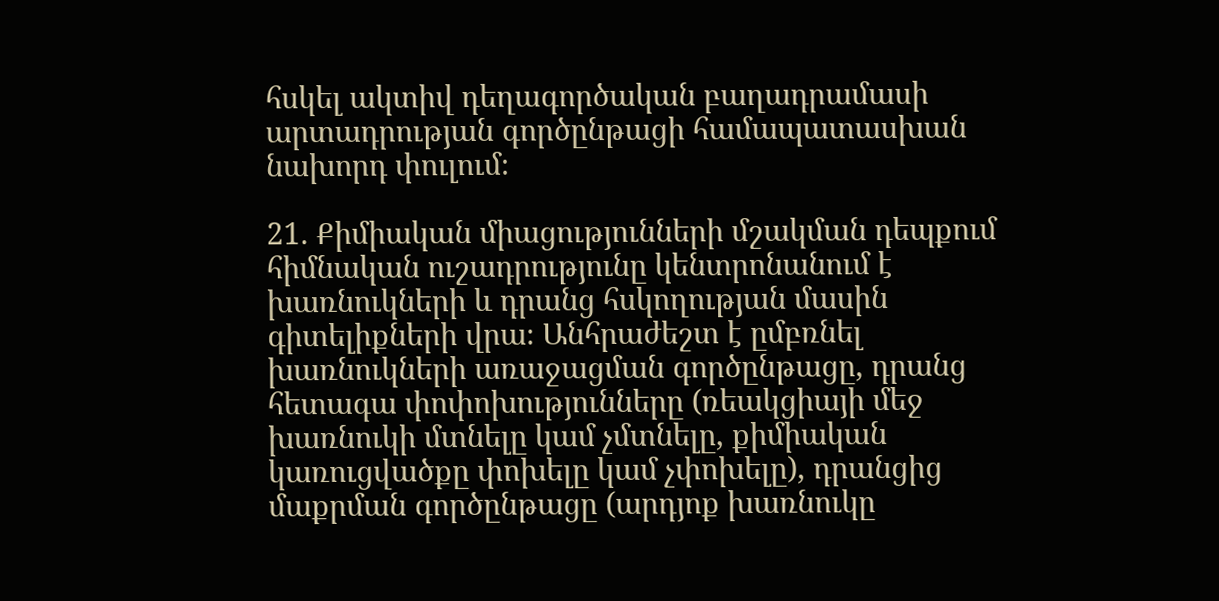հսկել ակտիվ դեղագործական բաղադրամասի արտադրության գործընթացի համապատասխան նախորդ փուլում։

21. Քիմիական միացությունների մշակման դեպքում հիմնական ուշադրությունը կենտրոնանում է խառնուկների և դրանց հսկողության մասին գիտելիքների վրա։ Անհրաժեշտ է ըմբռնել խառնուկների առաջացման գործընթացը, դրանց հետագա փոփոխությունները (ռեակցիայի մեջ խառնուկի մտնելը կամ չմտնելը, քիմիական կառուցվածքը փոխելը կամ չփոխելը), դրանցից մաքրման գործընթացը (արդյոք խառնուկը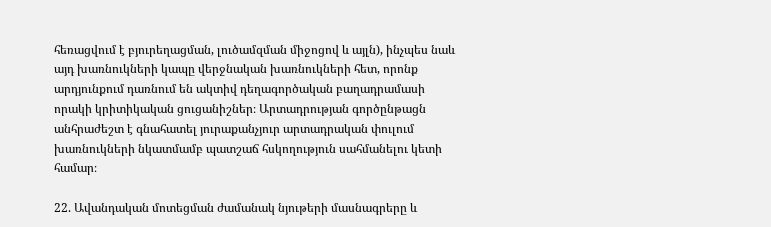հեռացվում է բյուրեղացման, լուծամզման միջոցով և այլն), ինչպես նաև այդ խառնուկների կապը վերջնական խառնուկների հետ, որոնք արդյունքում դառնում են ակտիվ դեղագործական բաղադրամասի որակի կրիտիկական ցուցանիշներ։ Արտադրության գործընթացն անհրաժեշտ է գնահատել յուրաքանչյուր արտադրական փուլում խառնուկների նկատմամբ պատշաճ հսկողություն սահմանելու կետի համար։

22. Ավանդական մոտեցման ժամանակ նյութերի մասնագրերը և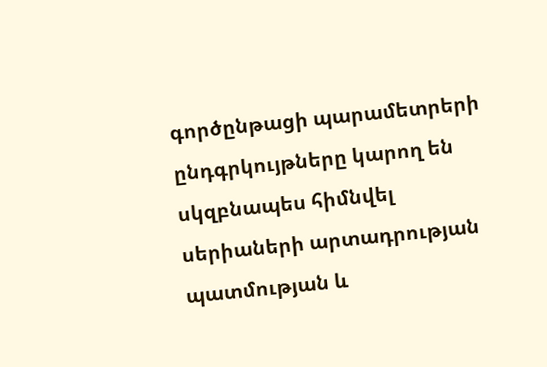գործընթացի պարամետրերի ընդգրկույթները կարող են սկզբնապես հիմնվել սերիաների արտադրության պատմության և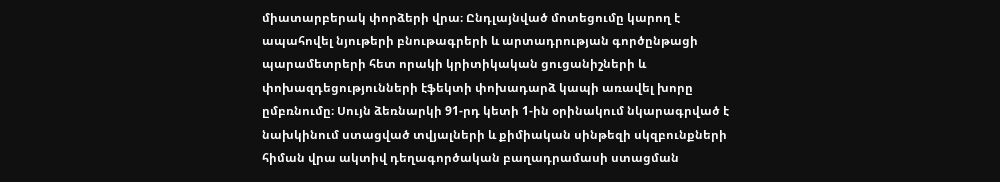միատարբերակ փորձերի վրա։ Ընդլայնված մոտեցումը կարող է ապահովել նյութերի բնութագրերի և արտադրության գործընթացի պարամետրերի հետ որակի կրիտիկական ցուցանիշների և փոխազդեցությունների էֆեկտի փոխադարձ կապի առավել խորը ըմբռնումը։ Սույն ձեռնարկի 91-րդ կետի 1-ին օրինակում նկարագրված է նախկինում ստացված տվյալների և քիմիական սինթեզի սկզբունքների հիման վրա ակտիվ դեղագործական բաղադրամասի ստացման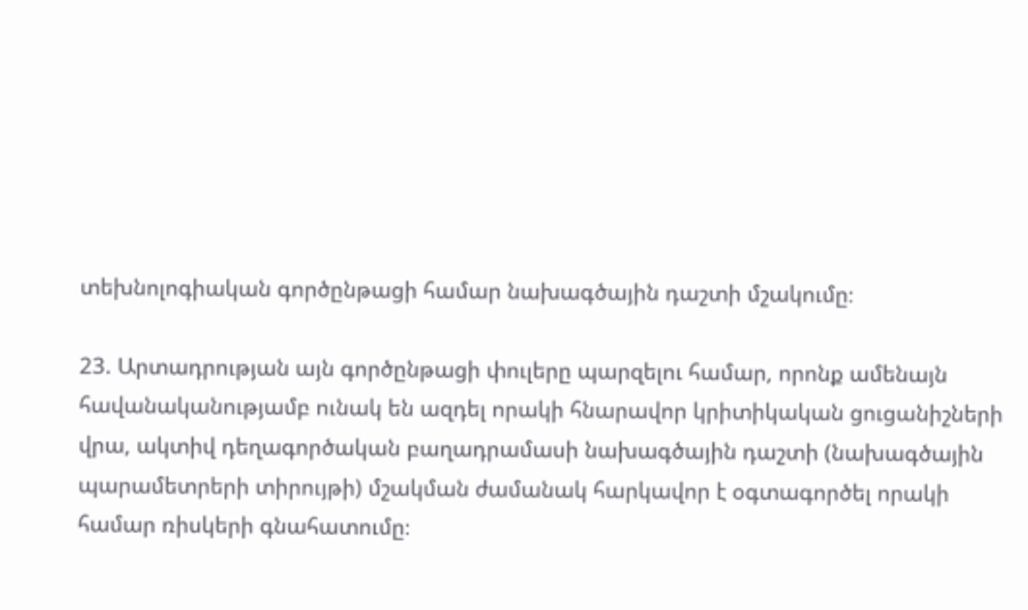տեխնոլոգիական գործընթացի համար նախագծային դաշտի մշակումը։

23. Արտադրության այն գործընթացի փուլերը պարզելու համար, որոնք ամենայն հավանականությամբ ունակ են ազդել որակի հնարավոր կրիտիկական ցուցանիշների վրա, ակտիվ դեղագործական բաղադրամասի նախագծային դաշտի (նախագծային պարամետրերի տիրույթի) մշակման ժամանակ հարկավոր է օգտագործել որակի համար ռիսկերի գնահատումը։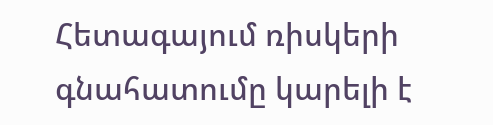Հետագայում ռիսկերի գնահատումը կարելի է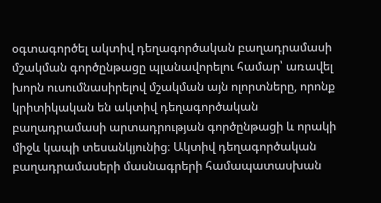օգտագործել ակտիվ դեղագործական բաղադրամասի մշակման գործընթացը պլանավորելու համար՝ առավել խորն ուսումնասիրելով մշակման այն ոլորտները, որոնք կրիտիկական են ակտիվ դեղագործական բաղադրամասի արտադրության գործընթացի և որակի միջև կապի տեսանկյունից։ Ակտիվ դեղագործական բաղադրամասերի մասնագրերի համապատասխան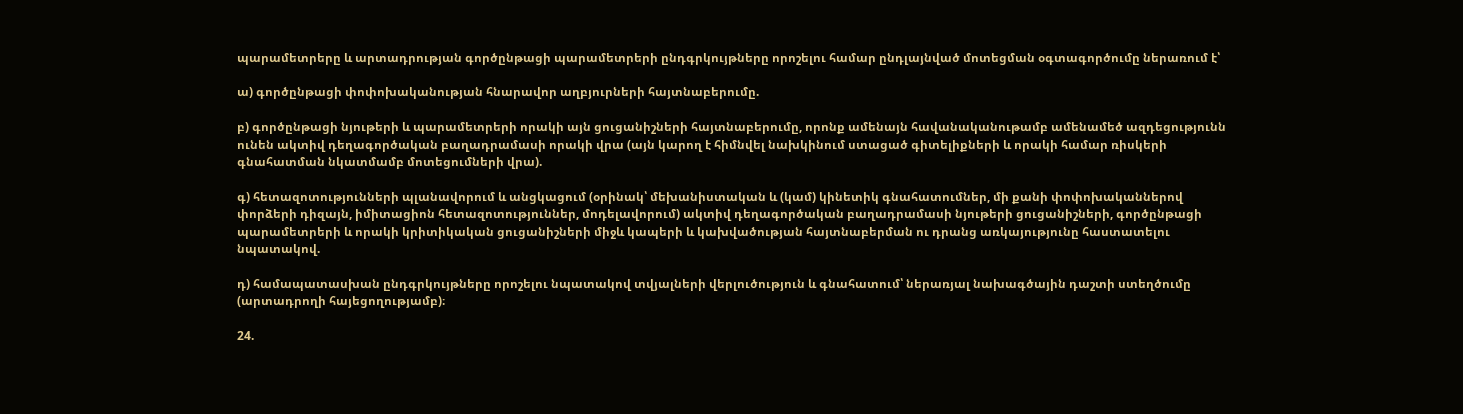պարամետրերը և արտադրության գործընթացի պարամետրերի ընդգրկույթները որոշելու համար ընդլայնված մոտեցման օգտագործումը ներառում է՝

ա) գործընթացի փոփոխականության հնարավոր աղբյուրների հայտնաբերումը.

բ) գործընթացի նյութերի և պարամետրերի որակի այն ցուցանիշների հայտնաբերումը, որոնք ամենայն հավանականութամբ ամենամեծ ազդեցությունն ունեն ակտիվ դեղագործական բաղադրամասի որակի վրա (այն կարող է հիմնվել նախկինում ստացած գիտելիքների և որակի համար ռիսկերի գնահատման նկատմամբ մոտեցումների վրա).

գ) հետազոտությունների պլանավորում և անցկացում (օրինակ՝ մեխանիստական և (կամ) կինետիկ գնահատումներ, մի քանի փոփոխականներով փորձերի դիզայն, իմիտացիոն հետազոտություններ, մոդելավորում) ակտիվ դեղագործական բաղադրամասի նյութերի ցուցանիշների, գործընթացի պարամետրերի և որակի կրիտիկական ցուցանիշների միջև կապերի և կախվածության հայտնաբերման ու դրանց առկայությունը հաստատելու նպատակով.

դ) համապատասխան ընդգրկույթները որոշելու նպատակով տվյալների վերլուծություն և գնահատում՝ ներառյալ նախագծային դաշտի ստեղծումը (արտադրողի հայեցողությամբ)։

24.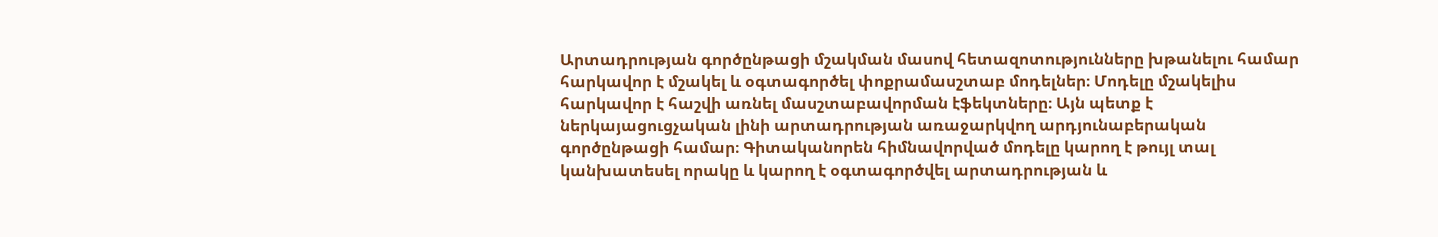Արտադրության գործընթացի մշակման մասով հետազոտությունները խթանելու համար հարկավոր է մշակել և օգտագործել փոքրամասշտաբ մոդելներ։ Մոդելը մշակելիս հարկավոր է հաշվի առնել մասշտաբավորման էֆեկտները։ Այն պետք է ներկայացուցչական լինի արտադրության առաջարկվող արդյունաբերական գործընթացի համար։ Գիտականորեն հիմնավորված մոդելը կարող է թույլ տալ կանխատեսել որակը և կարող է օգտագործվել արտադրության և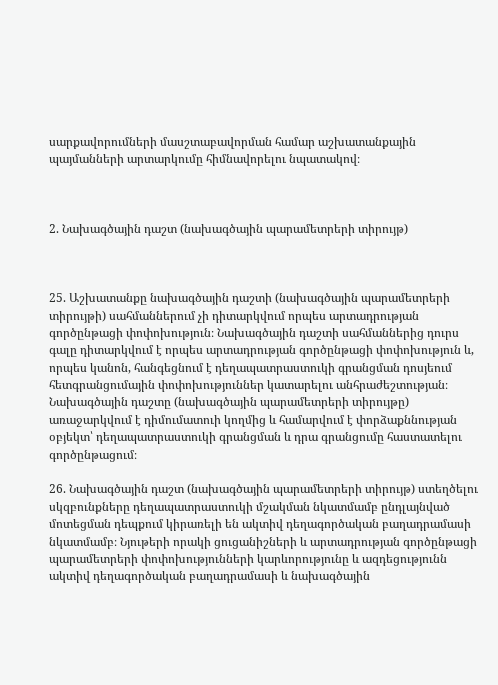սարքավորումների մասշտաբավորման համար աշխատանքային պայմանների արտարկումը հիմնավորելու նպատակով։



2. Նախագծային դաշտ (նախագծային պարամետրերի տիրույթ)



25. Աշխատանքը նախագծային դաշտի (նախագծային պարամետրերի տիրույթի) սահմաններում չի դիտարկվում որպես արտադրության գործընթացի փոփոխություն։ Նախագծային դաշտի սահմաններից դուրս գալը դիտարկվում է որպես արտադրության գործընթացի փոփոխություն և, որպես կանոն, հանգեցնում է դեղապատրաստուկի գրանցման դոսյեում հետգրանցումային փոփոխություններ կատարելու անհրաժեշտության։ Նախագծային դաշտը (նախագծային պարամետրերի տիրույթը) առաջարկվում է դիմումատուի կողմից և համարվում է փորձաքննության օբյեկտ՝ դեղապատրաստուկի գրանցման և դրա գրանցումը հաստատելու գործընթացում։

26. Նախագծային դաշտ (նախագծային պարամետրերի տիրույթ) ստեղծելու սկզբունքները դեղապատրաստուկի մշակման նկատմամբ ընդլայնված մոտեցման դեպքում կիրառելի են ակտիվ դեղագործական բաղադրամասի նկատմամբ։ Նյութերի որակի ցուցանիշների և արտադրության գործընթացի պարամետրերի փոփոխությունների կարևորությունը և ազդեցությունն ակտիվ դեղագործական բաղադրամասի և նախագծային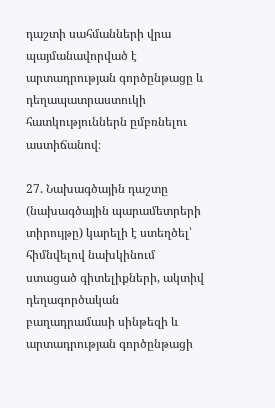դաշտի սահմանների վրա պայմանավորված է արտադրության գործընթացը և դեղապատրաստուկի հատկություններն ըմբռնելու աստիճանով։

27. Նախագծային դաշտը (նախագծային պարամետրերի տիրույթը) կարելի է ստեղծել՝ հիմնվելով նախկինում ստացած գիտելիքների, ակտիվ դեղագործական բաղադրամասի սինթեզի և արտադրության գործընթացի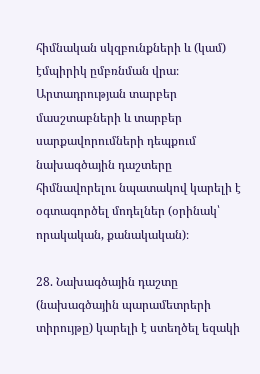հիմնական սկզբունքների և (կամ) էմպիրիկ ըմբռնման վրա։ Արտադրության տարբեր մասշտաբների և տարբեր սարքավորումների դեպքում նախագծային դաշտերը հիմնավորելու նպատակով կարելի է օգտագործել մոդելներ (օրինակ՝ որակական, քանակական)։

28. Նախագծային դաշտը (նախագծային պարամետրերի տիրույթը) կարելի է ստեղծել եզակի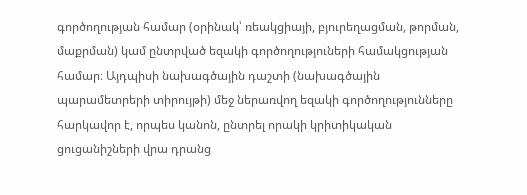գործողության համար (օրինակ՝ ռեակցիայի, բյուրեղացման, թորման, մաքրման) կամ ընտրված եզակի գործողություների համակցության համար։ Այդպիսի նախագծային դաշտի (նախագծային պարամետրերի տիրույթի) մեջ ներառվող եզակի գործողությունները հարկավոր է, որպես կանոն, ընտրել որակի կրիտիկական ցուցանիշների վրա դրանց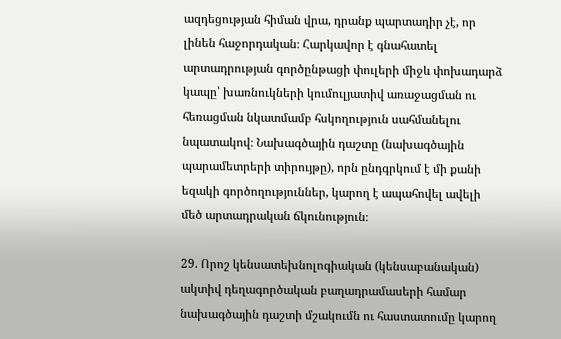ազդեցության հիման վրա, դրանք պարտադիր չէ, որ լինեն հաջորդական։ Հարկավոր է գնահատել արտադրության գործընթացի փուլերի միջև փոխադարձ կապը՝ խառնուկների կումուլյատիվ առաջացման ու հեռացման նկատմամբ հսկողություն սահմանելու նպատակով։ Նախագծային դաշտը (նախագծային պարամետրերի տիրույթը), որն ընդգրկում է մի քանի եզակի գործողություններ, կարող է ապահովել ավելի մեծ արտադրական ճկունություն։

29. Որոշ կենսատեխնոլոգիական (կենսաբանական) ակտիվ դեղագործական բաղադրամասերի համար նախագծային դաշտի մշակումն ու հաստատումը կարող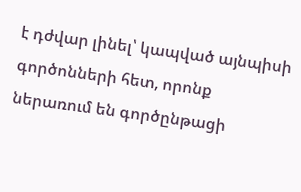է դժվար լինել՝ կապված այնպիսի գործոնների հետ, որոնք ներառում են գործընթացի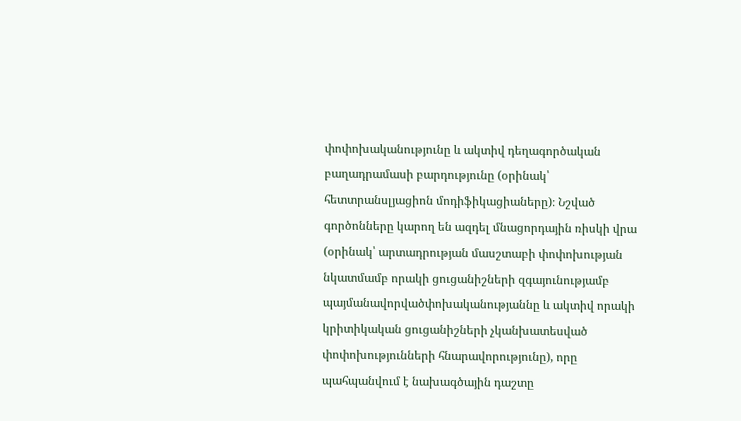փոփոխականությունը և ակտիվ դեղագործական բաղադրամասի բարդությունը (օրինակ՝ հետտրանսլյացիոն մոդիֆիկացիաները)։ Նշված գործոնները կարող են ազդել մնացորդային ռիսկի վրա (օրինակ՝ արտադրության մասշտաբի փոփոխության նկատմամբ որակի ցուցանիշների զգայունությամբ պայմանավորվածփոխականությաննը և ակտիվ որակի կրիտիկական ցուցանիշների չկանխատեսված փոփոխությունների հնարավորությունը), որը պահպանվում է նախագծային դաշտը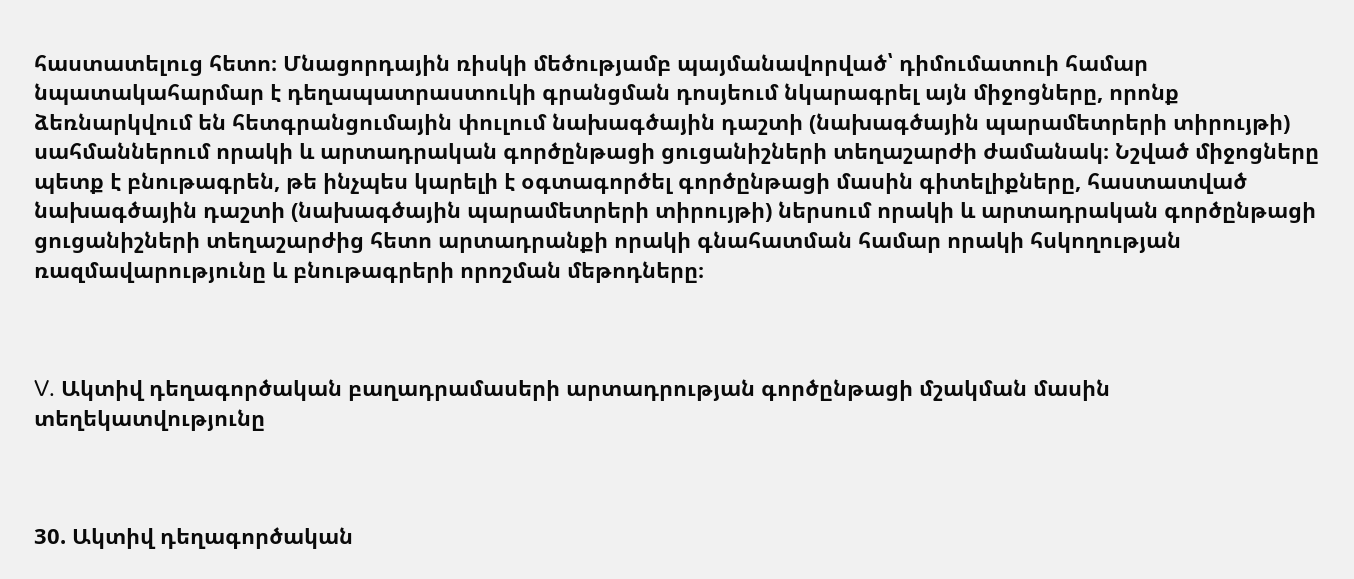հաստատելուց հետո։ Մնացորդային ռիսկի մեծությամբ պայմանավորված՝ դիմումատուի համար նպատակահարմար է դեղապատրաստուկի գրանցման դոսյեում նկարագրել այն միջոցները, որոնք ձեռնարկվում են հետգրանցումային փուլում նախագծային դաշտի (նախագծային պարամետրերի տիրույթի) սահմաններում որակի և արտադրական գործընթացի ցուցանիշների տեղաշարժի ժամանակ։ Նշված միջոցները պետք է բնութագրեն, թե ինչպես կարելի է օգտագործել գործընթացի մասին գիտելիքները, հաստատված նախագծային դաշտի (նախագծային պարամետրերի տիրույթի) ներսում որակի և արտադրական գործընթացի ցուցանիշների տեղաշարժից հետո արտադրանքի որակի գնահատման համար որակի հսկողության ռազմավարությունը և բնութագրերի որոշման մեթոդները։



V. Ակտիվ դեղագործական բաղադրամասերի արտադրության գործընթացի մշակման մասին տեղեկատվությունը



30. Ակտիվ դեղագործական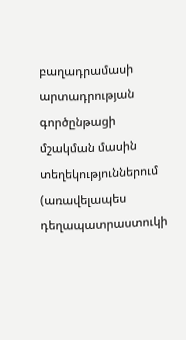բաղադրամասի արտադրության գործընթացի մշակման մասին տեղեկություններում (առավելապես դեղապատրաստուկի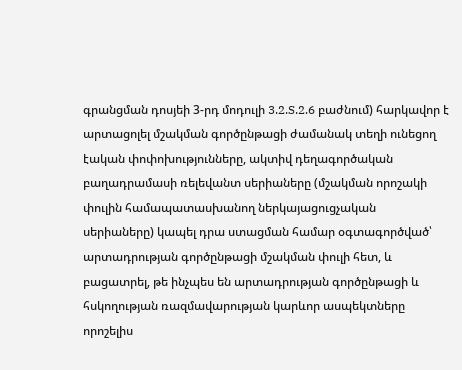գրանցման դոսյեի 3-րդ մոդուլի 3.2.S.2.6 բաժնում) հարկավոր է արտացոլել մշակման գործընթացի ժամանակ տեղի ունեցող էական փոփոխությունները, ակտիվ դեղագործական բաղադրամասի ռելեվանտ սերիաները (մշակման որոշակի փուլին համապատասխանող ներկայացուցչական սերիաները) կապել դրա ստացման համար օգտագործված՝ արտադրության գործընթացի մշակման փուլի հետ, և բացատրել, թե ինչպես են արտադրության գործընթացի և հսկողության ռազմավարության կարևոր ասպեկտները որոշելիս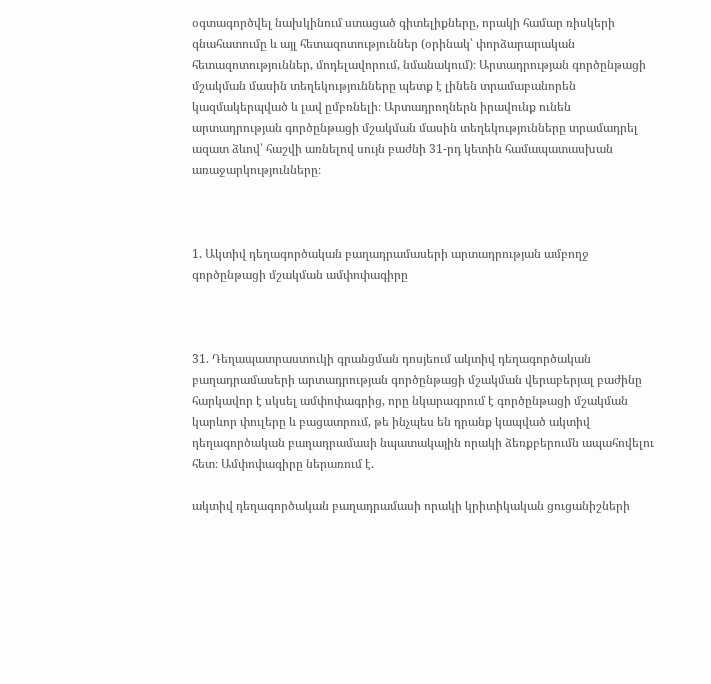օգտագործվել նախկինում ստացած գիտելիքները, որակի համար ռիսկերի գնահատումը և այլ հետազոտություններ (օրինակ՝ փորձարարական հետազոտություններ, մոդելավորում, նմանակում)։ Արտադրության գործընթացի մշակման մասին տեղեկությունները պետք է լինեն տրամաբանորեն կազմակերպված և լավ ըմբռնելի։ Արտադրողներն իրավունք ունեն արտադրության գործընթացի մշակման մասին տեղեկությունները տրամադրել ազատ ձևով՝ հաշվի առնելով սույն բաժնի 31-րդ կետին համապատասխան առաջարկությունները։



1. Ակտիվ դեղագործական բաղադրամասերի արտադրության ամբողջ գործընթացի մշակման ամփոփագիրը



31. Դեղապատրաստուկի գրանցման դոսյեում ակտիվ դեղագործական բաղադրամասերի արտադրության գործընթացի մշակման վերաբերյալ բաժինը հարկավոր է սկսել ամփոփագրից, որը նկարագրում է գործընթացի մշակման կարևոր փուլերը և բացատրում, թե ինչպես են դրանք կապված ակտիվ դեղագործական բաղադրամասի նպատակային որակի ձեռքբերումն ապահովելու հետ։ Ամփոփագիրը ներառում է.

ակտիվ դեղագործական բաղադրամասի որակի կրիտիկական ցուցանիշների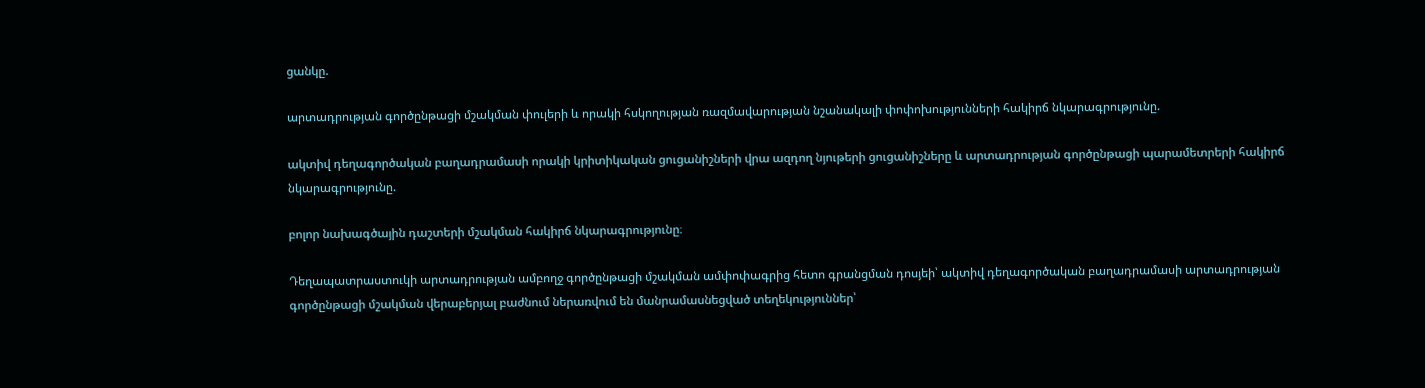ցանկը.

արտադրության գործընթացի մշակման փուլերի և որակի հսկողության ռազմավարության նշանակալի փոփոխությունների հակիրճ նկարագրությունը.

ակտիվ դեղագործական բաղադրամասի որակի կրիտիկական ցուցանիշների վրա ազդող նյութերի ցուցանիշները և արտադրության գործընթացի պարամետրերի հակիրճ նկարագրությունը.

բոլոր նախագծային դաշտերի մշակման հակիրճ նկարագրությունը։

Դեղապատրաստուկի արտադրության ամբողջ գործընթացի մշակման ամփոփագրից հետո գրանցման դոսյեի՝ ակտիվ դեղագործական բաղադրամասի արտադրության գործընթացի մշակման վերաբերյալ բաժնում ներառվում են մանրամասնեցված տեղեկություններ՝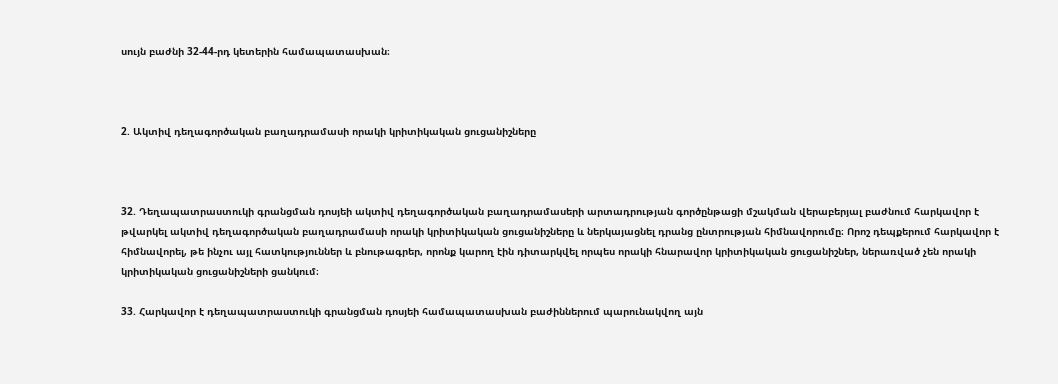սույն բաժնի 32-44-րդ կետերին համապատասխան։



2. Ակտիվ դեղագործական բաղադրամասի որակի կրիտիկական ցուցանիշները



32. Դեղապատրաստուկի գրանցման դոսյեի ակտիվ դեղագործական բաղադրամասերի արտադրության գործընթացի մշակման վերաբերյալ բաժնում հարկավոր է թվարկել ակտիվ դեղագործական բաղադրամասի որակի կրիտիկական ցուցանիշները և ներկայացնել դրանց ընտրության հիմնավորումը։ Որոշ դեպքերում հարկավոր է հիմնավորել, թե ինչու այլ հատկություններ և բնութագրեր, որոնք կարող էին դիտարկվել որպես որակի հնարավոր կրիտիկական ցուցանիշներ, ներառված չեն որակի կրիտիկական ցուցանիշների ցանկում։

33. Հարկավոր է դեղապատրաստուկի գրանցման դոսյեի համապատասխան բաժիններում պարունակվող այն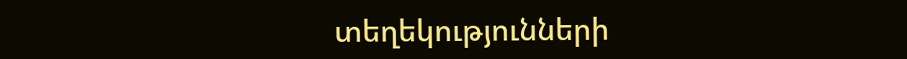տեղեկությունների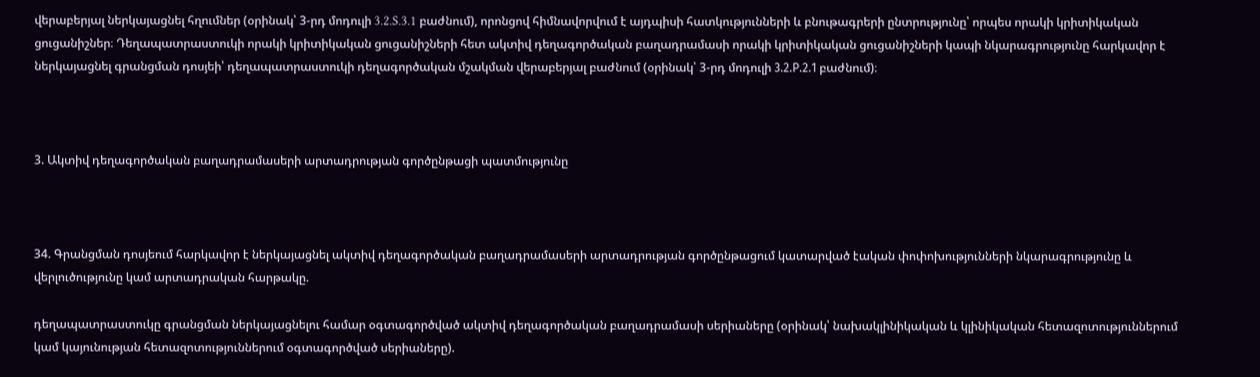վերաբերյալ ներկայացնել հղումներ (օրինակ՝ 3-րդ մոդուլի 3.2.S.3.1 բաժնում), որոնցով հիմնավորվում է այդպիսի հատկությունների և բնութագրերի ընտրությունը՝ որպես որակի կրիտիկական ցուցանիշներ։ Դեղապատրաստուկի որակի կրիտիկական ցուցանիշների հետ ակտիվ դեղագործական բաղադրամասի որակի կրիտիկական ցուցանիշների կապի նկարագրությունը հարկավոր է ներկայացնել գրանցման դոսյեի՝ դեղապատրաստուկի դեղագործական մշակման վերաբերյալ բաժնում (օրինակ՝ 3-րդ մոդուլի 3.2.Р.2.1 բաժնում)։



3. Ակտիվ դեղագործական բաղադրամասերի արտադրության գործընթացի պատմությունը



34. Գրանցման դոսյեում հարկավոր է ներկայացնել ակտիվ դեղագործական բաղադրամասերի արտադրության գործընթացում կատարված էական փոփոխությունների նկարագրությունը և վերլուծությունը կամ արտադրական հարթակը.

դեղապատրաստուկը գրանցման ներկայացնելու համար օգտագործված ակտիվ դեղագործական բաղադրամասի սերիաները (օրինակ՝ նախակլինիկական և կլինիկական հետազոտություններում կամ կայունության հետազոտություններում օգտագործված սերիաները).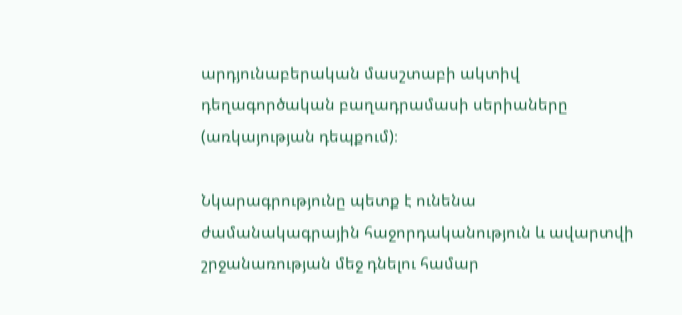արդյունաբերական մասշտաբի ակտիվ դեղագործական բաղադրամասի սերիաները (առկայության դեպքում)։

Նկարագրությունը պետք է ունենա ժամանակագրային հաջորդականություն և ավարտվի շրջանառության մեջ դնելու համար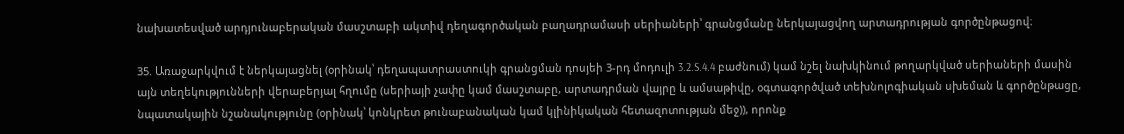նախատեսված արդյունաբերական մասշտաբի ակտիվ դեղագործական բաղադրամասի սերիաների՝ գրանցմանը ներկայացվող արտադրության գործընթացով։

35. Առաջարկվում է ներկայացնել (օրինակ՝ դեղապատրաստուկի գրանցման դոսյեի 3-րդ մոդուլի 3.2.S.4.4 բաժնում) կամ նշել նախկինում թողարկված սերիաների մասին այն տեղեկությունների վերաբերյալ հղումը (սերիայի չափը կամ մասշտաբը, արտադրման վայրը և ամսաթիվը, օգտագործված տեխնոլոգիական սխեման և գործընթացը, նպատակային նշանակությունը (օրինակ՝ կոնկրետ թունաբանական կամ կլինիկական հետազոտության մեջ)), որոնք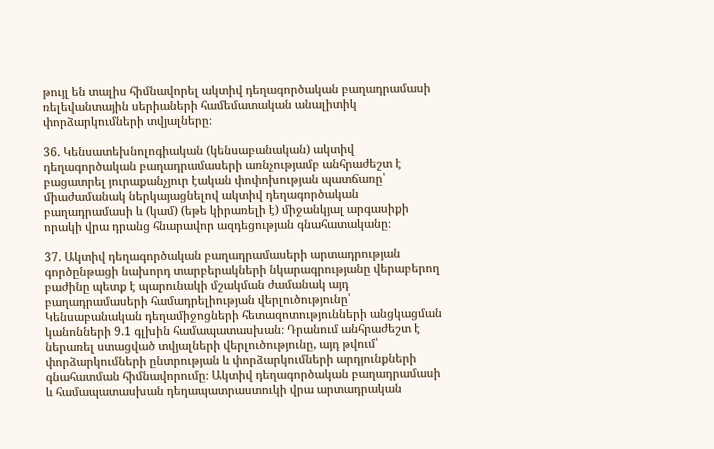թույլ են տալիս հիմնավորել ակտիվ դեղագործական բաղադրամասի ռելեվանտային սերիաների համեմատական անալիտիկ փորձարկումների տվյալները։

36. Կենսատեխնոլոգիական (կենսաբանական) ակտիվ դեղագործական բաղադրամասերի առնչությամբ անհրաժեշտ է բացատրել յուրաքանչյուր էական փոփոխության պատճառը՝ միաժամանակ ներկայացնելով ակտիվ դեղագործական բաղադրամասի և (կամ) (եթե կիրառելի է) միջանկյալ արգասիքի որակի վրա դրանց հնարավոր ազդեցության գնահատականը։

37. Ակտիվ դեղագործական բաղադրամասերի արտադրության գործընթացի նախորդ տարբերակների նկարագրությանը վերաբերող բաժինը պետք է պարունակի մշակման ժամանակ այդ բաղադրամասերի համադրելիության վերլուծությունը՝ Կենսաբանական դեղամիջոցների հետազոտությունների անցկացման կանոնների 9.1 գլխին համապատասխան։ Դրանում անհրաժեշտ է ներառել ստացված տվյալների վերլուծությունը, այդ թվում՝ փորձարկումների ընտրության և փորձարկումների արդյունքների գնահատման հիմնավորումը։ Ակտիվ դեղագործական բաղադրամասի և համապատասխան դեղապատրաստուկի վրա արտադրական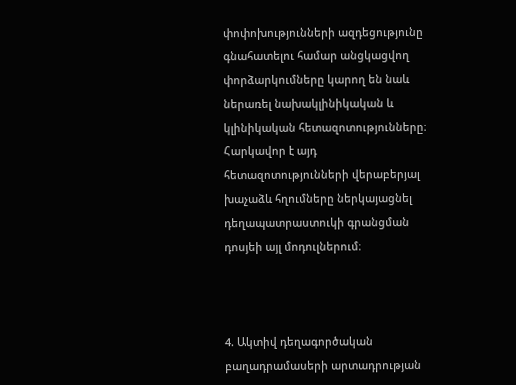փոփոխությունների ազդեցությունը գնահատելու համար անցկացվող փորձարկումները կարող են նաև ներառել նախակլինիկական և կլինիկական հետազոտությունները։ Հարկավոր է այդ հետազոտությունների վերաբերյալ խաչաձև հղումները ներկայացնել դեղապատրաստուկի գրանցման դոսյեի այլ մոդուլներում։



4. Ակտիվ դեղագործական բաղադրամասերի արտադրության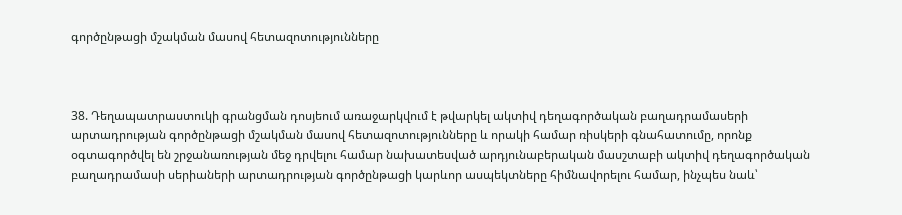գործընթացի մշակման մասով հետազոտությունները



38. Դեղապատրաստուկի գրանցման դոսյեում առաջարկվում է թվարկել ակտիվ դեղագործական բաղադրամասերի արտադրության գործընթացի մշակման մասով հետազոտությունները և որակի համար ռիսկերի գնահատումը, որոնք օգտագործվել են շրջանառության մեջ դրվելու համար նախատեսված արդյունաբերական մասշտաբի ակտիվ դեղագործական բաղադրամասի սերիաների արտադրության գործընթացի կարևոր ասպեկտները հիմնավորելու համար, ինչպես նաև՝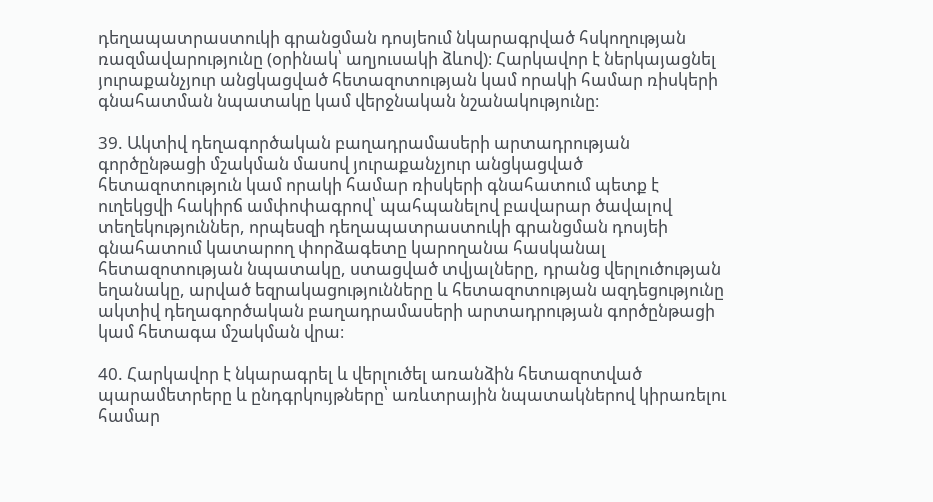դեղապատրաստուկի գրանցման դոսյեում նկարագրված հսկողության ռազմավարությունը (օրինակ՝ աղյուսակի ձևով)։ Հարկավոր է ներկայացնել յուրաքանչյուր անցկացված հետազոտության կամ որակի համար ռիսկերի գնահատման նպատակը կամ վերջնական նշանակությունը։

39. Ակտիվ դեղագործական բաղադրամասերի արտադրության գործընթացի մշակման մասով յուրաքանչյուր անցկացված հետազոտություն կամ որակի համար ռիսկերի գնահատում պետք է ուղեկցվի հակիրճ ամփոփագրով՝ պահպանելով բավարար ծավալով տեղեկություններ, որպեսզի դեղապատրաստուկի գրանցման դոսյեի գնահատում կատարող փորձագետը կարողանա հասկանալ հետազոտության նպատակը, ստացված տվյալները, դրանց վերլուծության եղանակը, արված եզրակացությունները և հետազոտության ազդեցությունը ակտիվ դեղագործական բաղադրամասերի արտադրության գործընթացի կամ հետագա մշակման վրա։

40. Հարկավոր է նկարագրել և վերլուծել առանձին հետազոտված պարամետրերը և ընդգրկույթները՝ առևտրային նպատակներով կիրառելու համար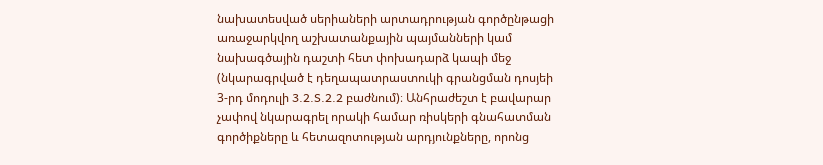նախատեսված սերիաների արտադրության գործընթացի առաջարկվող աշխատանքային պայմանների կամ նախագծային դաշտի հետ փոխադարձ կապի մեջ (նկարագրված է դեղապատրաստուկի գրանցման դոսյեի 3-րդ մոդուլի 3.2.S.2.2 բաժնում)։ Անհրաժեշտ է բավարար չափով նկարագրել որակի համար ռիսկերի գնահատման գործիքները և հետազոտության արդյունքները, որոնց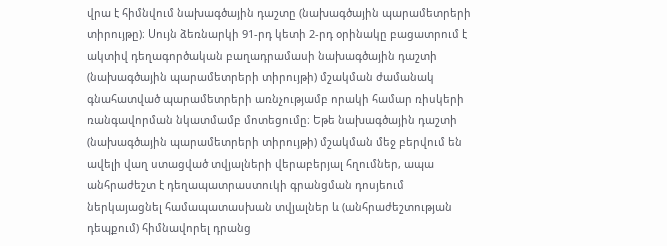վրա է հիմնվում նախագծային դաշտը (նախագծային պարամետրերի տիրույթը)։ Սույն ձեռնարկի 91-րդ կետի 2-րդ օրինակը բացատրում է ակտիվ դեղագործական բաղադրամասի նախագծային դաշտի (նախագծային պարամետրերի տիրույթի) մշակման ժամանակ գնահատված պարամետրերի առնչությամբ որակի համար ռիսկերի ռանգավորման նկատմամբ մոտեցումը։ Եթե նախագծային դաշտի (նախագծային պարամետրերի տիրույթի) մշակման մեջ բերվում են ավելի վաղ ստացված տվյալների վերաբերյալ հղումներ, ապա անհրաժեշտ է դեղապատրաստուկի գրանցման դոսյեում ներկայացնել համապատասխան տվյալներ և (անհրաժեշտության դեպքում) հիմնավորել դրանց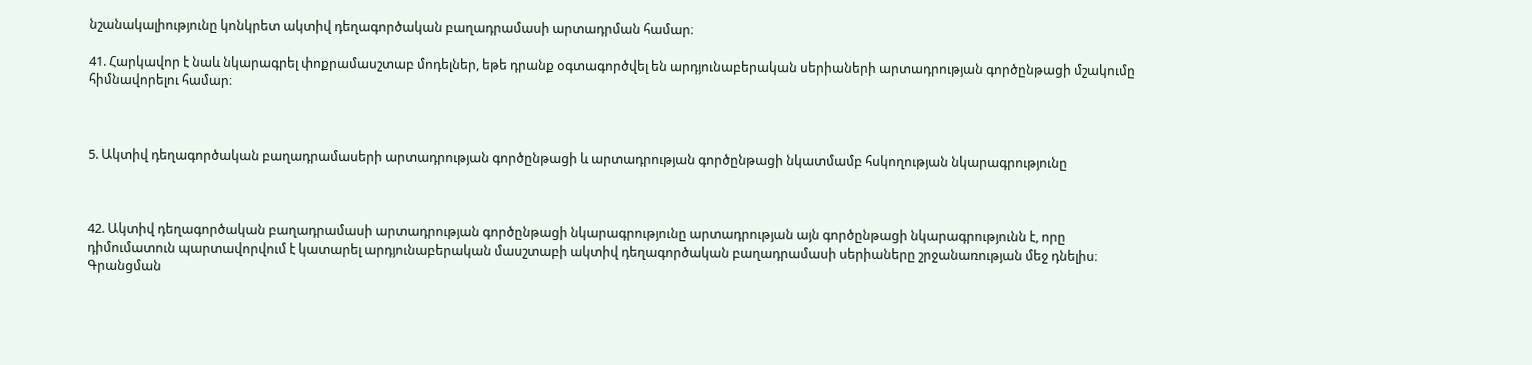նշանակալիությունը կոնկրետ ակտիվ դեղագործական բաղադրամասի արտադրման համար։

41. Հարկավոր է նաև նկարագրել փոքրամասշտաբ մոդելներ, եթե դրանք օգտագործվել են արդյունաբերական սերիաների արտադրության գործընթացի մշակումը հիմնավորելու համար։



5. Ակտիվ դեղագործական բաղադրամասերի արտադրության գործընթացի և արտադրության գործընթացի նկատմամբ հսկողության նկարագրությունը



42. Ակտիվ դեղագործական բաղադրամասի արտադրության գործընթացի նկարագրությունը արտադրության այն գործընթացի նկարագրությունն է, որը դիմումատուն պարտավորվում է կատարել արդյունաբերական մասշտաբի ակտիվ դեղագործական բաղադրամասի սերիաները շրջանառության մեջ դնելիս։ Գրանցման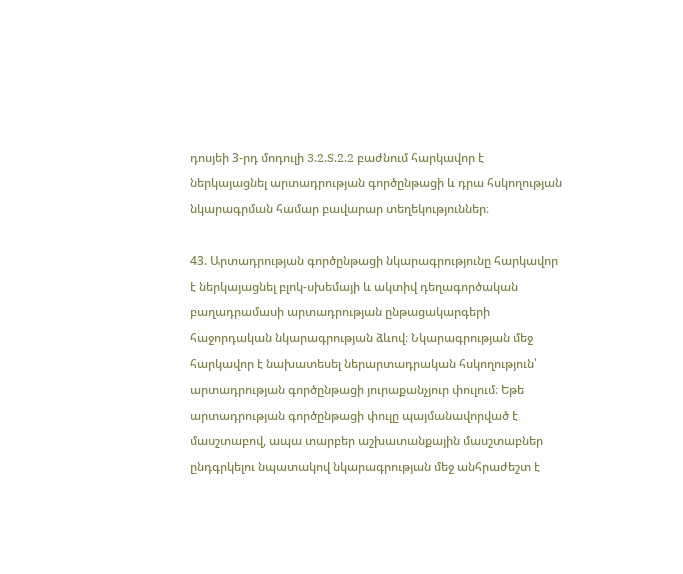դոսյեի 3-րդ մոդուլի 3.2.S.2.2 բաժնում հարկավոր է ներկայացնել արտադրության գործընթացի և դրա հսկողության նկարագրման համար բավարար տեղեկություններ։

43. Արտադրության գործընթացի նկարագրությունը հարկավոր է ներկայացնել բլոկ-սխեմայի և ակտիվ դեղագործական բաղադրամասի արտադրության ընթացակարգերի հաջորդական նկարագրության ձևով։ Նկարագրության մեջ հարկավոր է նախատեսել ներարտադրական հսկողություն՝ արտադրության գործընթացի յուրաքանչյուր փուլում։ Եթե արտադրության գործընթացի փուլը պայմանավորված է մասշտաբով, ապա տարբեր աշխատանքային մասշտաբներ ընդգրկելու նպատակով նկարագրության մեջ անհրաժեշտ է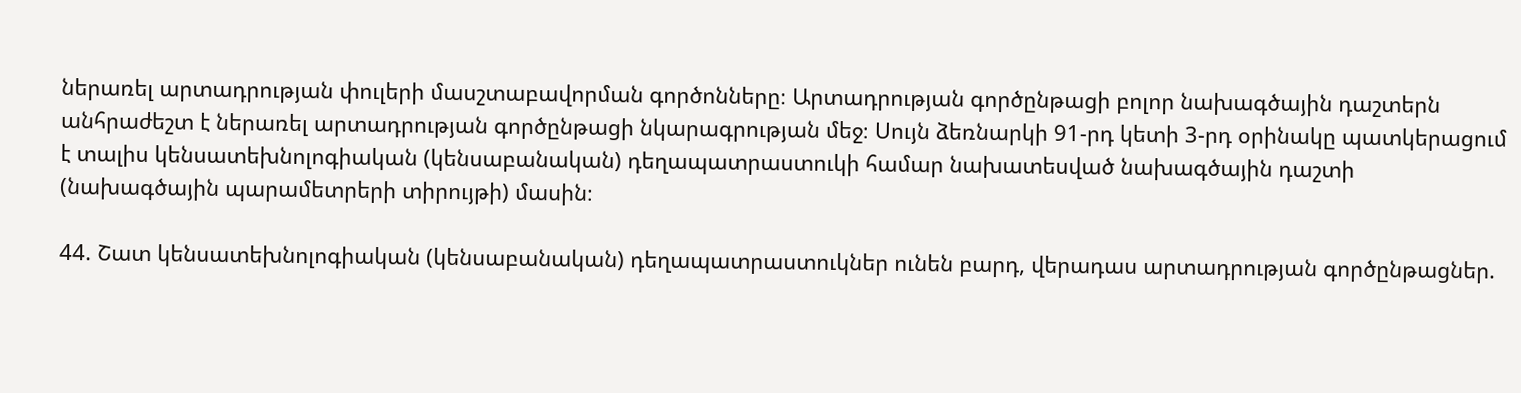ներառել արտադրության փուլերի մասշտաբավորման գործոնները։ Արտադրության գործընթացի բոլոր նախագծային դաշտերն անհրաժեշտ է ներառել արտադրության գործընթացի նկարագրության մեջ։ Սույն ձեռնարկի 91-րդ կետի 3-րդ օրինակը պատկերացում է տալիս կենսատեխնոլոգիական (կենսաբանական) դեղապատրաստուկի համար նախատեսված նախագծային դաշտի (նախագծային պարամետրերի տիրույթի) մասին։

44. Շատ կենսատեխնոլոգիական (կենսաբանական) դեղապատրաստուկներ ունեն բարդ, վերադաս արտադրության գործընթացներ.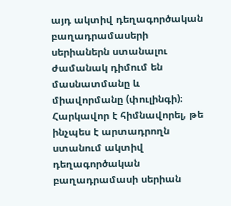այդ ակտիվ դեղագործական բաղադրամասերի սերիաներն ստանալու ժամանակ դիմում են մասնատմանը և միավորմանը (փուլինգի)։ Հարկավոր է հիմնավորել, թե ինչպես է արտադրողն ստանում ակտիվ դեղագործական բաղադրամասի սերիան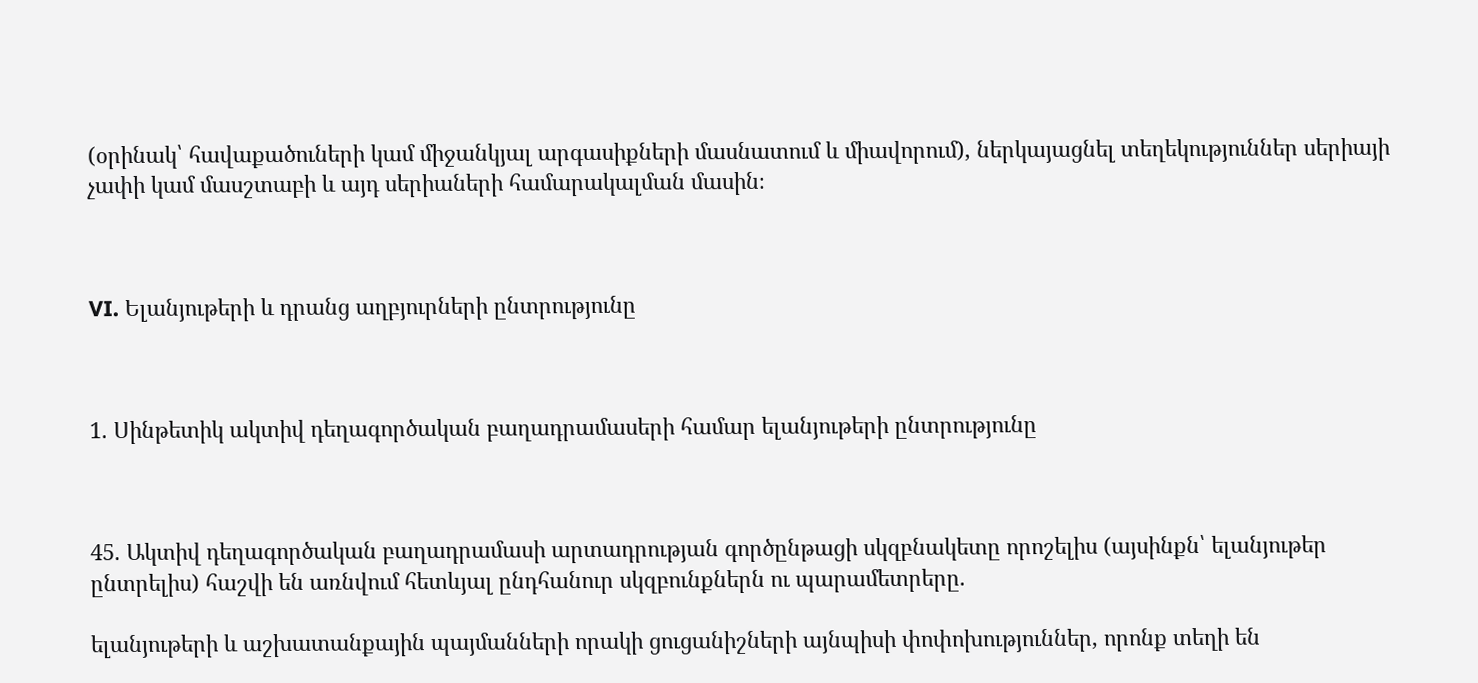(օրինակ՝ հավաքածուների կամ միջանկյալ արգասիքների մասնատում և միավորում), ներկայացնել տեղեկություններ սերիայի չափի կամ մասշտաբի և այդ սերիաների համարակալման մասին։



VI. Ելանյութերի և դրանց աղբյուրների ընտրությունը



1. Սինթետիկ ակտիվ դեղագործական բաղադրամասերի համար ելանյութերի ընտրությունը



45. Ակտիվ դեղագործական բաղադրամասի արտադրության գործընթացի սկզբնակետը որոշելիս (այսինքն՝ ելանյութեր ընտրելիս) հաշվի են առնվում հետևյալ ընդհանուր սկզբունքներն ու պարամետրերը.

ելանյութերի և աշխատանքային պայմանների որակի ցուցանիշների այնպիսի փոփոխություններ, որոնք տեղի են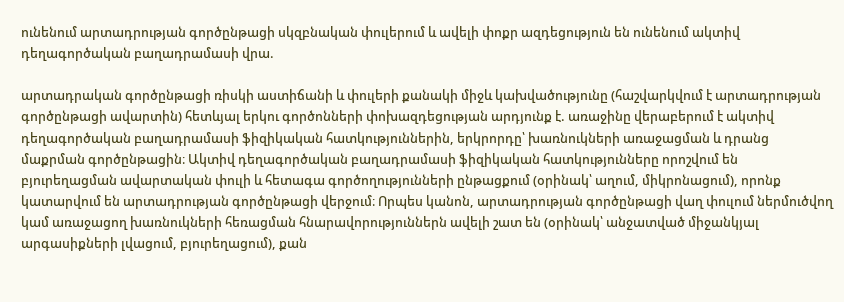ունենում արտադրության գործընթացի սկզբնական փուլերում և ավելի փոքր ազդեցություն են ունենում ակտիվ դեղագործական բաղադրամասի վրա.

արտադրական գործընթացի ռիսկի աստիճանի և փուլերի քանակի միջև կախվածությունը (հաշվարկվում է արտադրության գործընթացի ավարտին) հետևյալ երկու գործոնների փոխազդեցության արդյունք է. առաջինը վերաբերում է ակտիվ դեղագործական բաղադրամասի ֆիզիկական հատկություններին, երկրորդը՝ խառնուկների առաջացման և դրանց մաքրման գործընթացին։ Ակտիվ դեղագործական բաղադրամասի ֆիզիկական հատկությունները որոշվում են բյուրեղացման ավարտական փուլի և հետագա գործողությունների ընթացքում (օրինակ՝ աղում, միկրոնացում), որոնք կատարվում են արտադրության գործընթացի վերջում։ Որպես կանոն, արտադրության գործընթացի վաղ փուլում ներմուծվող կամ առաջացող խառնուկների հեռացման հնարավորություններն ավելի շատ են (օրինակ՝ անջատված միջանկյալ արգասիքների լվացում, բյուրեղացում), քան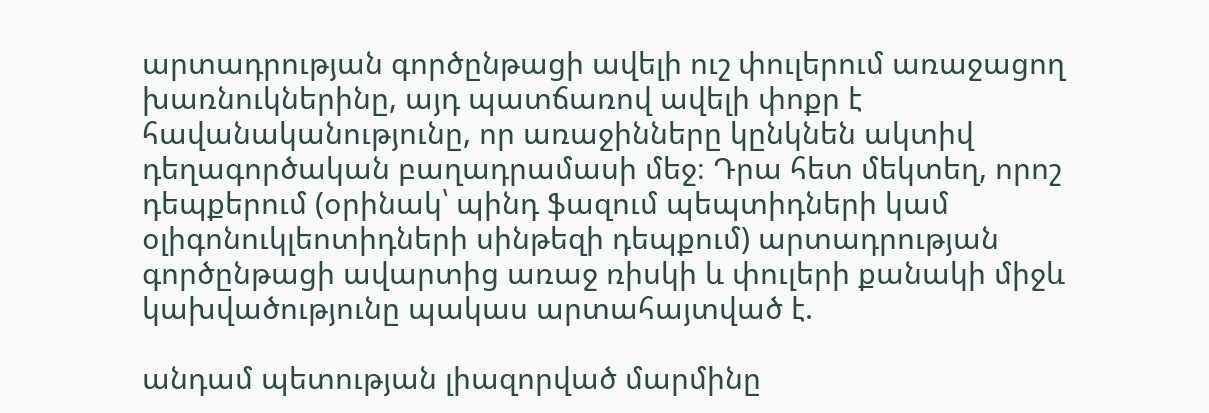արտադրության գործընթացի ավելի ուշ փուլերում առաջացող խառնուկներինը, այդ պատճառով ավելի փոքր է հավանականությունը, որ առաջինները կընկնեն ակտիվ դեղագործական բաղադրամասի մեջ։ Դրա հետ մեկտեղ, որոշ դեպքերում (օրինակ՝ պինդ ֆազում պեպտիդների կամ օլիգոնուկլեոտիդների սինթեզի դեպքում) արտադրության գործընթացի ավարտից առաջ ռիսկի և փուլերի քանակի միջև կախվածությունը պակաս արտահայտված է.

անդամ պետության լիազորված մարմինը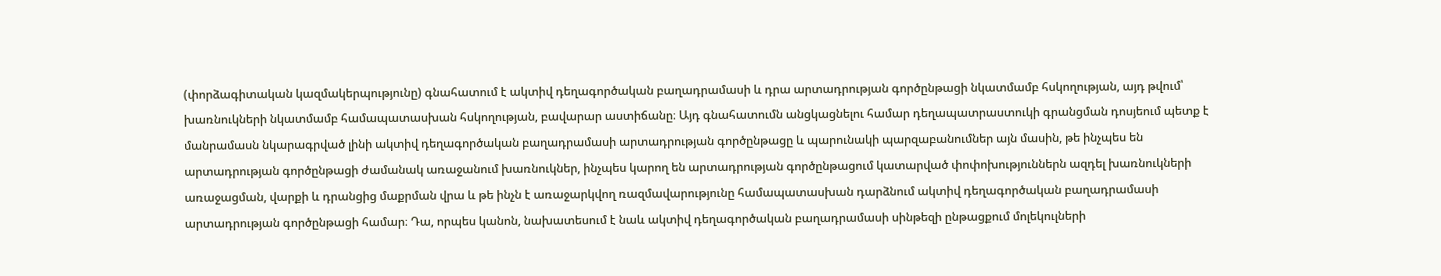(փորձագիտական կազմակերպությունը) գնահատում է ակտիվ դեղագործական բաղադրամասի և դրա արտադրության գործընթացի նկատմամբ հսկողության, այդ թվում՝ խառնուկների նկատմամբ համապատասխան հսկողության, բավարար աստիճանը։ Այդ գնահատումն անցկացնելու համար դեղապատրաստուկի գրանցման դոսյեում պետք է մանրամասն նկարագրված լինի ակտիվ դեղագործական բաղադրամասի արտադրության գործընթացը և պարունակի պարզաբանումներ այն մասին, թե ինչպես են արտադրության գործընթացի ժամանակ առաջանում խառնուկներ, ինչպես կարող են արտադրության գործընթացում կատարված փոփոխություններն ազդել խառնուկների առաջացման, վարքի և դրանցից մաքրման վրա և թե ինչն է առաջարկվող ռազմավարությունը համապատասխան դարձնում ակտիվ դեղագործական բաղադրամասի արտադրության գործընթացի համար։ Դա, որպես կանոն, նախատեսում է նաև ակտիվ դեղագործական բաղադրամասի սինթեզի ընթացքում մոլեկուլների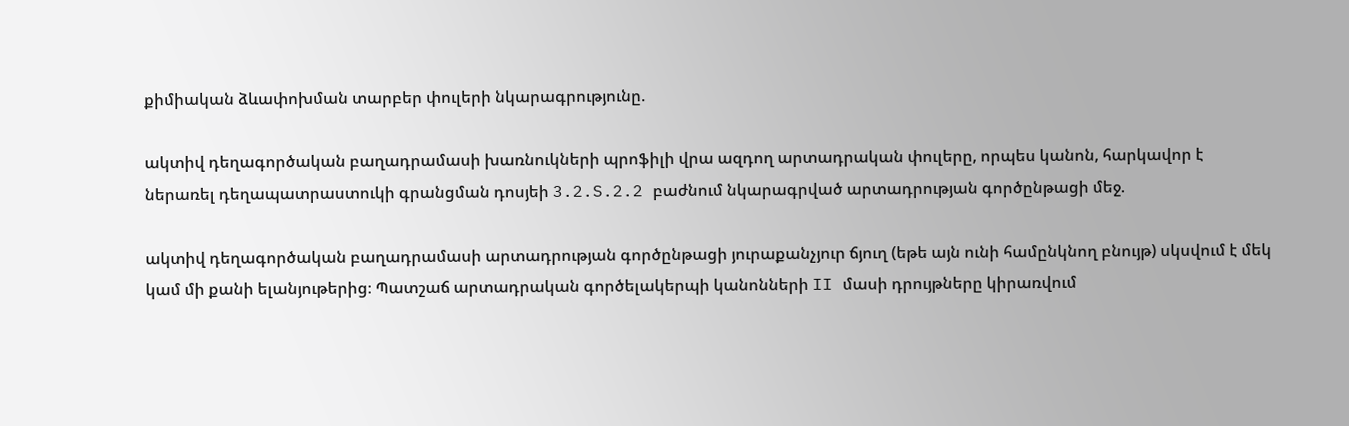քիմիական ձևափոխման տարբեր փուլերի նկարագրությունը.

ակտիվ դեղագործական բաղադրամասի խառնուկների պրոֆիլի վրա ազդող արտադրական փուլերը, որպես կանոն, հարկավոր է ներառել դեղապատրաստուկի գրանցման դոսյեի 3.2.S.2.2 բաժնում նկարագրված արտադրության գործընթացի մեջ.

ակտիվ դեղագործական բաղադրամասի արտադրության գործընթացի յուրաքանչյուր ճյուղ (եթե այն ունի համընկնող բնույթ) սկսվում է մեկ կամ մի քանի ելանյութերից։ Պատշաճ արտադրական գործելակերպի կանոնների II մասի դրույթները կիրառվում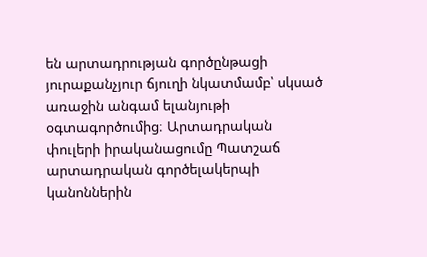են արտադրության գործընթացի յուրաքանչյուր ճյուղի նկատմամբ՝ սկսած առաջին անգամ ելանյութի օգտագործումից։ Արտադրական փուլերի իրականացումը Պատշաճ արտադրական գործելակերպի կանոններին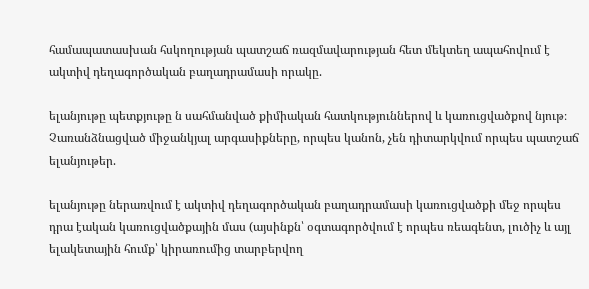համապատասխան հսկողության պատշաճ ռազմավարության հետ մեկտեղ ապահովում է ակտիվ դեղագործական բաղադրամասի որակը.

ելանյութը պետքյութը ն սահմանված քիմիական հատկություններով և կառուցվածքով նյութ։ Չառանձնացված միջանկյալ արգասիքները, որպես կանոն, չեն դիտարկվում որպես պատշաճ ելանյութեր.

ելանյութը ներառվում է ակտիվ դեղագործական բաղադրամասի կառուցվածքի մեջ որպես դրա էական կառուցվածքային մաս (այսինքն՝ օգտագործվում է որպես ռեագենտ, լուծիչ և այլ ելակետային հումք՝ կիրառումից տարբերվող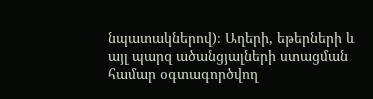նպատակներով)։ Աղերի, եթերների և այլ պարզ ածանցյալների ստացման համար օգտագործվող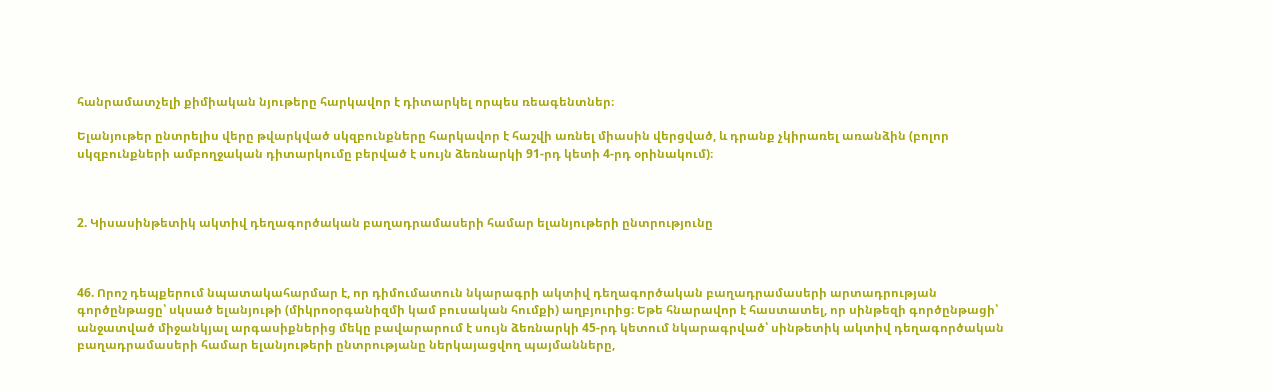հանրամատչելի քիմիական նյութերը հարկավոր է դիտարկել որպես ռեագենտներ։

Ելանյութեր ընտրելիս վերը թվարկված սկզբունքները հարկավոր է հաշվի առնել միասին վերցված, և դրանք չկիրառել առանձին (բոլոր սկզբունքների ամբողջական դիտարկումը բերված է սույն ձեռնարկի 91-րդ կետի 4-րդ օրինակում)։



2. Կիսասինթետիկ ակտիվ դեղագործական բաղադրամասերի համար ելանյութերի ընտրությունը



46. Որոշ դեպքերում նպատակահարմար է, որ դիմումատուն նկարագրի ակտիվ դեղագործական բաղադրամասերի արտադրության գործընթացը՝ սկսած ելանյութի (միկրոօրգանիզմի կամ բուսական հումքի) աղբյուրից։ Եթե հնարավոր է հաստատել, որ սինթեզի գործընթացի՝ անջատված միջանկյալ արգասիքներից մեկը բավարարում է սույն ձեռնարկի 45-րդ կետում նկարագրված՝ սինթետիկ ակտիվ դեղագործական բաղադրամասերի համար ելանյութերի ընտրությանը ներկայացվող պայմանները,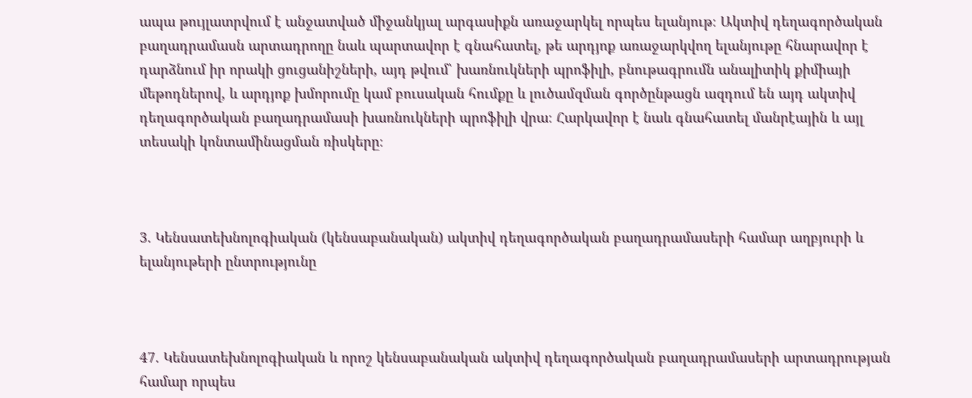ապա թույլատրվում է անջատված միջանկյալ արգասիքն առաջարկել որպես ելանյութ։ Ակտիվ դեղագործական բաղադրամասն արտադրողը նաև պարտավոր է գնահատել, թե արդյոք առաջարկվող ելանյութը հնարավոր է դարձնում իր որակի ցուցանիշների, այդ թվում՝ խառնուկների պրոֆիլի, բնութագրումն անալիտիկ քիմիայի մեթոդներով, և արդյոք խմորումը կամ բուսական հումքը և լուծամզման գործընթացն ազդում են այդ ակտիվ դեղագործական բաղադրամասի խառնուկների պրոֆիլի վրա։ Հարկավոր է նաև գնահատել մանրէային և այլ տեսակի կոնտամինացման ռիսկերը։



3. Կենսատեխնոլոգիական (կենսաբանական) ակտիվ դեղագործական բաղադրամասերի համար աղբյուրի և ելանյութերի ընտրությունը



47. Կենսատեխնոլոգիական և որոշ կենսաբանական ակտիվ դեղագործական բաղադրամասերի արտադրության համար որպես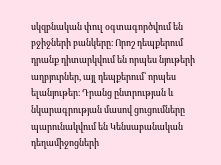սկզբնական փուլ օգտագործվում են բջիջների բանկերը։ Որոշ դեպքերում դրանք դիտարկվում են որպես նյութերի աղբյուրներ, այլ դեպքերում՝ որպես ելանյութեր։ Դրանց ընտրության և նկարագրության մասով ցուցումները պարունակվում են Կենսաբանական դեղամիջոցների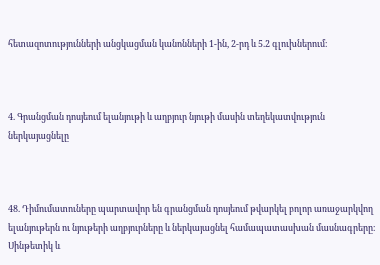հետազոտությունների անցկացման կանոնների 1-ին, 2-րդ և 5.2 գլուխներում։



4. Գրանցման դոսյեում ելանյութի և աղբյուր նյութի մասին տեղեկատվություն ներկայացնելը



48. Դիմումատուները պարտավոր են գրանցման դոսյեում թվարկել բոլոր առաջարկվող ելանյութերն ու նյութերի աղբյուրները և ներկայացնել համապատասխան մասնագրերը։ Սինթետիկ և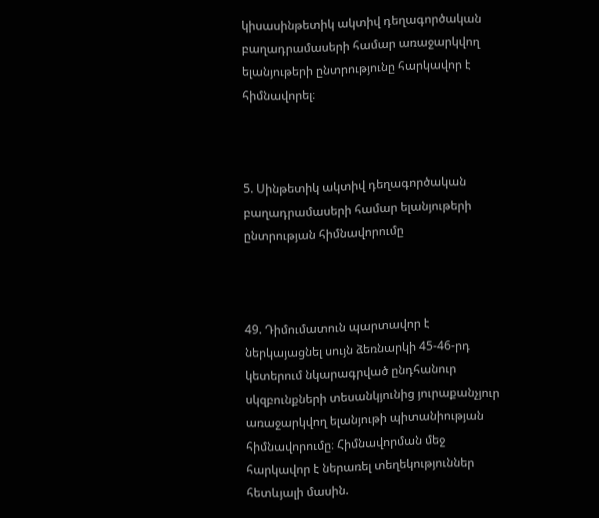կիսասինթետիկ ակտիվ դեղագործական բաղադրամասերի համար առաջարկվող ելանյութերի ընտրությունը հարկավոր է հիմնավորել։



5. Սինթետիկ ակտիվ դեղագործական բաղադրամասերի համար ելանյութերի ընտրության հիմնավորումը



49. Դիմումատուն պարտավոր է ներկայացնել սույն ձեռնարկի 45-46-րդ կետերում նկարագրված ընդհանուր սկզբունքների տեսանկյունից յուրաքանչյուր առաջարկվող ելանյութի պիտանիության հիմնավորումը։ Հիմնավորման մեջ հարկավոր է ներառել տեղեկություններ հետևյալի մասին.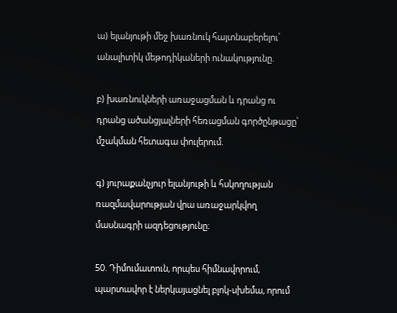ա) ելանյութի մեջ խառնուկ հայտնաբերելու՝ անալիտիկ մեթոդիկաների ունակությունը.

բ) խառնուկների առաջացման և դրանց ու դրանց ածանցյալների հեռացման գործընթացը՝ մշակման հետագա փուլերում.

գ) յուրաքանչյուր ելանյութի և հսկողության ռազմավարության վրա առաջարկվող մասնագրի ազդեցությունը։

50. Դիմումատուն, որպես հիմնավորում, պարտավոր է ներկայացնել բլոկ-սխեմա, որում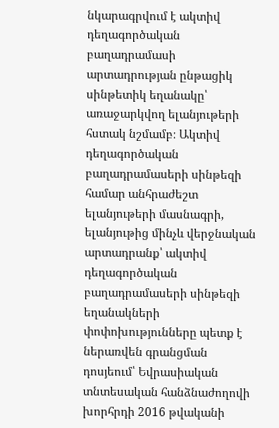նկարագրվում է ակտիվ դեղագործական բաղադրամասի արտադրության ընթացիկ սինթետիկ եղանակը՝ առաջարկվող ելանյութերի հստակ նշմամբ։ Ակտիվ դեղագործական բաղադրամասերի սինթեզի համար անհրաժեշտ ելանյութերի մասնագրի, ելանյութից մինչև վերջնական արտադրանք՝ ակտիվ դեղագործական բաղադրամասերի սինթեզի եղանակների փոփոխությունները պետք է ներառվեն գրանցման դոսյեում՝ Եվրասիական տնտեսական հանձնաժողովի խորհրդի 2016 թվականի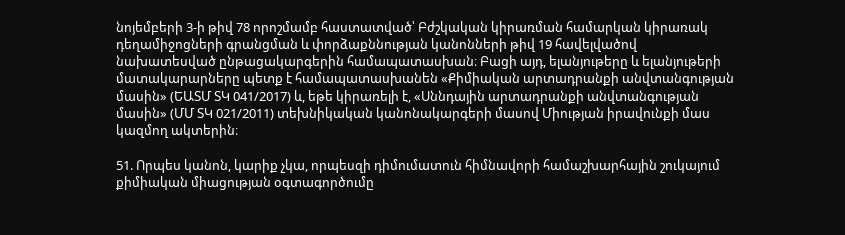նոյեմբերի 3-ի թիվ 78 որոշմամբ հաստատված՝ Բժշկական կիրառման համարկան կիրառակ դեղամիջոցների գրանցման և փորձաքննության կանոնների թիվ 19 հավելվածով նախատեսված ընթացակարգերին համապատասխան։ Բացի այդ, ելանյութերը և ելանյութերի մատակարարները պետք է համապատասխանեն «Քիմիական արտադրանքի անվտանգության մասին» (ԵԱՏՄ ՏԿ 041/2017) և, եթե կիրառելի է, «Սննդային արտադրանքի անվտանգության մասին» (ՄՄ ՏԿ 021/2011) տեխնիկական կանոնակարգերի մասով Միության իրավունքի մաս կազմող ակտերին։

51. Որպես կանոն, կարիք չկա, որպեսզի դիմումատուն հիմնավորի համաշխարհային շուկայում քիմիական միացության օգտագործումը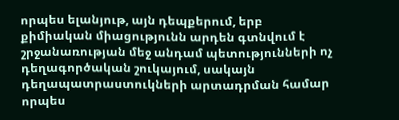որպես ելանյութ, այն դեպքերում, երբ քիմիական միացությունն արդեն գտնվում է շրջանառության մեջ անդամ պետությունների ոչ դեղագործական շուկայում, սակայն դեղապատրաստուկների արտադրման համար որպես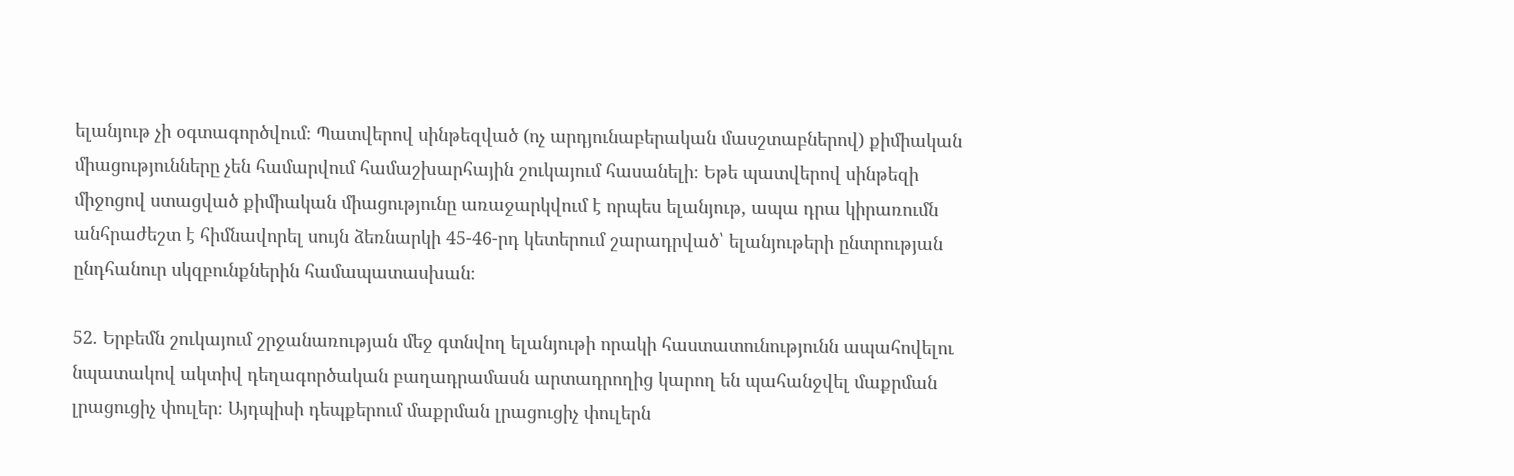ելանյութ չի օգտագործվում։ Պատվերով սինթեզված (ոչ արդյունաբերական մասշտաբներով) քիմիական միացությունները չեն համարվում համաշխարհային շուկայում հասանելի։ Եթե պատվերով սինթեզի միջոցով ստացված քիմիական միացությունը առաջարկվում է որպես ելանյութ, ապա դրա կիրառումն անհրաժեշտ է հիմնավորել սույն ձեռնարկի 45-46-րդ կետերում շարադրված՝ ելանյութերի ընտրության ընդհանուր սկզբունքներին համապատասխան։

52. Երբեմն շուկայում շրջանառության մեջ գտնվող ելանյութի որակի հաստատունությունն ապահովելու նպատակով ակտիվ դեղագործական բաղադրամասն արտադրողից կարող են պահանջվել մաքրման լրացուցիչ փուլեր։ Այդպիսի դեպքերում մաքրման լրացուցիչ փուլերն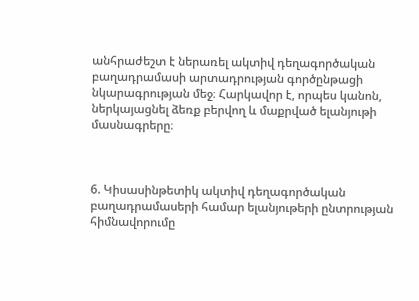անհրաժեշտ է ներառել ակտիվ դեղագործական բաղադրամասի արտադրության գործընթացի նկարագրության մեջ։ Հարկավոր է, որպես կանոն, ներկայացնել ձեռք բերվող և մաքրված ելանյութի մասնագրերը։



6. Կիսասինթետիկ ակտիվ դեղագործական բաղադրամասերի համար ելանյութերի ընտրության հիմնավորումը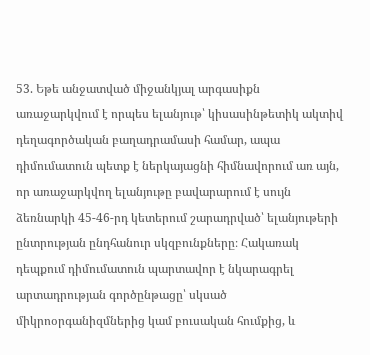53. Եթե անջատված միջանկյալ արգասիքն առաջարկվում է որպես ելանյութ՝ կիսասինթետիկ ակտիվ դեղագործական բաղադրամասի համար, ապա դիմումատուն պետք է ներկայացնի հիմնավորում առ այն, որ առաջարկվող ելանյութը բավարարում է սույն ձեռնարկի 45-46-րդ կետերում շարադրված՝ ելանյութերի ընտրության ընդհանուր սկզբունքները։ Հակառակ դեպքում դիմումատուն պարտավոր է նկարագրել արտադրության գործընթացը՝ սկսած միկրոօրգանիզմներից կամ բուսական հումքից, և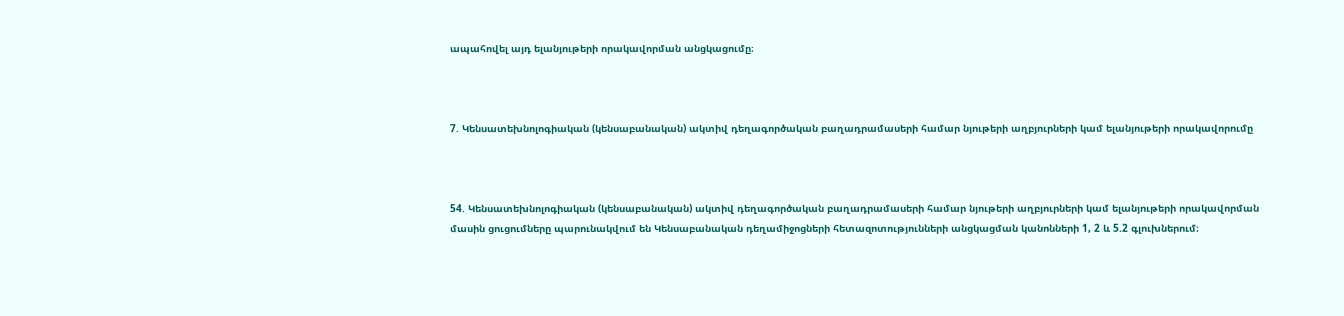ապահովել այդ ելանյութերի որակավորման անցկացումը։



7. Կենսատեխնոլոգիական (կենսաբանական) ակտիվ դեղագործական բաղադրամասերի համար նյութերի աղբյուրների կամ ելանյութերի որակավորումը



54. Կենսատեխնոլոգիական (կենսաբանական) ակտիվ դեղագործական բաղադրամասերի համար նյութերի աղբյուրների կամ ելանյութերի որակավորման մասին ցուցումները պարունակվում են Կենսաբանական դեղամիջոցների հետազոտությունների անցկացման կանոնների 1, 2 և 5.2 գլուխներում։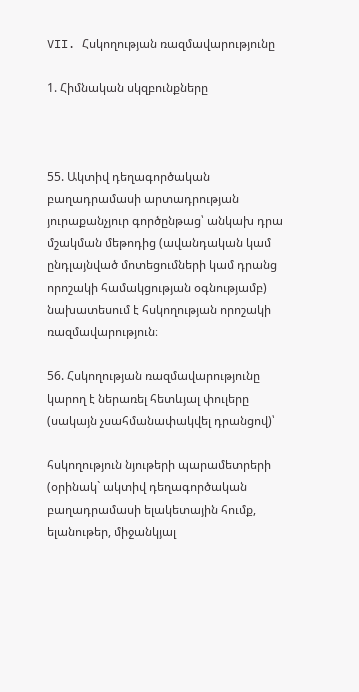VII. Հսկողության ռազմավարությունը

1. Հիմնական սկզբունքները



55. Ակտիվ դեղագործական բաղադրամասի արտադրության յուրաքանչյուր գործընթաց՝ անկախ դրա մշակման մեթոդից (ավանդական կամ ընդլայնված մոտեցումների կամ դրանց որոշակի համակցության օգնությամբ) նախատեսում է հսկողության որոշակի ռազմավարություն։

56. Հսկողության ռազմավարությունը կարող է ներառել հետևյալ փուլերը (սակայն չսահմանափակվել դրանցով)՝

հսկողություն նյութերի պարամետրերի (օրինակ` ակտիվ դեղագործական բաղադրամասի ելակետային հումք, ելանութեր, միջանկյալ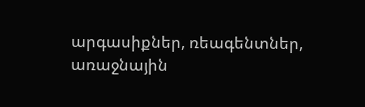արգասիքներ, ռեագենտներ, առաջնային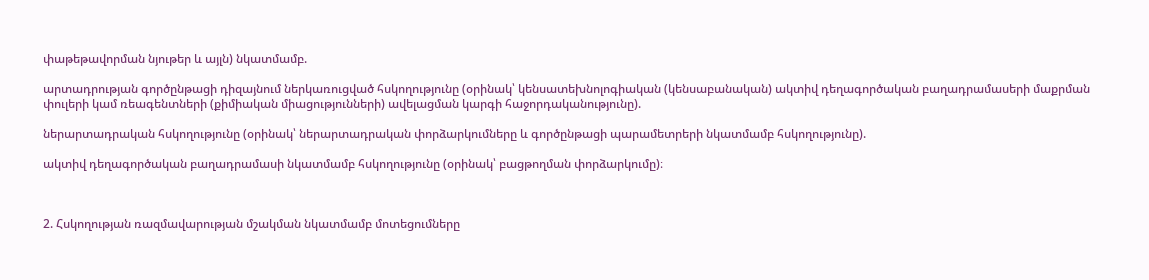փաթեթավորման նյութեր և այլն) նկատմամբ.

արտադրության գործընթացի դիզայնում ներկառուցված հսկողությունը (օրինակ՝ կենսատեխնոլոգիական (կենսաբանական) ակտիվ դեղագործական բաղադրամասերի մաքրման փուլերի կամ ռեագենտների (քիմիական միացությունների) ավելացման կարգի հաջորդականությունը).

ներարտադրական հսկողությունը (օրինակ՝ ներարտադրական փորձարկումները և գործընթացի պարամետրերի նկատմամբ հսկողությունը).

ակտիվ դեղագործական բաղադրամասի նկատմամբ հսկողությունը (օրինակ՝ բացթողման փորձարկումը)։



2. Հսկողության ռազմավարության մշակման նկատմամբ մոտեցումները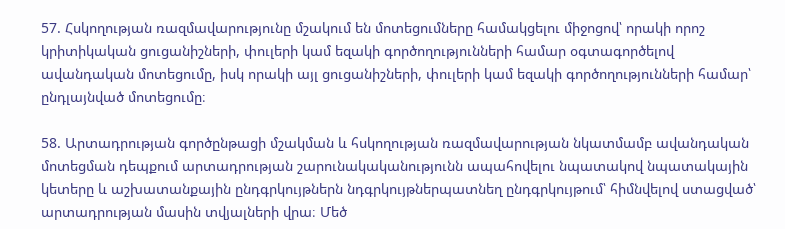57. Հսկողության ռազմավարությունը մշակում են մոտեցումները համակցելու միջոցով՝ որակի որոշ կրիտիկական ցուցանիշների, փուլերի կամ եզակի գործողությունների համար օգտագործելով ավանդական մոտեցումը, իսկ որակի այլ ցուցանիշների, փուլերի կամ եզակի գործողությունների համար՝ ընդլայնված մոտեցումը։

58. Արտադրության գործընթացի մշակման և հսկողության ռազմավարության նկատմամբ ավանդական մոտեցման դեպքում արտադրության շարունակականությունն ապահովելու նպատակով նպատակային կետերը և աշխատանքային ընդգրկույթներն նդգրկույթներպատնեղ ընդգրկույթում՝ հիմնվելով ստացված՝ արտադրության մասին տվյալների վրա։ Մեծ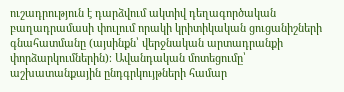ուշադրություն է դարձվում ակտիվ դեղագործական բաղադրամասի փուլում որակի կրիտիկական ցուցանիշների գնահատմանը (այսինքն՝ վերջնական արտադրանքի փորձարկումներին)։ Ավանդական մոտեցումը՝ աշխատանքային ընդգրկույթների համար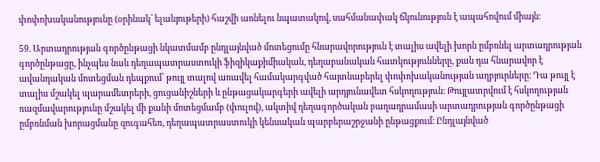փոփոխականությունը (օրինակ՝ ելանյութերի) հաշվի առնելու նպատակով, սահմանափակ ճկունություն է ապահովում միայն։

59. Արտադրության գործընթացի նկատմամբ ընդլայնված մոտեցումը հնարավորություն է տալիս ավելի խորն ըմբռնել արտադրության գործընթացը, ինչպես նաև դեղապատրաստուկի ֆիզիկաքիմիական, դեղաբանական հատկությունները, քան դա հնարավոր է ավանդական մոտեցման դեպքում՝ թույլ տալով առավել համակարգված հայտնաբերել փոփոխականության աղբյուրները։ Դա թույլ է տալիս մշակել պարամետրերի, ցուցանիշների և ընթացակարգերի ավելի արդյունավետ հսկողություն։ Թույլատրվում է հսկողության ռազմավարությունը մշակել մի քանի մոտեցմամբ (փուլով), ակտիվ դեղագործական բաղադրամասի արտադրության գործընթացի ըմբռնման խորացմանը զուգահեռ, դեղապատրաստուկի կենսական պարբերաշրջանի ընթացքում։ Ընդլայնված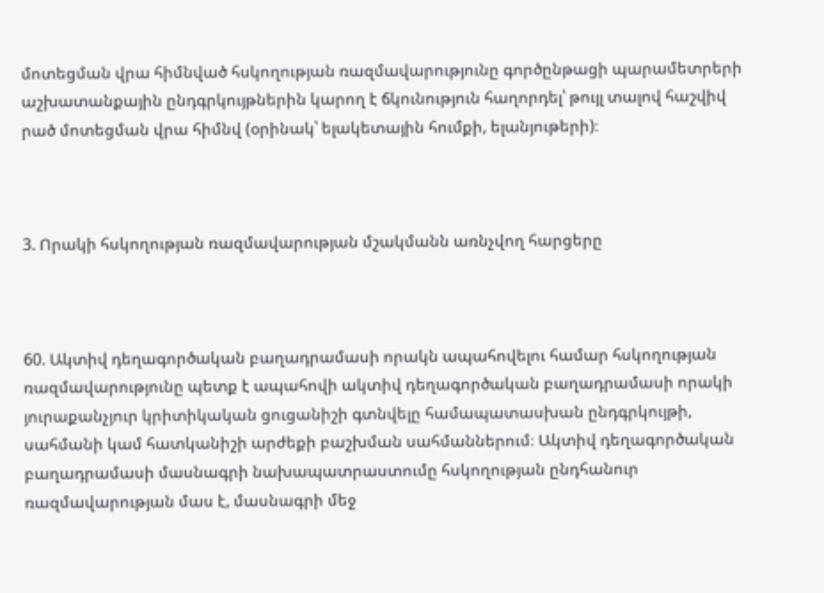մոտեցման վրա հիմնված հսկողության ռազմավարությունը գործընթացի պարամետրերի աշխատանքային ընդգրկույթներին կարող է ճկունություն հաղորդել՝ թույլ տալով հաշվիվ րած մոտեցման վրա հիմնվ (օրինակ՝ ելակետային հումքի, ելանյութերի)։



3. Որակի հսկողության ռազմավարության մշակմանն առնչվող հարցերը



60. Ակտիվ դեղագործական բաղադրամասի որակն ապահովելու համար հսկողության ռազմավարությունը պետք է ապահովի ակտիվ դեղագործական բաղադրամասի որակի յուրաքանչյուր կրիտիկական ցուցանիշի գտնվելը համապատասխան ընդգրկույթի, սահմանի կամ հատկանիշի արժեքի բաշխման սահմաններում։ Ակտիվ դեղագործական բաղադրամասի մասնագրի նախապատրաստումը հսկողության ընդհանուր ռազմավարության մաս է, մասնագրի մեջ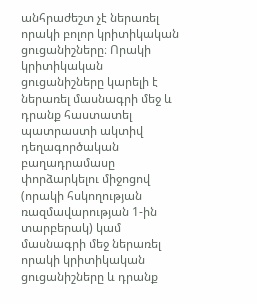անհրաժեշտ չէ ներառել որակի բոլոր կրիտիկական ցուցանիշները։ Որակի կրիտիկական ցուցանիշները կարելի է ներառել մասնագրի մեջ և դրանք հաստատել պատրաստի ակտիվ դեղագործական բաղադրամասը փորձարկելու միջոցով (որակի հսկողության ռազմավարության 1-ին տարբերակ) կամ մասնագրի մեջ ներառել որակի կրիտիկական ցուցանիշները և դրանք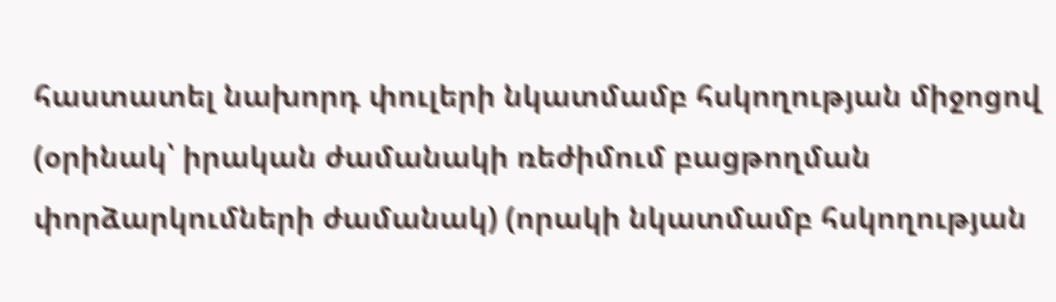հաստատել նախորդ փուլերի նկատմամբ հսկողության միջոցով (օրինակ՝ իրական ժամանակի ռեժիմում բացթողման փորձարկումների ժամանակ) (որակի նկատմամբ հսկողության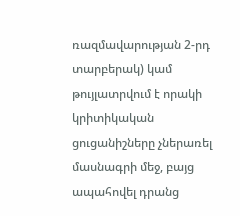ռազմավարության 2-րդ տարբերակ) կամ թույլատրվում է որակի կրիտիկական ցուցանիշները չներառել մասնագրի մեջ, բայց ապահովել դրանց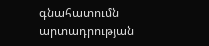գնահատումն արտադրության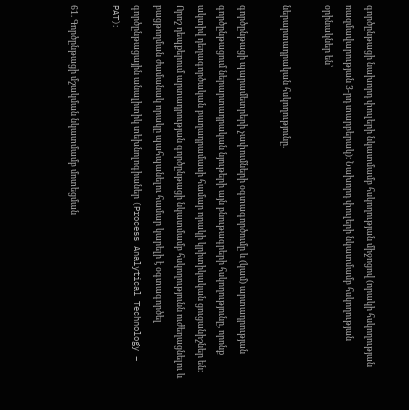գործընթացի նախորդ փուլերի նկատմամբ հսկողության միջոցով (որակի հսկողության ռազմավարության 3-րդ տարբերակ)։ Նախորդ փուլերի նկատմամբ հսկողության օրինակներ են՝

ներարտադրական հսկողությունը.

գործընթացի պարամետրերի չափումների օգտագործումը և (կամ) արտադրության գործընթացում ներարտադրական նյութերի այն բնութագրերի հսկողությունը, որոնք ակտիվ դեղագործական բաղադրամասի համար որակի կրիտիկական ցուցանիշներ են։ Որոշ դեպքերում արտադրության գործընթացի նկատմամբ հսկողությունն ուժեղացնելու և բացթողման ժամանակ որակը պահպանելու համար կարելի է օգտագործել գործընթացային անալիտիկ տեխնոլոգիաներ (Process Analytical Technology – PAT)։

61. Գործընթացի մշակման նկատմամբ մոտեցման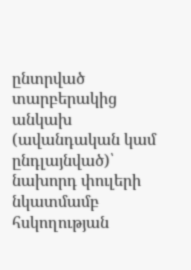ընտրված տարբերակից անկախ (ավանդական կամ ընդլայնված)՝ նախորդ փուլերի նկատմամբ հսկողության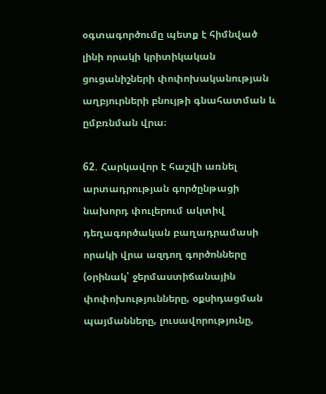օգտագործումը պետք է հիմնված լինի որակի կրիտիկական ցուցանիշների փոփոխականության աղբյուրների բնույթի գնահատման և ըմբռնման վրա։

62. Հարկավոր է հաշվի առնել արտադրության գործընթացի նախորդ փուլերում ակտիվ դեղագործական բաղադրամասի որակի վրա ազդող գործոնները (օրինակ՝ ջերմաստիճանային փոփոխությունները, օքսիդացման պայմանները, լուսավորությունը,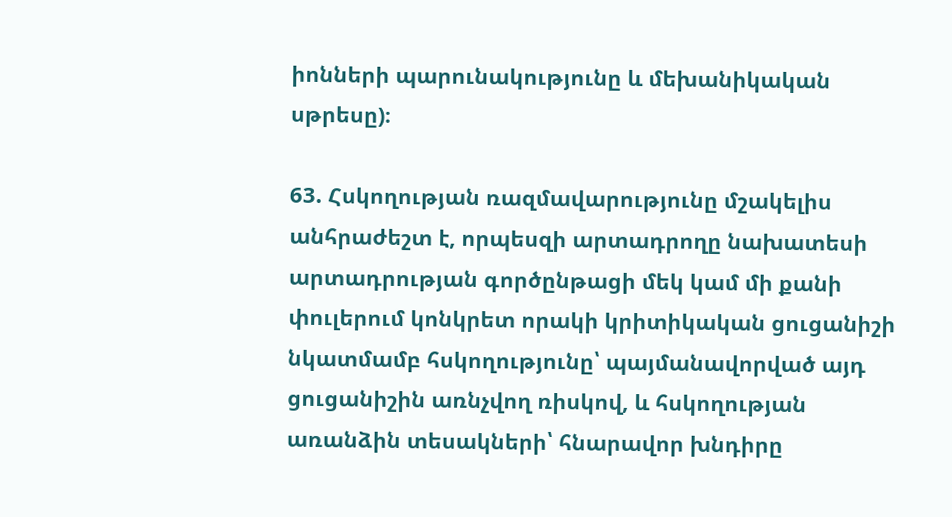իոնների պարունակությունը և մեխանիկական սթրեսը)։

63. Հսկողության ռազմավարությունը մշակելիս անհրաժեշտ է, որպեսզի արտադրողը նախատեսի արտադրության գործընթացի մեկ կամ մի քանի փուլերում կոնկրետ որակի կրիտիկական ցուցանիշի նկատմամբ հսկողությունը՝ պայմանավորված այդ ցուցանիշին առնչվող ռիսկով, և հսկողության առանձին տեսակների՝ հնարավոր խնդիրը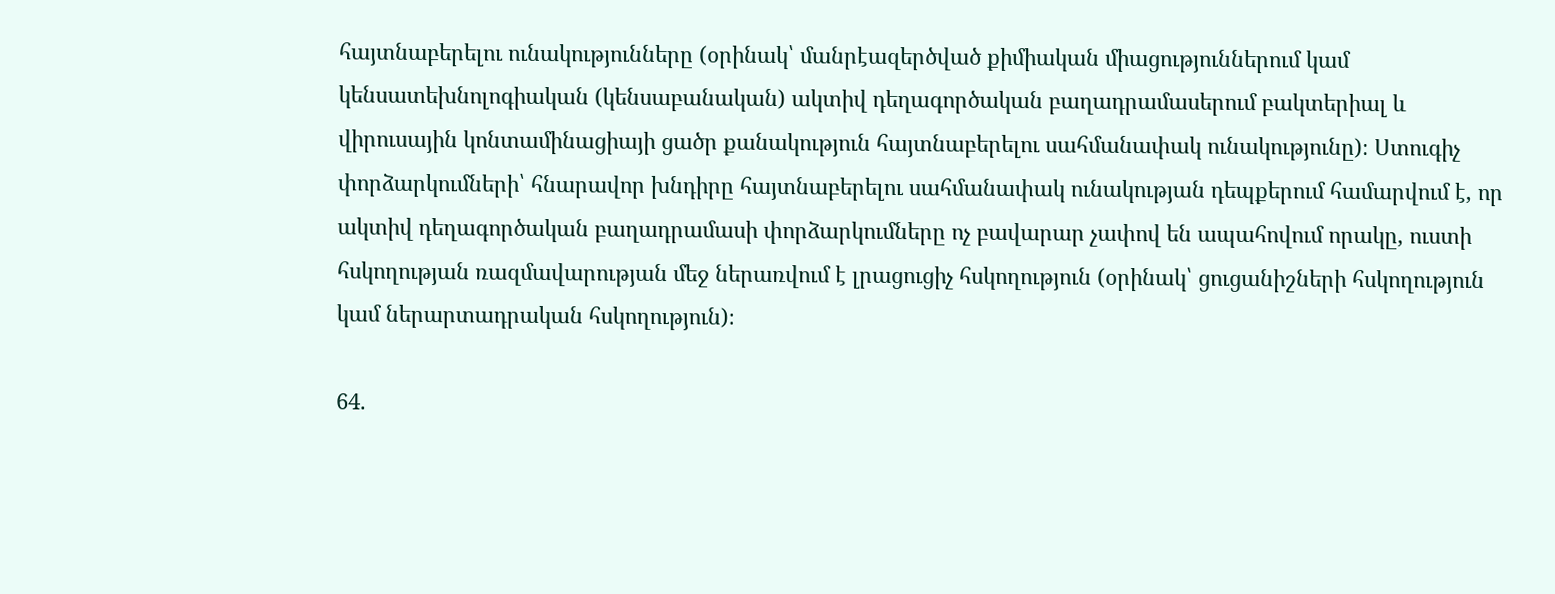հայտնաբերելու ունակությունները (օրինակ՝ մանրէազերծված քիմիական միացություններում կամ կենսատեխնոլոգիական (կենսաբանական) ակտիվ դեղագործական բաղադրամասերում բակտերիալ և վիրուսային կոնտամինացիայի ցածր քանակություն հայտնաբերելու սահմանափակ ունակությունը)։ Ստուգիչ փորձարկումների՝ հնարավոր խնդիրը հայտնաբերելու սահմանափակ ունակության դեպքերում համարվում է, որ ակտիվ դեղագործական բաղադրամասի փորձարկումները ոչ բավարար չափով են ապահովում որակը, ուստի հսկողության ռազմավարության մեջ ներառվում է լրացուցիչ հսկողություն (օրինակ՝ ցուցանիշների հսկողություն կամ ներարտադրական հսկողություն)։

64.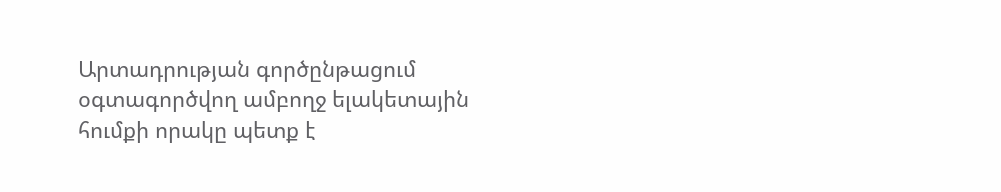Արտադրության գործընթացում օգտագործվող ամբողջ ելակետային հումքի որակը պետք է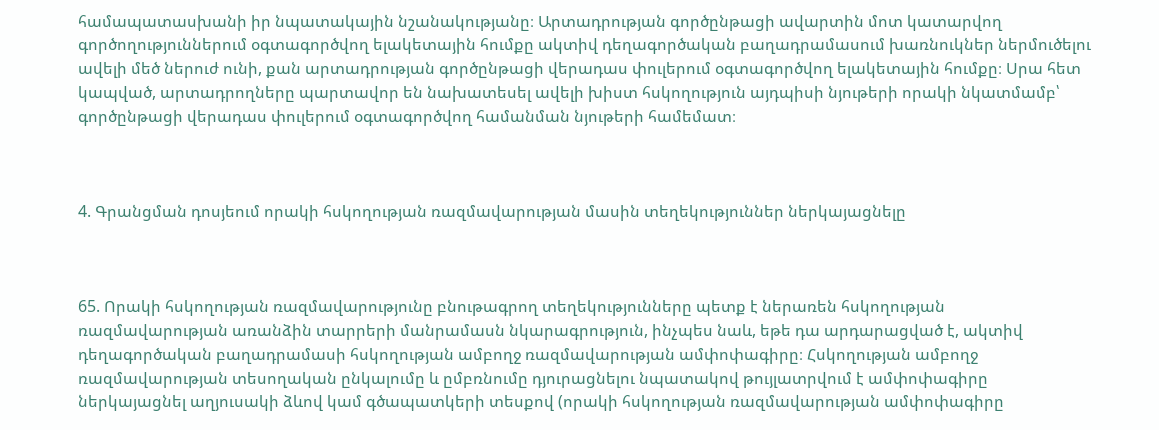համապատասխանի իր նպատակային նշանակությանը։ Արտադրության գործընթացի ավարտին մոտ կատարվող գործողություններում օգտագործվող ելակետային հումքը ակտիվ դեղագործական բաղադրամասում խառնուկներ ներմուծելու ավելի մեծ ներուժ ունի, քան արտադրության գործընթացի վերադաս փուլերում օգտագործվող ելակետային հումքը։ Սրա հետ կապված, արտադրողները պարտավոր են նախատեսել ավելի խիստ հսկողություն այդպիսի նյութերի որակի նկատմամբ՝ գործընթացի վերադաս փուլերում օգտագործվող համանման նյութերի համեմատ։



4. Գրանցման դոսյեում որակի հսկողության ռազմավարության մասին տեղեկություններ ներկայացնելը



65. Որակի հսկողության ռազմավարությունը բնութագրող տեղեկությունները պետք է ներառեն հսկողության ռազմավարության առանձին տարրերի մանրամասն նկարագրություն, ինչպես նաև, եթե դա արդարացված է, ակտիվ դեղագործական բաղադրամասի հսկողության ամբողջ ռազմավարության ամփոփագիրը։ Հսկողության ամբողջ ռազմավարության տեսողական ընկալումը և ըմբռնումը դյուրացնելու նպատակով թույլատրվում է ամփոփագիրը ներկայացնել աղյուսակի ձևով կամ գծապատկերի տեսքով (որակի հսկողության ռազմավարության ամփոփագիրը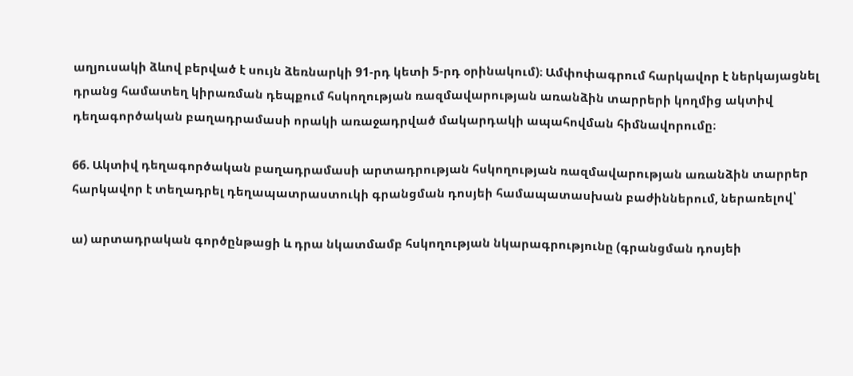աղյուսակի ձևով բերված է սույն ձեռնարկի 91-րդ կետի 5-րդ օրինակում)։ Ամփոփագրում հարկավոր է ներկայացնել դրանց համատեղ կիրառման դեպքում հսկողության ռազմավարության առանձին տարրերի կողմից ակտիվ դեղագործական բաղադրամասի որակի առաջադրված մակարդակի ապահովման հիմնավորումը։

66. Ակտիվ դեղագործական բաղադրամասի արտադրության հսկողության ռազմավարության առանձին տարրեր հարկավոր է տեղադրել դեղապատրաստուկի գրանցման դոսյեի համապատասխան բաժիններում, ներառելով՝

ա) արտադրական գործընթացի և դրա նկատմամբ հսկողության նկարագրությունը (գրանցման դոսյեի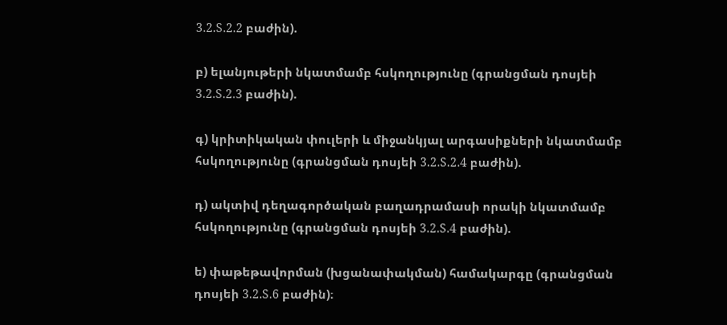3.2.S.2.2 բաժին).

բ) ելանյութերի նկատմամբ հսկողությունը (գրանցման դոսյեի 3.2.S.2.3 բաժին).

գ) կրիտիկական փուլերի և միջանկյալ արգասիքների նկատմամբ հսկողությունը (գրանցման դոսյեի 3.2.S.2.4 բաժին).

դ) ակտիվ դեղագործական բաղադրամասի որակի նկատմամբ հսկողությունը (գրանցման դոսյեի 3.2.S.4 բաժին).

ե) փաթեթավորման (խցանափակման) համակարգը (գրանցման դոսյեի 3.2.S.6 բաժին)։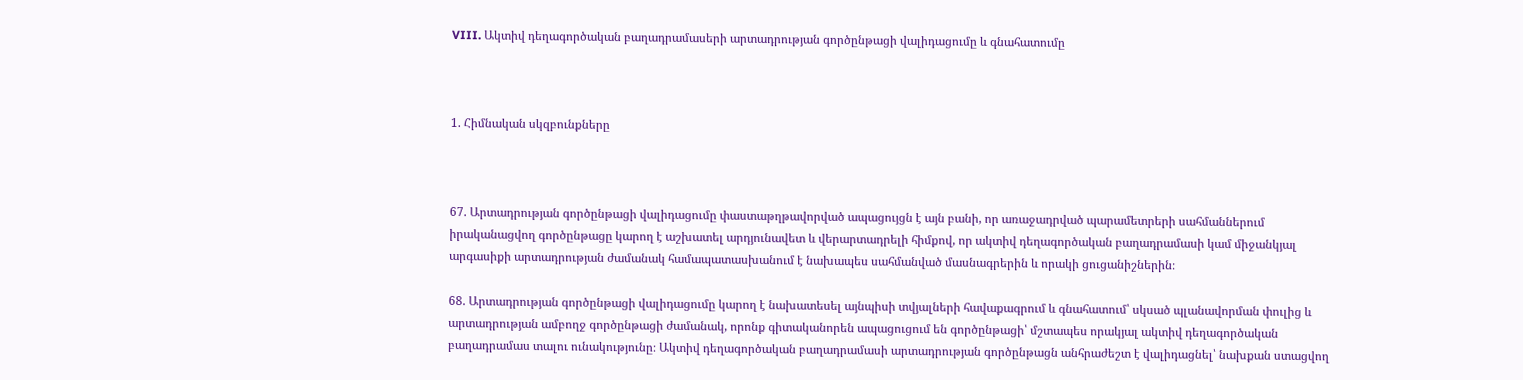VIII. Ակտիվ դեղագործական բաղադրամասերի արտադրության գործընթացի վալիդացումը և գնահատումը



1. Հիմնական սկզբունքները



67. Արտադրության գործընթացի վալիդացումը փաստաթղթավորված ապացույցն է այն բանի, որ առաջադրված պարամետրերի սահմաններում իրականացվող գործընթացը կարող է աշխատել արդյունավետ և վերարտադրելի հիմքով, որ ակտիվ դեղագործական բաղադրամասի կամ միջանկյալ արգասիքի արտադրության ժամանակ համապատասխանում է նախապես սահմանված մասնագրերին և որակի ցուցանիշներին։

68. Արտադրության գործընթացի վալիդացումը կարող է նախատեսել այնպիսի տվյալների հավաքագրում և գնահատում՝ սկսած պլանավորման փուլից և արտադրության ամբողջ գործընթացի ժամանակ, որոնք գիտականորեն ապացուցում են գործընթացի՝ մշտապես որակյալ ակտիվ դեղագործական բաղադրամաս տալու ունակությունը։ Ակտիվ դեղագործական բաղադրամասի արտադրության գործընթացն անհրաժեշտ է վալիդացնել՝ նախքան ստացվող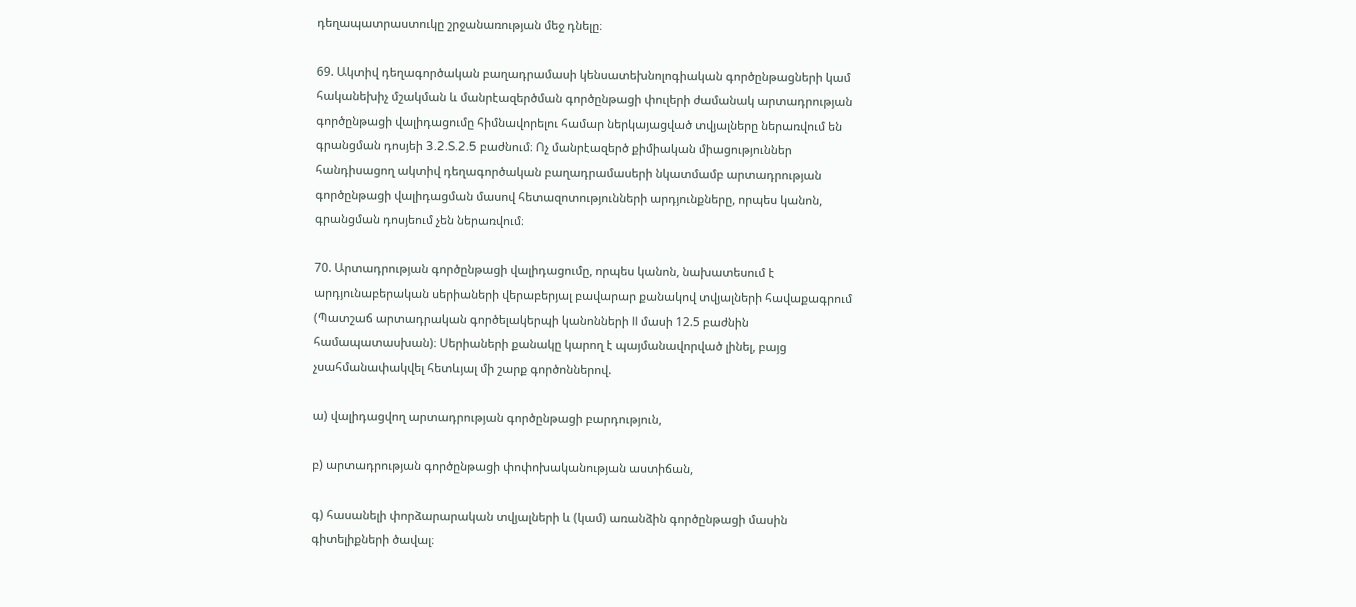դեղապատրաստուկը շրջանառության մեջ դնելը։

69. Ակտիվ դեղագործական բաղադրամասի կենսատեխնոլոգիական գործընթացների կամ հականեխիչ մշակման և մանրէազերծման գործընթացի փուլերի ժամանակ արտադրության գործընթացի վալիդացումը հիմնավորելու համար ներկայացված տվյալները ներառվում են գրանցման դոսյեի 3.2.S.2.5 բաժնում։ Ոչ մանրէազերծ քիմիական միացություններ հանդիսացող ակտիվ դեղագործական բաղադրամասերի նկատմամբ արտադրության գործընթացի վալիդացման մասով հետազոտությունների արդյունքները, որպես կանոն, գրանցման դոսյեում չեն ներառվում։

70. Արտադրության գործընթացի վալիդացումը, որպես կանոն, նախատեսում է արդյունաբերական սերիաների վերաբերյալ բավարար քանակով տվյալների հավաքագրում (Պատշաճ արտադրական գործելակերպի կանոնների II մասի 12.5 բաժնին համապատասխան)։ Սերիաների քանակը կարող է պայմանավորված լինել, բայց չսահմանափակվել հետևյալ մի շարք գործոններով.

ա) վալիդացվող արտադրության գործընթացի բարդություն,

բ) արտադրության գործընթացի փոփոխականության աստիճան,

գ) հասանելի փորձարարական տվյալների և (կամ) առանձին գործընթացի մասին գիտելիքների ծավալ։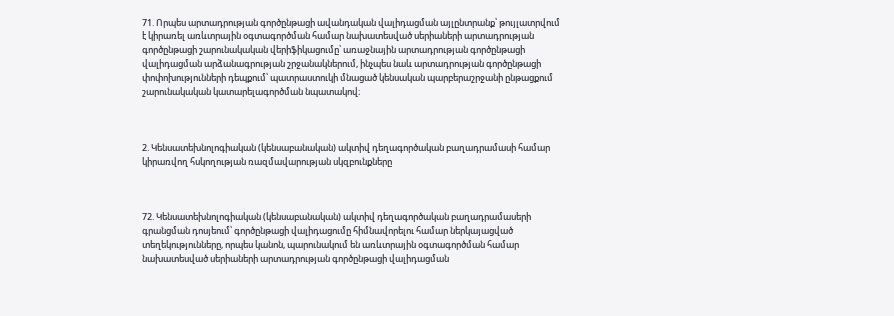71. Որպես արտադրության գործընթացի ավանդական վալիդացման այլընտրանք՝ թույլատրվում է կիրառել առևտրային օգտագործման համար նախատեսված սերիաների արտադրության գործընթացի շարունակական վերիֆիկացումը՝ առաջնային արտադրության գործընթացի վալիդացման արձանագրության շրջանակներում, ինչպես նաև արտադրության գործընթացի փոփոխությունների դեպքում՝ պատրաստուկի մնացած կենսական պարբերաշրջանի ընթացքում շարունակական կատարելագործման նպատակով։



2. Կենսատեխնոլոգիական (կենսաբանական) ակտիվ դեղագործական բաղադրամասի համար կիրառվող հսկողության ռազմավարության սկզբունքները



72. Կենսատեխնոլոգիական (կենսաբանական) ակտիվ դեղագործական բաղադրամասերի գրանցման դոսյեում՝ գործընթացի վալիդացումը հիմնավորելու համար ներկայացված տեղեկությունները, որպես կանոն, պարունակում են առևտրային օգտագործման համար նախատեսված սերիաների արտադրության գործընթացի վալիդացման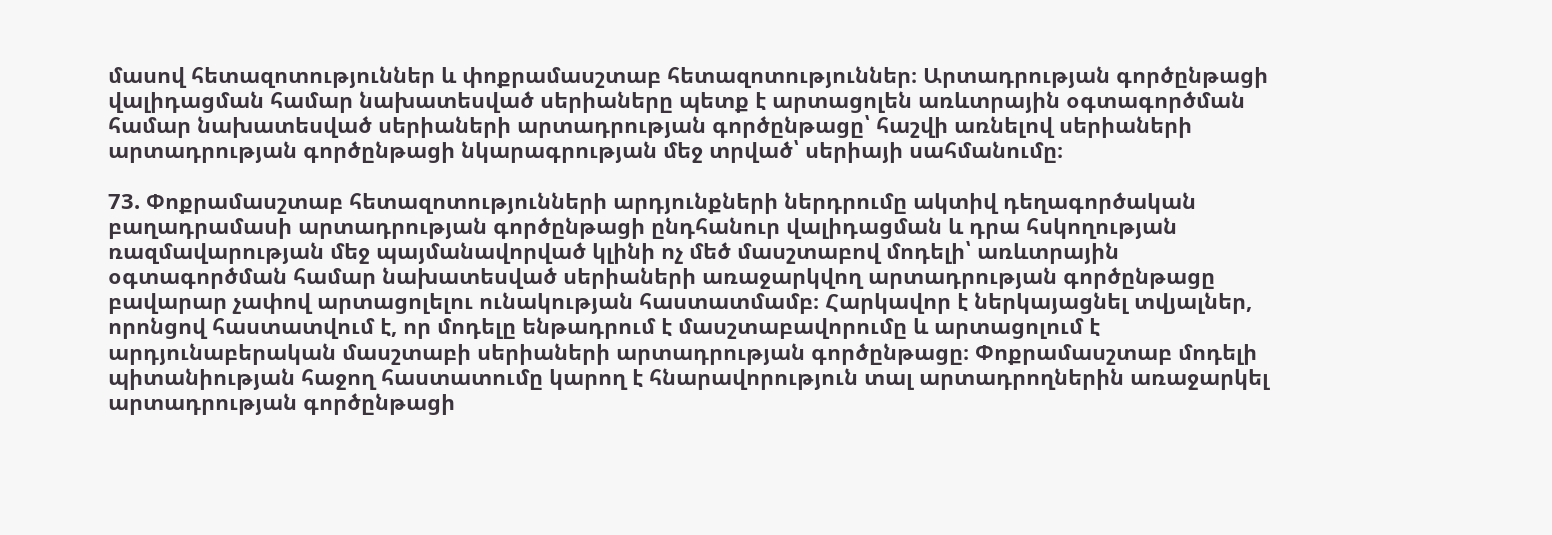մասով հետազոտություններ և փոքրամասշտաբ հետազոտություններ։ Արտադրության գործընթացի վալիդացման համար նախատեսված սերիաները պետք է արտացոլեն առևտրային օգտագործման համար նախատեսված սերիաների արտադրության գործընթացը՝ հաշվի առնելով սերիաների արտադրության գործընթացի նկարագրության մեջ տրված՝ սերիայի սահմանումը։

73. Փոքրամասշտաբ հետազոտությունների արդյունքների ներդրումը ակտիվ դեղագործական բաղադրամասի արտադրության գործընթացի ընդհանուր վալիդացման և դրա հսկողության ռազմավարության մեջ պայմանավորված կլինի ոչ մեծ մասշտաբով մոդելի՝ առևտրային օգտագործման համար նախատեսված սերիաների առաջարկվող արտադրության գործընթացը բավարար չափով արտացոլելու ունակության հաստատմամբ։ Հարկավոր է ներկայացնել տվյալներ, որոնցով հաստատվում է, որ մոդելը ենթադրում է մասշտաբավորումը և արտացոլում է արդյունաբերական մասշտաբի սերիաների արտադրության գործընթացը։ Փոքրամասշտաբ մոդելի պիտանիության հաջող հաստատումը կարող է հնարավորություն տալ արտադրողներին առաջարկել արտադրության գործընթացի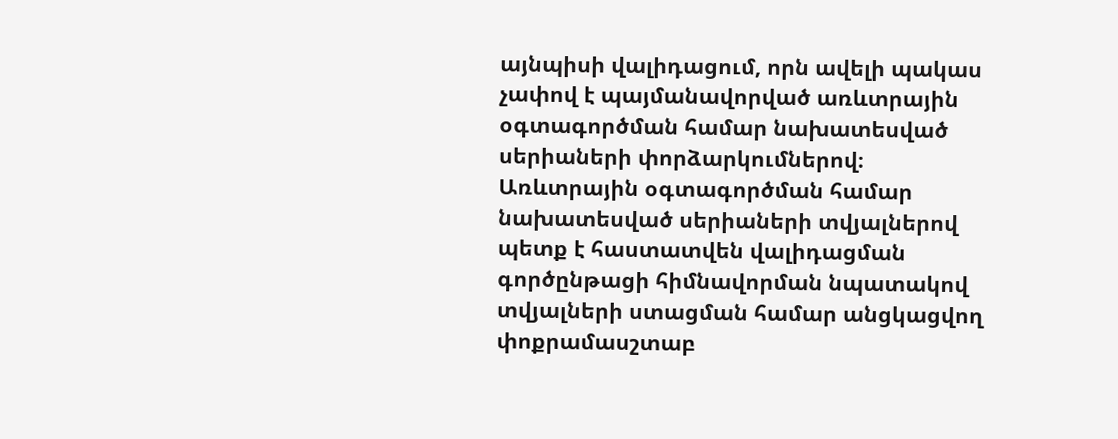այնպիսի վալիդացում, որն ավելի պակաս չափով է պայմանավորված առևտրային օգտագործման համար նախատեսված սերիաների փորձարկումներով։ Առևտրային օգտագործման համար նախատեսված սերիաների տվյալներով պետք է հաստատվեն վալիդացման գործընթացի հիմնավորման նպատակով տվյալների ստացման համար անցկացվող փոքրամասշտաբ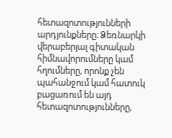հետազոտությունների արդյունքները։ Ձեռնարկի վերաբերյալ գիտական հիմնավորումները կամ հղումները, որոնք չեն պահանջում կամ հատուկ բացառում են այդ հետազոտությունները,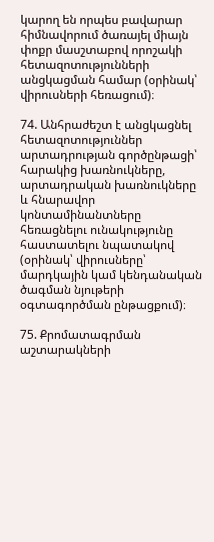կարող են որպես բավարար հիմնավորում ծառայել միայն փոքր մասշտաբով որոշակի հետազոտությունների անցկացման համար (օրինակ՝ վիրուսների հեռացում)։

74. Անհրաժեշտ է անցկացնել հետազոտություններ արտադրության գործընթացի՝ հարակից խառնուկները, արտադրական խառնուկները և հնարավոր կոնտամինանտները հեռացնելու ունակությունը հաստատելու նպատակով (օրինակ՝ վիրուսները՝ մարդկային կամ կենդանական ծագման նյութերի օգտագործման ընթացքում)։

75. Քրոմատագրման աշտարակների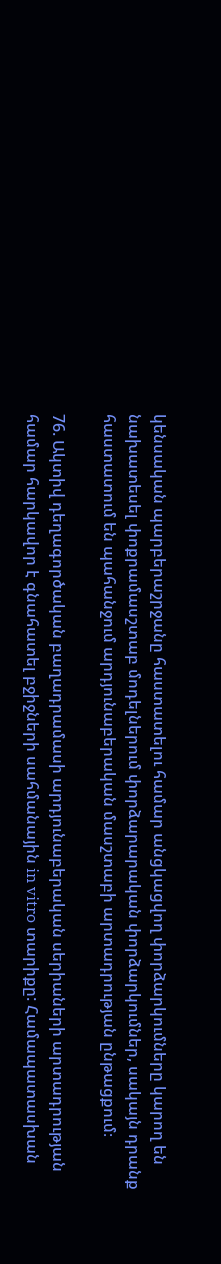կենսական պարբերաշրջանը հաստատելու համար անցկացվող փորձարկումները կարող են նախատեսել փոքրամասշտաբ մոդելներում փորձարարական փորձարկումներ, սակայն դրանք հաստատում են պահանջում արդյունաբերական մասշտաբի արտադրության ընթացքում։

76. Ակտիվ դեղագործական բաղադրամասի արդյունաբերական սերիաների արտադրության համար հարկավոր է գնահատել բջիջների սահմանային in vitro տարիքը: Համապատասխան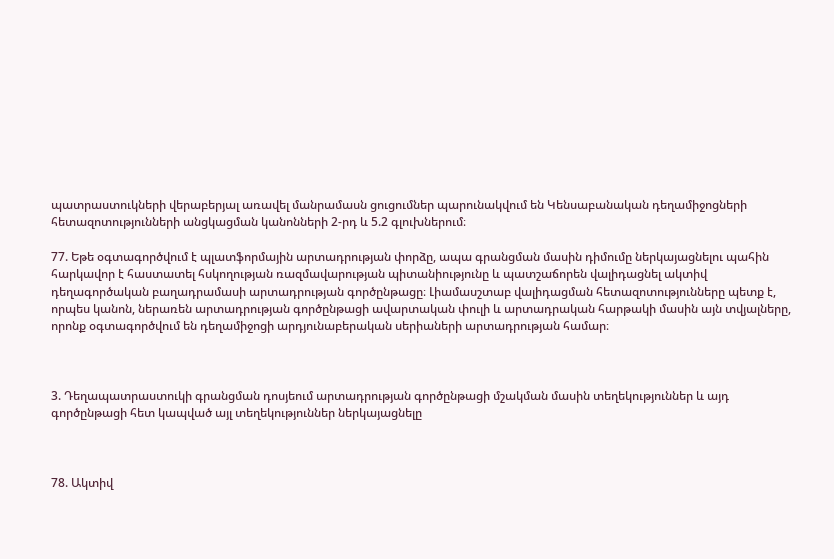պատրաստուկների վերաբերյալ առավել մանրամասն ցուցումներ պարունակվում են Կենսաբանական դեղամիջոցների հետազոտությունների անցկացման կանոնների 2-րդ և 5.2 գլուխներում։

77. Եթե օգտագործվում է պլատֆորմային արտադրության փորձը, ապա գրանցման մասին դիմումը ներկայացնելու պահին հարկավոր է հաստատել հսկողության ռազմավարության պիտանիությունը և պատշաճորեն վալիդացնել ակտիվ դեղագործական բաղադրամասի արտադրության գործընթացը։ Լիամասշտաբ վալիդացման հետազոտությունները պետք է, որպես կանոն, ներառեն արտադրության գործընթացի ավարտական փուլի և արտադրական հարթակի մասին այն տվյալները, որոնք օգտագործվում են դեղամիջոցի արդյունաբերական սերիաների արտադրության համար։



3. Դեղապատրաստուկի գրանցման դոսյեում արտադրության գործընթացի մշակման մասին տեղեկություններ և այդ գործընթացի հետ կապված այլ տեղեկություններ ներկայացնելը



78. Ակտիվ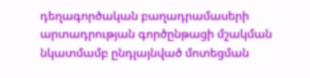դեղագործական բաղադրամասերի արտադրության գործընթացի մշակման նկատմամբ ընդլայնված մոտեցման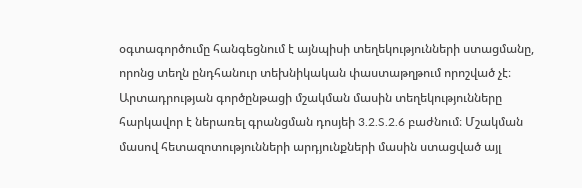օգտագործումը հանգեցնում է այնպիսի տեղեկությունների ստացմանը, որոնց տեղն ընդհանուր տեխնիկական փաստաթղթում որոշված չէ։ Արտադրության գործընթացի մշակման մասին տեղեկությունները հարկավոր է ներառել գրանցման դոսյեի 3.2.S.2.6 բաժնում։ Մշակման մասով հետազոտությունների արդյունքների մասին ստացված այլ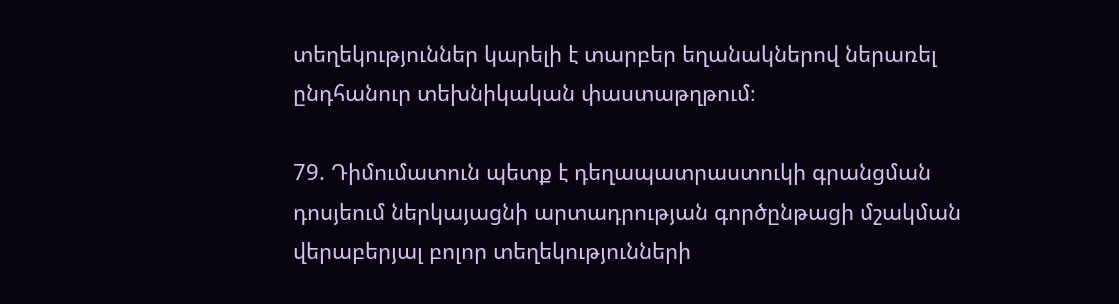տեղեկություններ կարելի է տարբեր եղանակներով ներառել ընդհանուր տեխնիկական փաստաթղթում։

79. Դիմումատուն պետք է դեղապատրաստուկի գրանցման դոսյեում ներկայացնի արտադրության գործընթացի մշակման վերաբերյալ բոլոր տեղեկությունների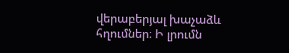վերաբերյալ խաչաձև հղումներ։ Ի լրումն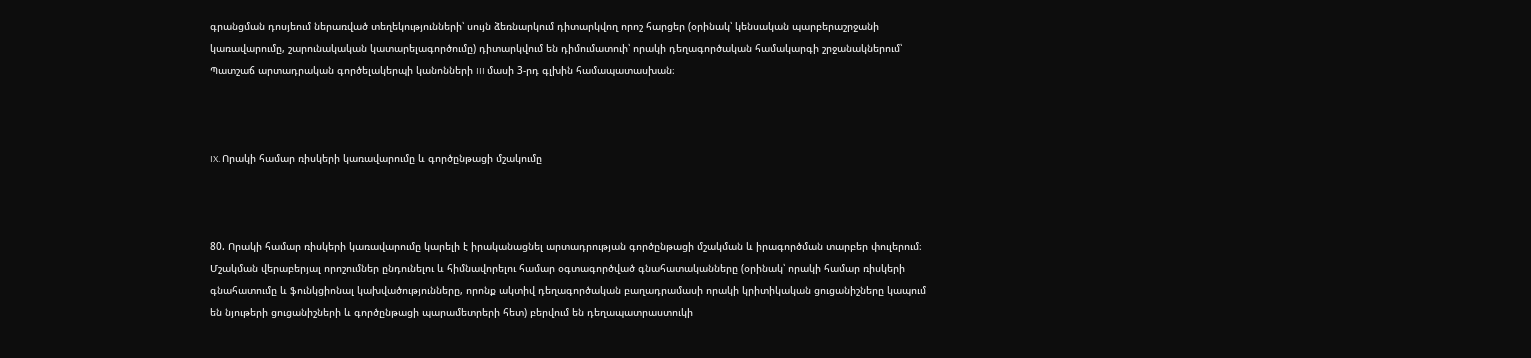գրանցման դոսյեում ներառված տեղեկությունների՝ սույն ձեռնարկում դիտարկվող որոշ հարցեր (օրինակ՝ կենսական պարբերաշրջանի կառավարումը, շարունակական կատարելագործումը) դիտարկվում են դիմումատուի՝ որակի դեղագործական համակարգի շրջանակներում՝ Պատշաճ արտադրական գործելակերպի կանոնների III մասի 3-րդ գլխին համապատասխան։



IX. Որակի համար ռիսկերի կառավարումը և գործընթացի մշակումը



80. Որակի համար ռիսկերի կառավարումը կարելի է իրականացնել արտադրության գործընթացի մշակման և իրագործման տարբեր փուլերում։ Մշակման վերաբերյալ որոշումներ ընդունելու և հիմնավորելու համար օգտագործված գնահատականները (օրինակ՝ որակի համար ռիսկերի գնահատումը և ֆունկցիոնալ կախվածությունները, որոնք ակտիվ դեղագործական բաղադրամասի որակի կրիտիկական ցուցանիշները կապում են նյութերի ցուցանիշների և գործընթացի պարամետրերի հետ) բերվում են դեղապատրաստուկի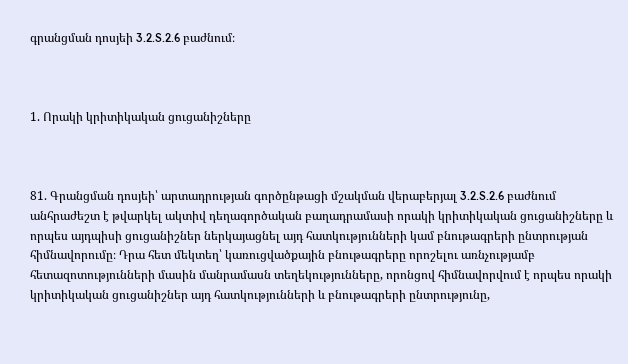գրանցման դոսյեի 3.2.S.2.6 բաժնում։



1. Որակի կրիտիկական ցուցանիշները



81. Գրանցման դոսյեի՝ արտադրության գործընթացի մշակման վերաբերյալ 3.2.S.2.6 բաժնում անհրաժեշտ է թվարկել ակտիվ դեղագործական բաղադրամասի որակի կրիտիկական ցուցանիշները և որպես այդպիսի ցուցանիշներ ներկայացնել այդ հատկությունների կամ բնութագրերի ընտրության հիմնավորումը։ Դրա հետ մեկտեղ՝ կառուցվածքային բնութագրերը որոշելու առնչությամբ հետազոտությունների մասին մանրամասն տեղեկությունները, որոնցով հիմնավորվում է որպես որակի կրիտիկական ցուցանիշներ այդ հատկությունների և բնութագրերի ընտրությունը,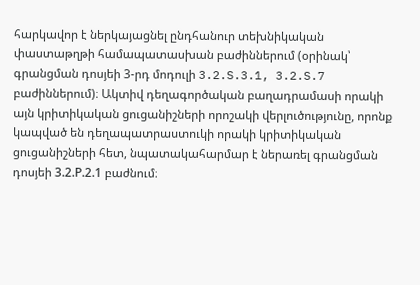հարկավոր է ներկայացնել ընդհանուր տեխնիկական փաստաթղթի համապատասխան բաժիններում (օրինակ՝ գրանցման դոսյեի 3-րդ մոդուլի 3.2.S.3.1, 3.2.S.7 բաժիններում)։ Ակտիվ դեղագործական բաղադրամասի որակի այն կրիտիկական ցուցանիշների որոշակի վերլուծությունը, որոնք կապված են դեղապատրաստուկի որակի կրիտիկական ցուցանիշների հետ, նպատակահարմար է ներառել գրանցման դոսյեի 3.2.Р.2.1 բաժնում։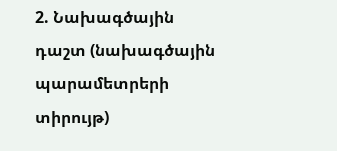2. Նախագծային դաշտ (նախագծային պարամետրերի տիրույթ)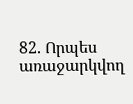82. Որպես առաջարկվող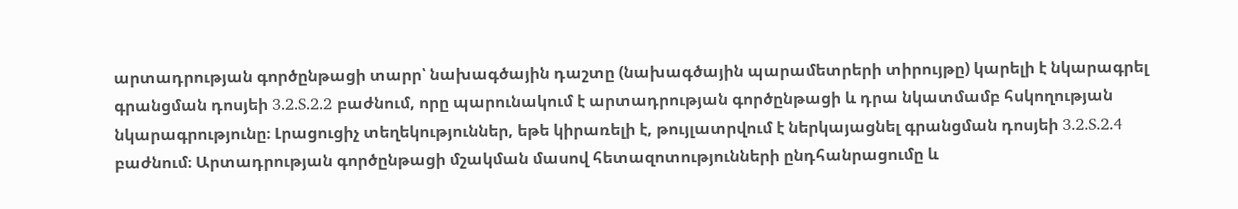արտադրության գործընթացի տարր՝ նախագծային դաշտը (նախագծային պարամետրերի տիրույթը) կարելի է նկարագրել գրանցման դոսյեի 3.2.S.2.2 բաժնում, որը պարունակում է արտադրության գործընթացի և դրա նկատմամբ հսկողության նկարագրությունը։ Լրացուցիչ տեղեկություններ, եթե կիրառելի է, թույլատրվում է ներկայացնել գրանցման դոսյեի 3.2.S.2.4 բաժնում։ Արտադրության գործընթացի մշակման մասով հետազոտությունների ընդհանրացումը և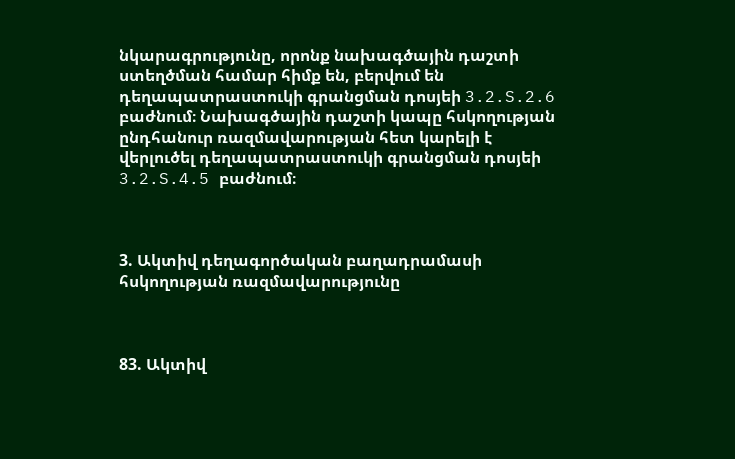նկարագրությունը, որոնք նախագծային դաշտի ստեղծման համար հիմք են, բերվում են դեղապատրաստուկի գրանցման դոսյեի 3.2.S.2.6 բաժնում։ Նախագծային դաշտի կապը հսկողության ընդհանուր ռազմավարության հետ կարելի է վերլուծել դեղապատրաստուկի գրանցման դոսյեի 3.2.S.4.5 բաժնում։



3. Ակտիվ դեղագործական բաղադրամասի հսկողության ռազմավարությունը



83. Ակտիվ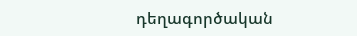դեղագործական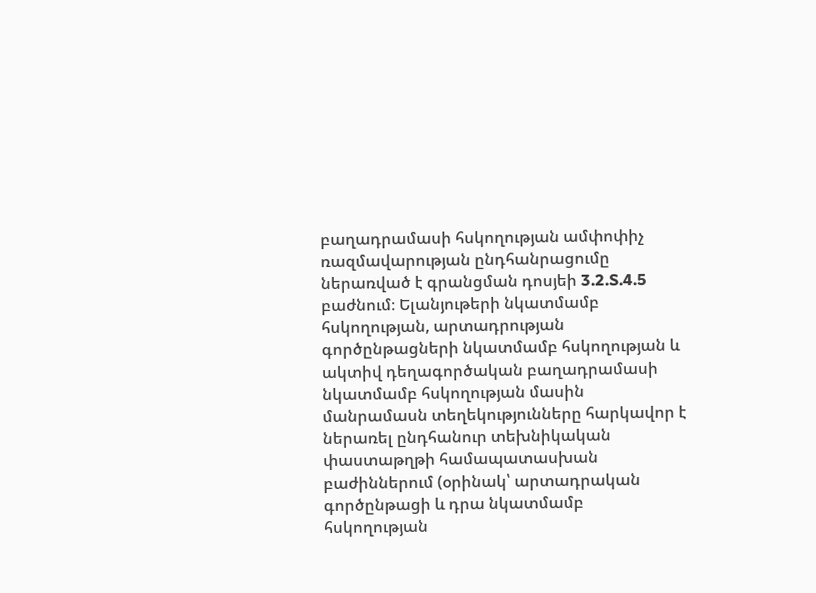բաղադրամասի հսկողության ամփոփիչ ռազմավարության ընդհանրացումը ներառված է գրանցման դոսյեի 3.2.S.4.5 բաժնում։ Ելանյութերի նկատմամբ հսկողության, արտադրության գործընթացների նկատմամբ հսկողության և ակտիվ դեղագործական բաղադրամասի նկատմամբ հսկողության մասին մանրամասն տեղեկությունները հարկավոր է ներառել ընդհանուր տեխնիկական փաստաթղթի համապատասխան բաժիններում (օրինակ՝ արտադրական գործընթացի և դրա նկատմամբ հսկողության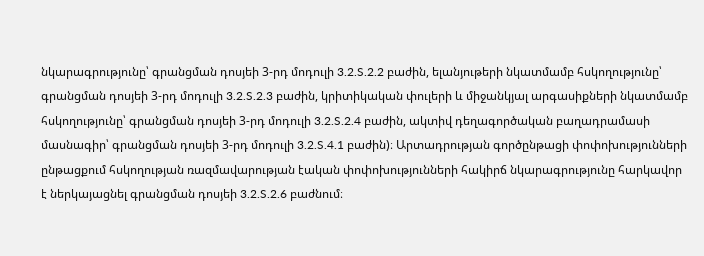նկարագրությունը՝ գրանցման դոսյեի 3-րդ մոդուլի 3.2.S.2.2 բաժին, ելանյութերի նկատմամբ հսկողությունը՝ գրանցման դոսյեի 3-րդ մոդուլի 3.2.S.2.3 բաժին, կրիտիկական փուլերի և միջանկյալ արգասիքների նկատմամբ հսկողությունը՝ գրանցման դոսյեի 3-րդ մոդուլի 3.2.S.2.4 բաժին, ակտիվ դեղագործական բաղադրամասի մասնագիր՝ գրանցման դոսյեի 3-րդ մոդուլի 3.2.S.4.1 բաժին)։ Արտադրության գործընթացի փոփոխությունների ընթացքում հսկողության ռազմավարության էական փոփոխությունների հակիրճ նկարագրությունը հարկավոր է ներկայացնել գրանցման դոսյեի 3.2.S.2.6 բաժնում։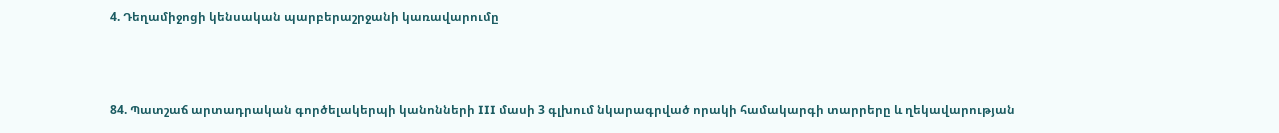4. Դեղամիջոցի կենսական պարբերաշրջանի կառավարումը



84. Պատշաճ արտադրական գործելակերպի կանոնների III մասի 3 գլխում նկարագրված որակի համակարգի տարրերը և ղեկավարության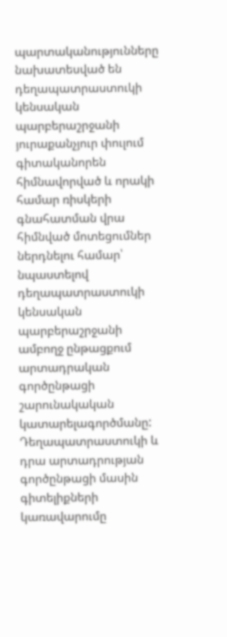պարտականությունները նախատեսված են դեղապատրաստուկի կենսական պարբերաշրջանի յուրաքանչյուր փուլում գիտականորեն հիմնավորված և որակի համար ռիսկերի գնահատման վրա հիմնված մոտեցումներ ներդնելու համար՝ նպաստելով դեղապատրաստուկի կենսական պարբերաշրջանի ամբողջ ընթացքում արտադրական գործընթացի շարունակական կատարելագործմանը: Դեղապատրաստուկի և դրա արտադրության գործընթացի մասին գիտելիքների կառավարումը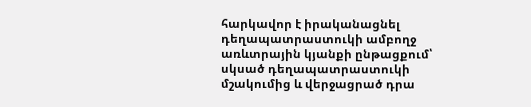հարկավոր է իրականացնել դեղապատրաստուկի ամբողջ առևտրային կյանքի ընթացքում՝ սկսած դեղապատրաստուկի մշակումից և վերջացրած դրա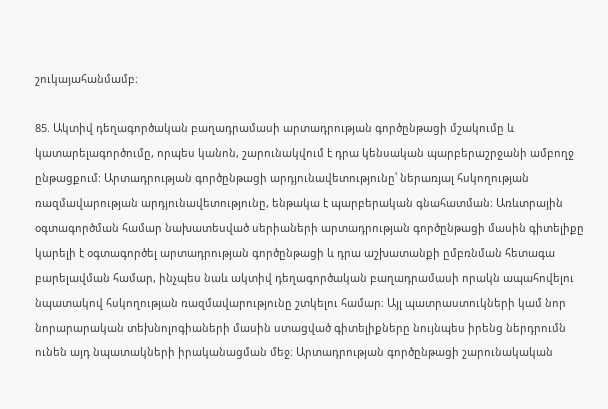շուկայահանմամբ։

85. Ակտիվ դեղագործական բաղադրամասի արտադրության գործընթացի մշակումը և կատարելագործումը, որպես կանոն, շարունակվում է դրա կենսական պարբերաշրջանի ամբողջ ընթացքում: Արտադրության գործընթացի արդյունավետությունը՝ ներառյալ հսկողության ռազմավարության արդյունավետությունը, ենթակա է պարբերական գնահատման։ Առևտրային օգտագործման համար նախատեսված սերիաների արտադրության գործընթացի մասին գիտելիքը կարելի է օգտագործել արտադրության գործընթացի և դրա աշխատանքի ըմբռնման հետագա բարելավման համար, ինչպես նաև ակտիվ դեղագործական բաղադրամասի որակն ապահովելու նպատակով հսկողության ռազմավարությունը շտկելու համար։ Այլ պատրաստուկների կամ նոր նորարարական տեխնոլոգիաների մասին ստացված գիտելիքները նույնպես իրենց ներդրումն ունեն այդ նպատակների իրականացման մեջ։ Արտադրության գործընթացի շարունակական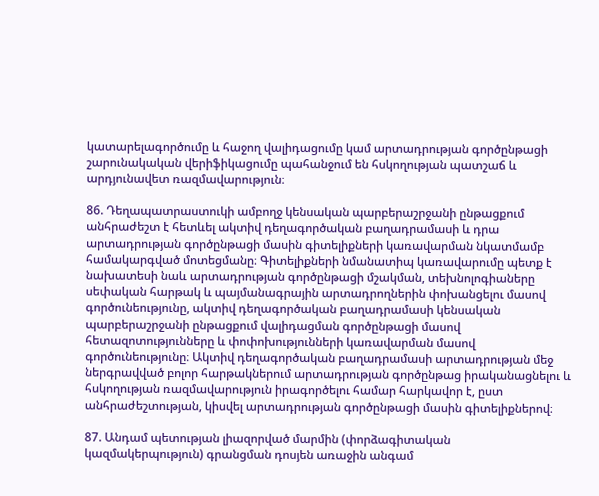կատարելագործումը և հաջող վալիդացումը կամ արտադրության գործընթացի շարունակական վերիֆիկացումը պահանջում են հսկողության պատշաճ և արդյունավետ ռազմավարություն։

86. Դեղապատրաստուկի ամբողջ կենսական պարբերաշրջանի ընթացքում անհրաժեշտ է հետևել ակտիվ դեղագործական բաղադրամասի և դրա արտադրության գործընթացի մասին գիտելիքների կառավարման նկատմամբ համակարգված մոտեցմանը։ Գիտելիքների նմանատիպ կառավարումը պետք է նախատեսի նաև արտադրության գործընթացի մշակման, տեխնոլոգիաները սեփական հարթակ և պայմանագրային արտադրողներին փոխանցելու մասով գործունեությունը, ակտիվ դեղագործական բաղադրամասի կենսական պարբերաշրջանի ընթացքում վալիդացման գործընթացի մասով հետազոտությունները և փոփոխությունների կառավարման մասով գործունեությունը։ Ակտիվ դեղագործական բաղադրամասի արտադրության մեջ ներգրավված բոլոր հարթակներում արտադրության գործընթաց իրականացնելու և հսկողության ռազմավարություն իրագործելու համար հարկավոր է, ըստ անհրաժեշտության, կիսվել արտադրության գործընթացի մասին գիտելիքներով։

87. Անդամ պետության լիազորված մարմին (փորձագիտական կազմակերպություն) գրանցման դոսյեն առաջին անգամ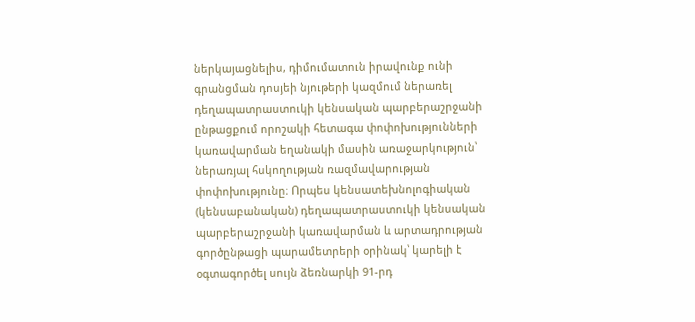ներկայացնելիս, դիմումատուն իրավունք ունի գրանցման դոսյեի նյութերի կազմում ներառել դեղապատրաստուկի կենսական պարբերաշրջանի ընթացքում որոշակի հետագա փոփոխությունների կառավարման եղանակի մասին առաջարկություն՝ ներառյալ հսկողության ռազմավարության փոփոխությունը։ Որպես կենսատեխնոլոգիական (կենսաբանական) դեղապատրաստուկի կենսական պարբերաշրջանի կառավարման և արտադրության գործընթացի պարամետրերի օրինակ՝ կարելի է օգտագործել սույն ձեռնարկի 91-րդ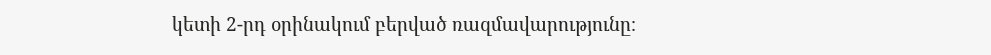կետի 2-րդ օրինակում բերված ռազմավարությունը։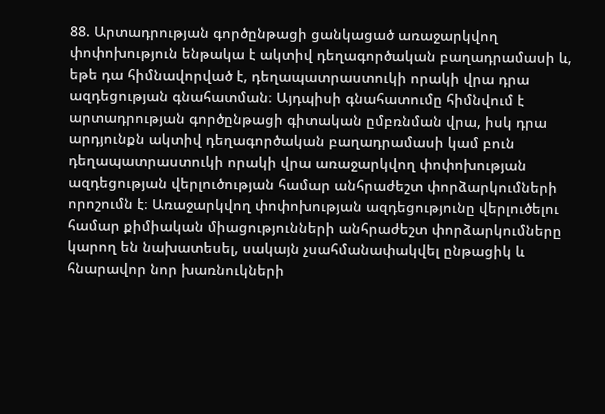88. Արտադրության գործընթացի ցանկացած առաջարկվող փոփոխություն ենթակա է ակտիվ դեղագործական բաղադրամասի և, եթե դա հիմնավորված է, դեղապատրաստուկի որակի վրա դրա ազդեցության գնահատման։ Այդպիսի գնահատումը հիմնվում է արտադրության գործընթացի գիտական ըմբռնման վրա, իսկ դրա արդյունքն ակտիվ դեղագործական բաղադրամասի կամ բուն դեղապատրաստուկի որակի վրա առաջարկվող փոփոխության ազդեցության վերլուծության համար անհրաժեշտ փորձարկումների որոշումն է։ Առաջարկվող փոփոխության ազդեցությունը վերլուծելու համար քիմիական միացությունների անհրաժեշտ փորձարկումները կարող են նախատեսել, սակայն չսահմանափակվել ընթացիկ և հնարավոր նոր խառնուկների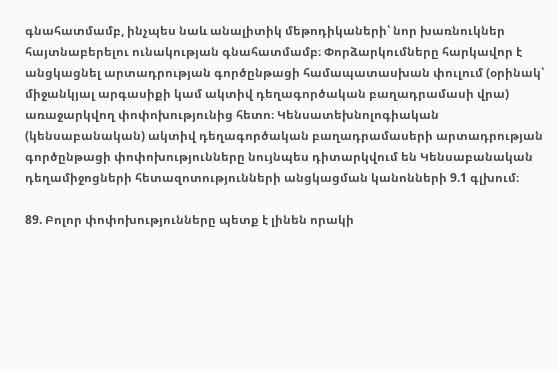գնահատմամբ, ինչպես նաև անալիտիկ մեթոդիկաների՝ նոր խառնուկներ հայտնաբերելու ունակության գնահատմամբ։ Փորձարկումները հարկավոր է անցկացնել արտադրության գործընթացի համապատասխան փուլում (օրինակ՝ միջանկյալ արգասիքի կամ ակտիվ դեղագործական բաղադրամասի վրա) առաջարկվող փոփոխությունից հետո։ Կենսատեխնոլոգիական (կենսաբանական) ակտիվ դեղագործական բաղադրամասերի արտադրության գործընթացի փոփոխությունները նույնպես դիտարկվում են Կենսաբանական դեղամիջոցների հետազոտությունների անցկացման կանոնների 9.1 գլխում։

89. Բոլոր փոփոխությունները պետք է լինեն որակի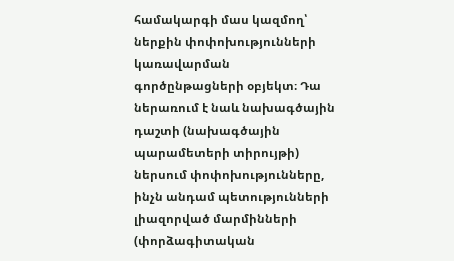համակարգի մաս կազմող՝ ներքին փոփոխությունների կառավարման գործընթացների օբյեկտ։ Դա ներառում է նաև նախագծային դաշտի (նախագծային պարամետերի տիրույթի) ներսում փոփոխությունները, ինչն անդամ պետությունների լիազորված մարմինների (փորձագիտական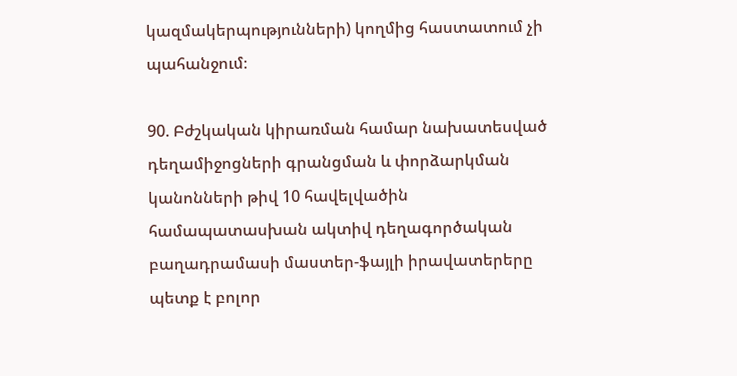կազմակերպությունների) կողմից հաստատում չի պահանջում։

90. Բժշկական կիրառման համար նախատեսված դեղամիջոցների գրանցման և փորձարկման կանոնների թիվ 10 հավելվածին համապատասխան ակտիվ դեղագործական բաղադրամասի մաստեր-ֆայլի իրավատերերը պետք է բոլոր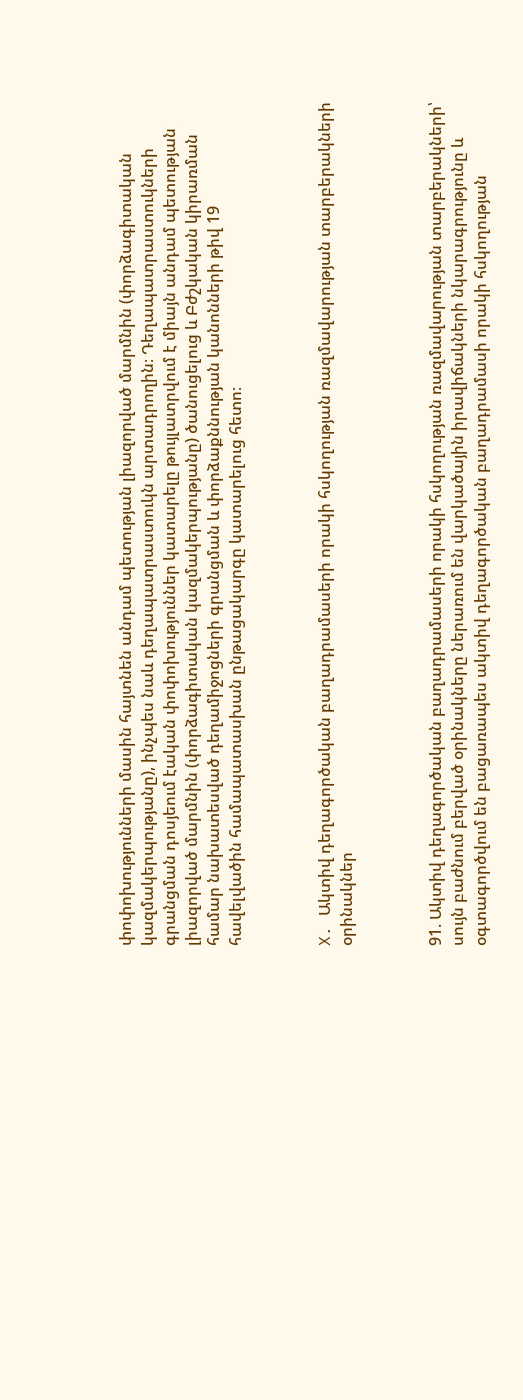փոփոխությունների մասին հայտնեն անդամ պետության լիազորված մարմնին (փորձագիտական կազմակերպությանը), ինչպես նաև դեղապատրաստուկն արտադրողին։ Դեղապատրաստուկների գրանցման դոսյեում էական փոփոխություններ կատարելը թույլատրվում է միայն անդամ պետության լիազորված մարմնին (փորձագիտական կազմակերպությանը) ծանուցելուց և Բժշկական կիրառման համար նախատեսված դեղամիջոցների գրանցման և փորձաքննության կանոնների թիվ 19 հավելվածին համապատասխան ընթացակարգը կատարելուց հետո։



X. Ակտիվ դեղագործական բաղադրամասերի որակի հսկողության ռազմավարության տարբերակների օրինակներ



91. Ակտիվ դեղագործական բաղադրամասերի որակի հսկողության ռազմավարության տարբերակների՝ սույն բաժնում բերված օրինակները ներառում են վարկածային իրավիճակների նկարագրությունը և օգտագործվում են բացառապես ակտիվ դեղագործական բաղադրամասի որակի հսկողության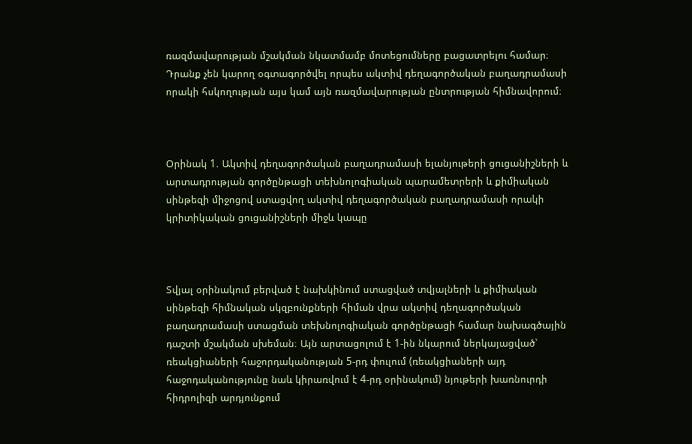ռազմավարության մշակման նկատմամբ մոտեցումները բացատրելու համար։ Դրանք չեն կարող օգտագործվել որպես ակտիվ դեղագործական բաղադրամասի որակի հսկողության այս կամ այն ռազմավարության ընտրության հիմնավորում։



Օրինակ 1. Ակտիվ դեղագործական բաղադրամասի ելանյութերի ցուցանիշների և արտադրության գործընթացի տեխնոլոգիական պարամետրերի և քիմիական սինթեզի միջոցով ստացվող ակտիվ դեղագործական բաղադրամասի որակի կրիտիկական ցուցանիշների միջև կապը



Տվյալ օրինակում բերված է նախկինում ստացված տվյալների և քիմիական սինթեզի հիմնական սկզբունքների հիման վրա ակտիվ դեղագործական բաղադրամասի ստացման տեխնոլոգիական գործընթացի համար նախագծային դաշտի մշակման սխեման։ Այն արտացոլում է 1-ին նկարում ներկայացված՝ ռեակցիաների հաջորդականության 5-րդ փուլում (ռեակցիաների այդ հաջոդականությունը նաև կիրառվում է 4-րդ օրինակում) նյութերի խառնուրդի հիդրոլիզի արդյունքում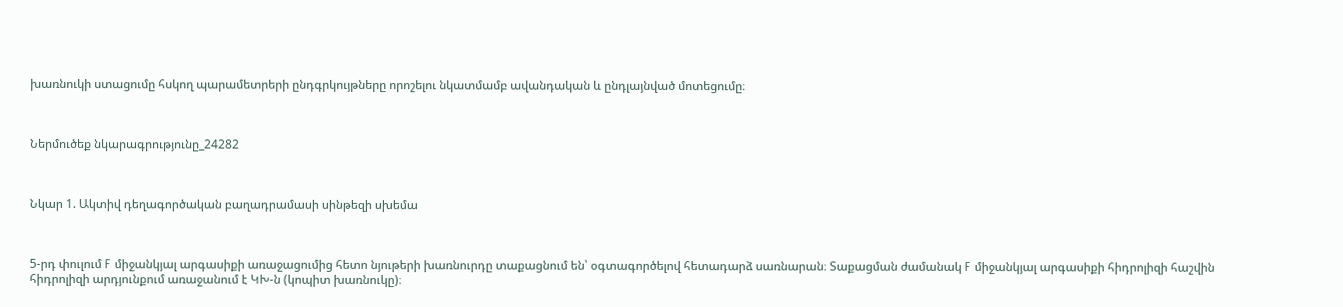խառնուկի ստացումը հսկող պարամետրերի ընդգրկույթները որոշելու նկատմամբ ավանդական և ընդլայնված մոտեցումը։



Ներմուծեք նկարագրությունը_24282



Նկար 1. Ակտիվ դեղագործական բաղադրամասի սինթեզի սխեմա



5-րդ փուլում F միջանկյալ արգասիքի առաջացումից հետո նյութերի խառնուրդը տաքացնում են՝ օգտագործելով հետադարձ սառնարան։ Տաքացման ժամանակ F միջանկյալ արգասիքի հիդրոլիզի հաշվին հիդրոլիզի արդյունքում առաջանում է ԿԽ-ն (կոպիտ խառնուկը)։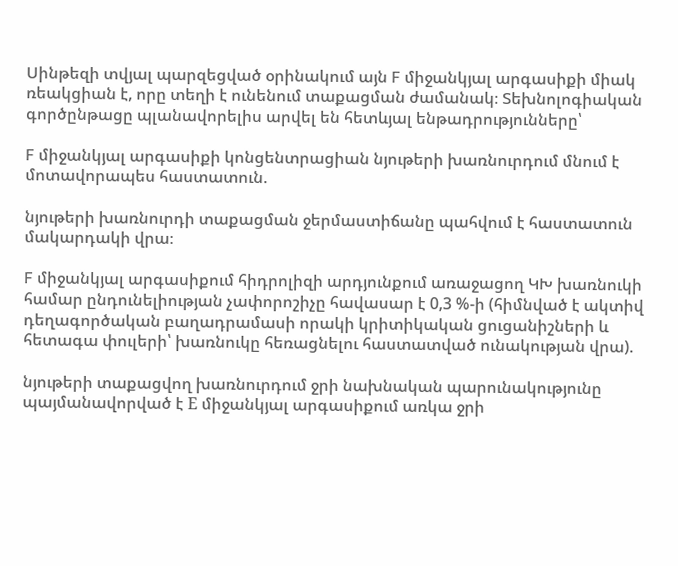Սինթեզի տվյալ պարզեցված օրինակում այն F միջանկյալ արգասիքի միակ ռեակցիան է, որը տեղի է ունենում տաքացման ժամանակ։ Տեխնոլոգիական գործընթացը պլանավորելիս արվել են հետևյալ ենթադրությունները՝

F միջանկյալ արգասիքի կոնցենտրացիան նյութերի խառնուրդում մնում է մոտավորապես հաստատուն.

նյութերի խառնուրդի տաքացման ջերմաստիճանը պահվում է հաստատուն մակարդակի վրա։

F միջանկյալ արգասիքում հիդրոլիզի արդյունքում առաջացող ԿԽ խառնուկի համար ընդունելիության չափորոշիչը հավասար է 0,3 %-ի (հիմնված է ակտիվ դեղագործական բաղադրամասի որակի կրիտիկական ցուցանիշների և հետագա փուլերի՝ խառնուկը հեռացնելու հաստատված ունակության վրա).

նյութերի տաքացվող խառնուրդում ջրի նախնական պարունակությունը պայմանավորված է Е միջանկյալ արգասիքում առկա ջրի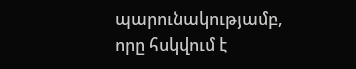պարունակությամբ, որը հսկվում է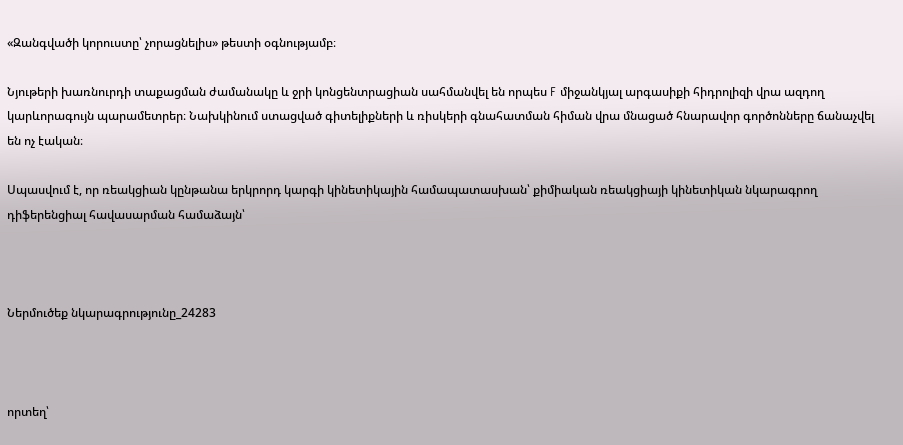«Զանգվածի կորուստը՝ չորացնելիս» թեստի օգնությամբ։

Նյութերի խառնուրդի տաքացման ժամանակը և ջրի կոնցենտրացիան սահմանվել են որպես F միջանկյալ արգասիքի հիդրոլիզի վրա ազդող կարևորագույն պարամետրեր։ Նախկինում ստացված գիտելիքների և ռիսկերի գնահատման հիման վրա մնացած հնարավոր գործոնները ճանաչվել են ոչ էական։

Սպասվում է, որ ռեակցիան կընթանա երկրորդ կարգի կինետիկային համապատասխան՝ քիմիական ռեակցիայի կինետիկան նկարագրող դիֆերենցիալ հավասարման համաձայն՝



Ներմուծեք նկարագրությունը_24283



որտեղ՝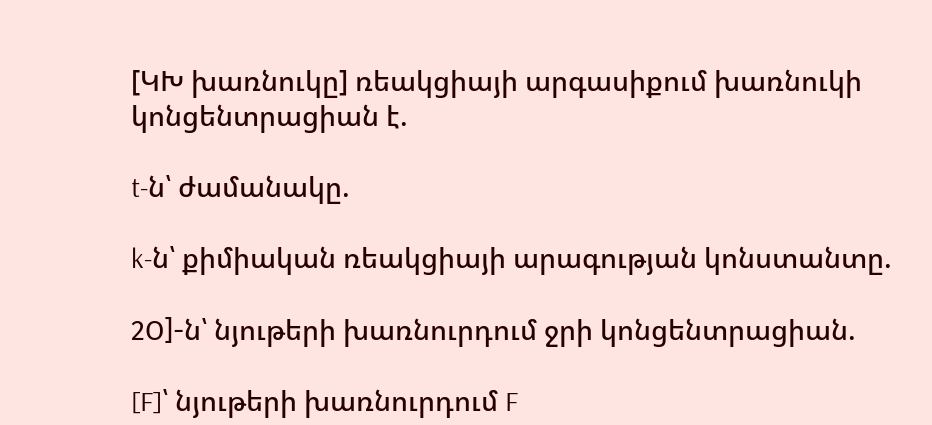[ԿԽ խառնուկը] ռեակցիայի արգասիքում խառնուկի կոնցենտրացիան է.

t-ն՝ ժամանակը.

k-ն՝ քիմիական ռեակցիայի արագության կոնստանտը.

2О]-ն՝ նյութերի խառնուրդում ջրի կոնցենտրացիան.

[F]՝ նյութերի խառնուրդում F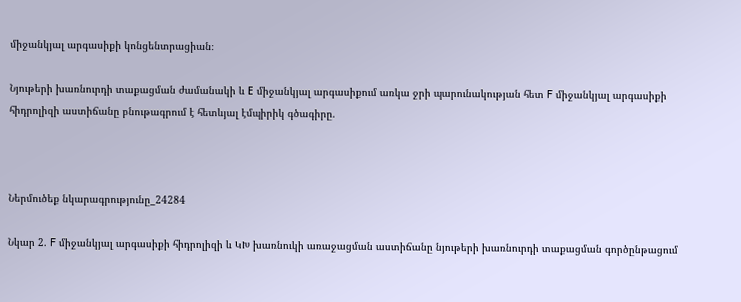միջանկյալ արգասիքի կոնցենտրացիան։

Նյութերի խառնուրդի տաքացման ժամանակի և Е միջանկյալ արգասիքում առկա ջրի պարունակության հետ F միջանկյալ արգասիքի հիդրոլիզի աստիճանը բնութագրում է հետևյալ էմպիրիկ գծագիրը.



Ներմուծեք նկարագրությունը_24284

Նկար 2. F միջանկյալ արգասիքի հիդրոլիզի և ԿԽ խառնուկի առաջացման աստիճանը նյութերի խառնուրդի տաքացման գործընթացում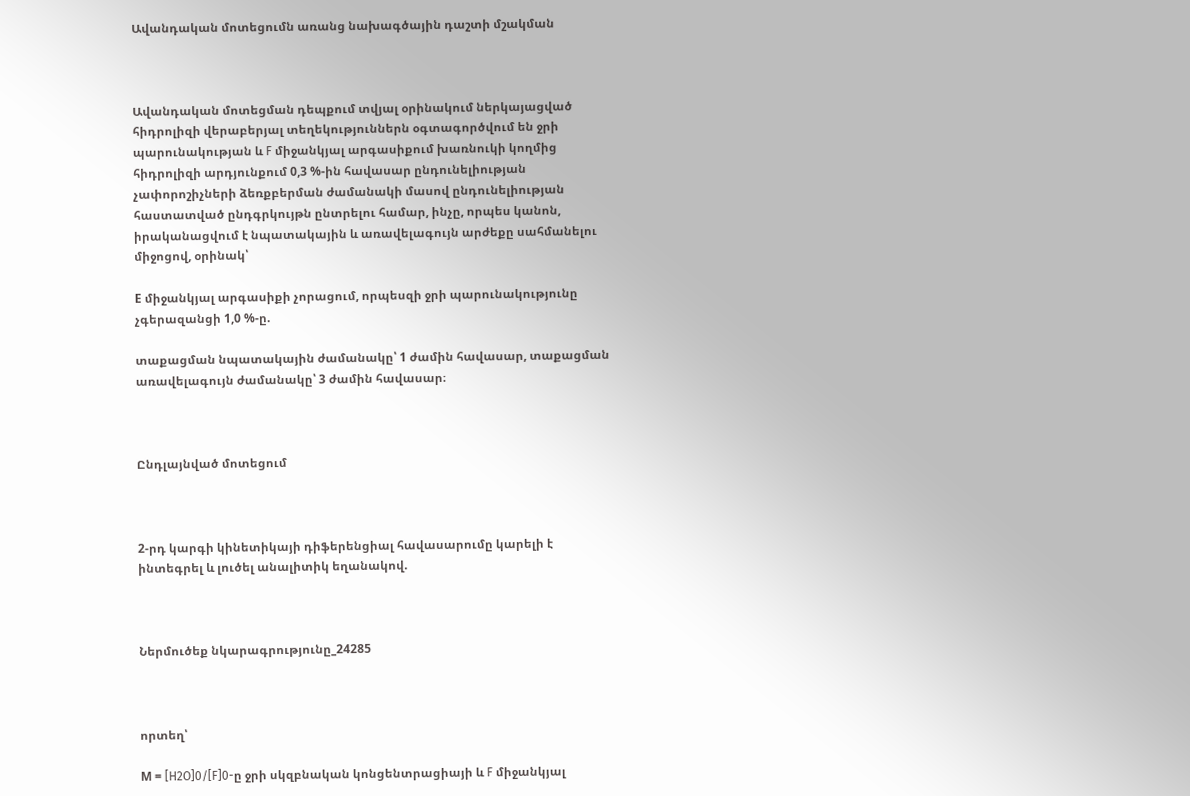Ավանդական մոտեցումն առանց նախագծային դաշտի մշակման



Ավանդական մոտեցման դեպքում տվյալ օրինակում ներկայացված հիդրոլիզի վերաբերյալ տեղեկություններն օգտագործվում են ջրի պարունակության և F միջանկյալ արգասիքում խառնուկի կողմից հիդրոլիզի արդյունքում 0,3 %-ին հավասար ընդունելիության չափորոշիչների ձեռքբերման ժամանակի մասով ընդունելիության հաստատված ընդգրկույթն ընտրելու համար, ինչը, որպես կանոն, իրականացվում է նպատակային և առավելագույն արժեքը սահմանելու միջոցով, օրինակ՝

Е միջանկյալ արգասիքի չորացում, որպեսզի ջրի պարունակությունը չգերազանցի 1,0 %-ը.

տաքացման նպատակային ժամանակը՝ 1 ժամին հավասար, տաքացման առավելագույն ժամանակը՝ 3 ժամին հավասար։



Ընդլայնված մոտեցում



2-րդ կարգի կինետիկայի դիֆերենցիալ հավասարումը կարելի է ինտեգրել և լուծել անալիտիկ եղանակով.



Ներմուծեք նկարագրությունը_24285



որտեղ՝

М = [H2O]0/[F]0-ը ջրի սկզբնական կոնցենտրացիայի և F միջանկյալ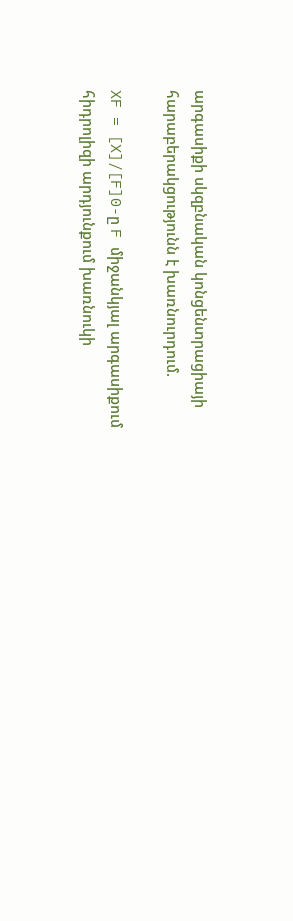արգասիքի սկզբնական կոնցենտրացիայի հարաբերակցությունն է խառնուրդում.

XF = [X]/[F]0-ը F միջանկյալ արգասիքում հիդրոլիզի արդյունքում խառնուկի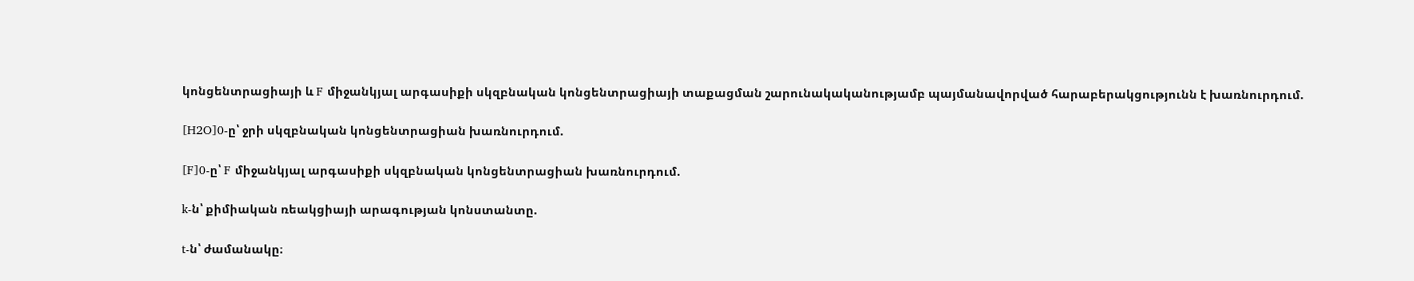կոնցենտրացիայի և F միջանկյալ արգասիքի սկզբնական կոնցենտրացիայի տաքացման շարունակականությամբ պայմանավորված հարաբերակցությունն է խառնուրդում.

[H2O]0-ը՝ ջրի սկզբնական կոնցենտրացիան խառնուրդում.

[F]0-ը՝ F միջանկյալ արգասիքի սկզբնական կոնցենտրացիան խառնուրդում.

k-ն՝ քիմիական ռեակցիայի արագության կոնստանտը.

t-ն՝ ժամանակը։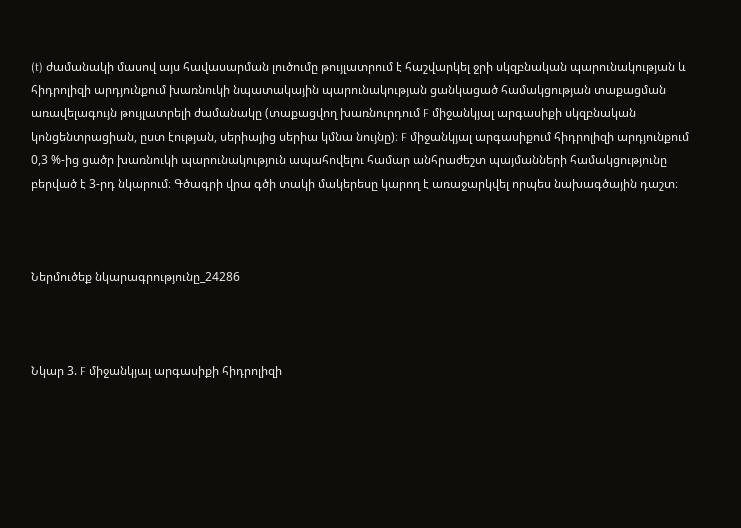(t) ժամանակի մասով այս հավասարման լուծումը թույլատրում է հաշվարկել ջրի սկզբնական պարունակության և հիդրոլիզի արդյունքում խառնուկի նպատակային պարունակության ցանկացած համակցության տաքացման առավելագույն թույլատրելի ժամանակը (տաքացվող խառնուրդում F միջանկյալ արգասիքի սկզբնական կոնցենտրացիան, ըստ էության, սերիայից սերիա կմնա նույնը)։ F միջանկյալ արգասիքում հիդրոլիզի արդյունքում 0,3 %-ից ցածր խառնուկի պարունակություն ապահովելու համար անհրաժեշտ պայմանների համակցությունը բերված է 3-րդ նկարում։ Գծագրի վրա գծի տակի մակերեսը կարող է առաջարկվել որպես նախագծային դաշտ։



Ներմուծեք նկարագրությունը_24286



Նկար 3. F միջանկյալ արգասիքի հիդրոլիզի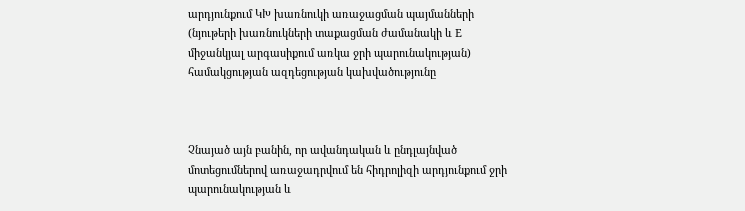արդյունքում ԿԽ խառնուկի առաջացման պայմանների (նյութերի խառնուկների տաքացման ժամանակի և Е միջանկյալ արգասիքում առկա ջրի պարունակության) համակցության ազդեցության կախվածությունը



Չնայած այն բանին, որ ավանդական և ընդլայնված մոտեցումներով առաջադրվում են հիդրոլիզի արդյունքում ջրի պարունակության և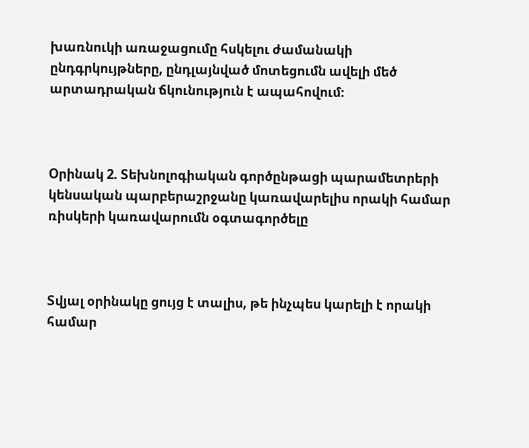խառնուկի առաջացումը հսկելու ժամանակի ընդգրկույթները, ընդլայնված մոտեցումն ավելի մեծ արտադրական ճկունություն է ապահովում։



Օրինակ 2. Տեխնոլոգիական գործընթացի պարամետրերի կենսական պարբերաշրջանը կառավարելիս որակի համար ռիսկերի կառավարումն օգտագործելը



Տվյալ օրինակը ցույց է տալիս, թե ինչպես կարելի է որակի համար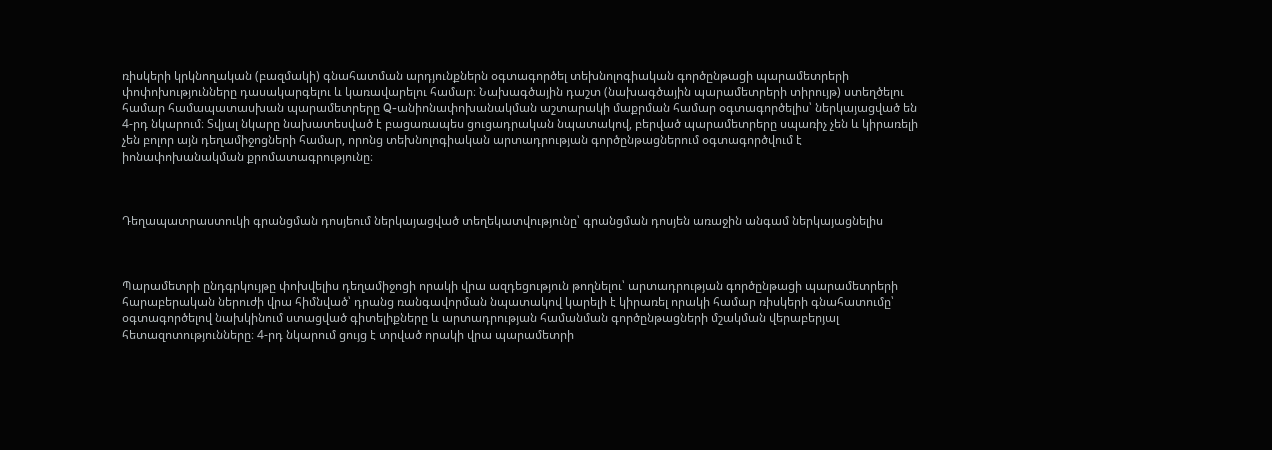ռիսկերի կրկնողական (բազմակի) գնահատման արդյունքներն օգտագործել տեխնոլոգիական գործընթացի պարամետրերի փոփոխությունները դասակարգելու և կառավարելու համար։ Նախագծային դաշտ (նախագծային պարամետրերի տիրույթ) ստեղծելու համար համապատասխան պարամետրերը Q-անիոնափոխանակման աշտարակի մաքրման համար օգտագործելիս՝ ներկայացված են 4-րդ նկարում։ Տվյալ նկարը նախատեսված է բացառապես ցուցադրական նպատակով, բերված պարամետրերը սպառիչ չեն և կիրառելի չեն բոլոր այն դեղամիջոցների համար, որոնց տեխնոլոգիական արտադրության գործընթացներում օգտագործվում է իոնափոխանակման քրոմատագրությունը։



Դեղապատրաստուկի գրանցման դոսյեում ներկայացված տեղեկատվությունը՝ գրանցման դոսյեն առաջին անգամ ներկայացնելիս



Պարամետրի ընդգրկույթը փոխվելիս դեղամիջոցի որակի վրա ազդեցություն թողնելու՝ արտադրության գործընթացի պարամետրերի հարաբերական ներուժի վրա հիմնված՝ դրանց ռանգավորման նպատակով կարելի է կիրառել որակի համար ռիսկերի գնահատումը՝ օգտագործելով նախկինում ստացված գիտելիքները և արտադրության համանման գործընթացների մշակման վերաբերյալ հետազոտությունները։ 4-րդ նկարում ցույց է տրված որակի վրա պարամետրի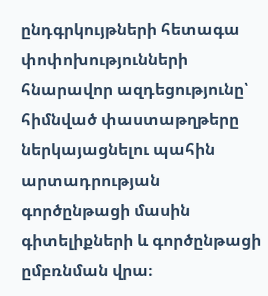ընդգրկույթների հետագա փոփոխությունների հնարավոր ազդեցությունը՝ հիմնված փաստաթղթերը ներկայացնելու պահին արտադրության գործընթացի մասին գիտելիքների և գործընթացի ըմբռնման վրա։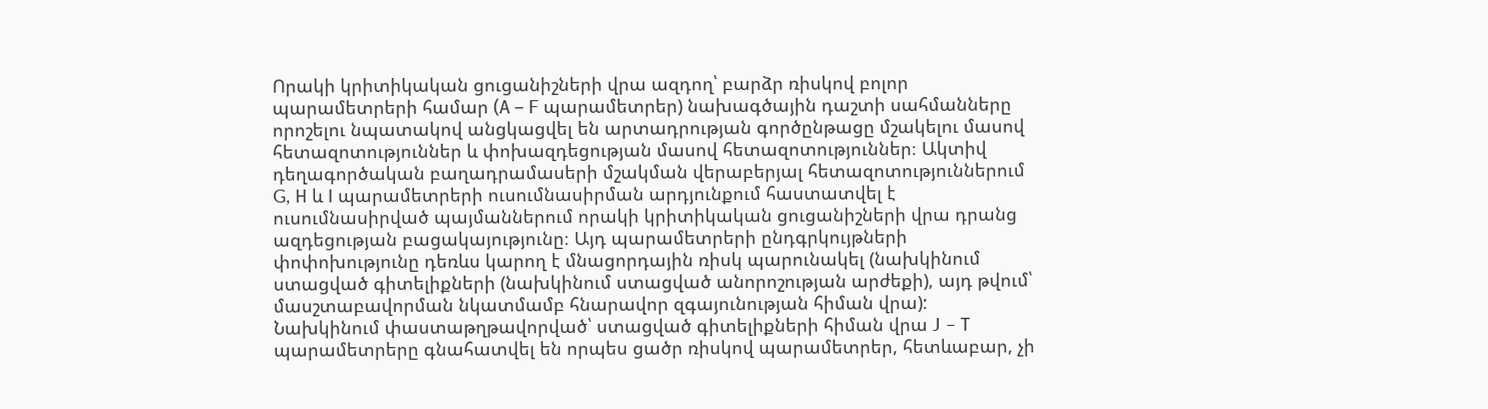Որակի կրիտիկական ցուցանիշների վրա ազդող՝ բարձր ռիսկով բոլոր պարամետրերի համար (А – F պարամետրեր) նախագծային դաշտի սահմանները որոշելու նպատակով անցկացվել են արտադրության գործընթացը մշակելու մասով հետազոտություններ և փոխազդեցության մասով հետազոտություններ։ Ակտիվ դեղագործական բաղադրամասերի մշակման վերաբերյալ հետազոտություններում G, Н և I պարամետրերի ուսումնասիրման արդյունքում հաստատվել է ուսումնասիրված պայմաններում որակի կրիտիկական ցուցանիշների վրա դրանց ազդեցության բացակայությունը։ Այդ պարամետրերի ընդգրկույթների փոփոխությունը դեռևս կարող է մնացորդային ռիսկ պարունակել (նախկինում ստացված գիտելիքների (նախկինում ստացված անորոշության արժեքի), այդ թվում՝ մասշտաբավորման նկատմամբ հնարավոր զգայունության հիման վրա): Նախկինում փաստաթղթավորված՝ ստացված գիտելիքների հիման վրա J – Т պարամետրերը գնահատվել են որպես ցածր ռիսկով պարամետրեր, հետևաբար, չի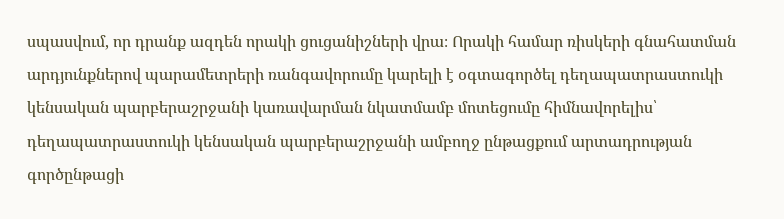սպասվում, որ դրանք ազդեն որակի ցուցանիշների վրա։ Որակի համար ռիսկերի գնահատման արդյունքներով պարամետրերի ռանգավորումը կարելի է օգտագործել դեղապատրաստուկի կենսական պարբերաշրջանի կառավարման նկատմամբ մոտեցումը հիմնավորելիս՝ դեղապատրաստուկի կենսական պարբերաշրջանի ամբողջ ընթացքում արտադրության գործընթացի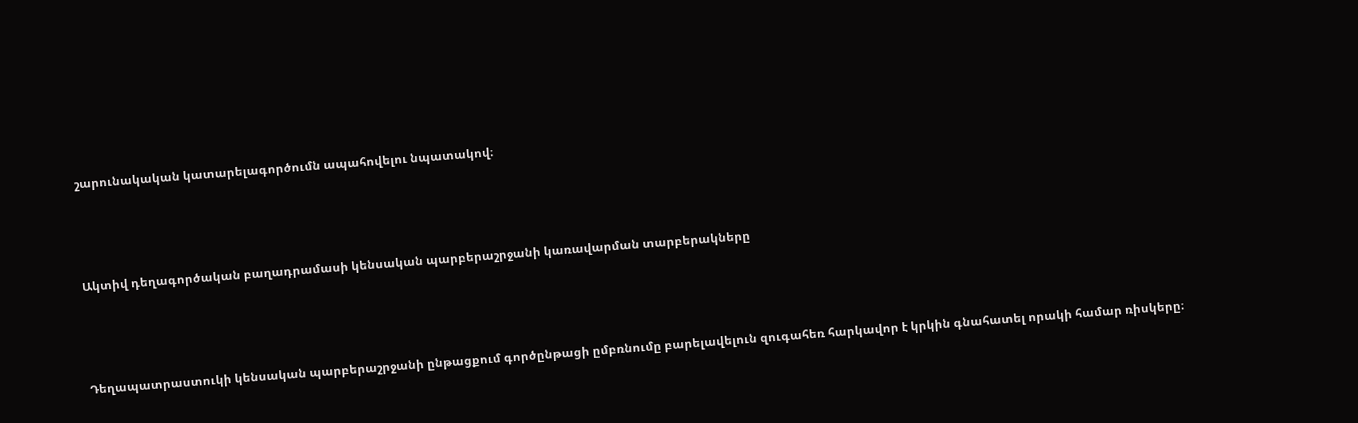շարունակական կատարելագործումն ապահովելու նպատակով։



Ակտիվ դեղագործական բաղադրամասի կենսական պարբերաշրջանի կառավարման տարբերակները



Դեղապատրաստուկի կենսական պարբերաշրջանի ընթացքում գործընթացի ըմբռնումը բարելավելուն զուգահեռ հարկավոր է կրկին գնահատել որակի համար ռիսկերը։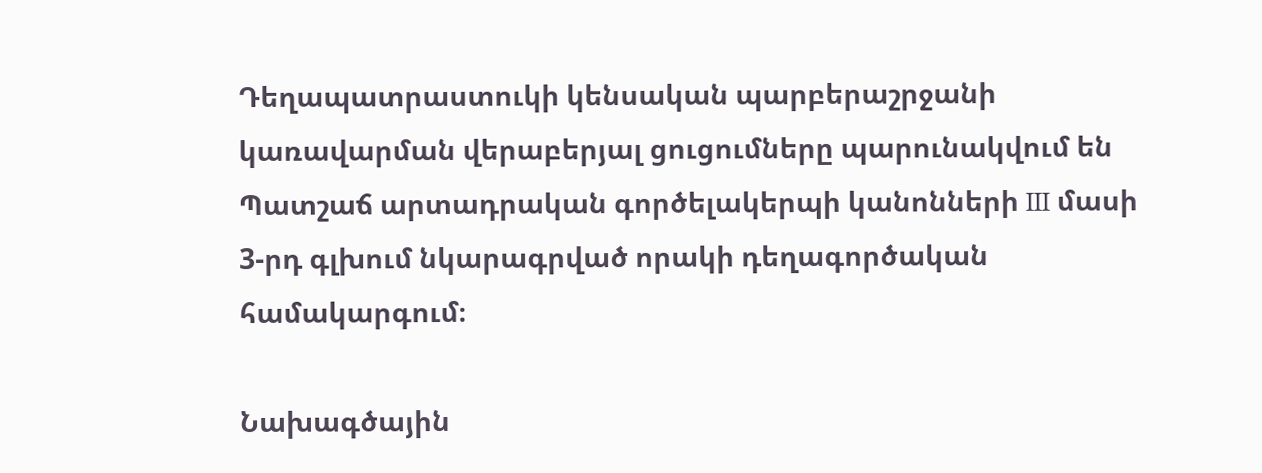Դեղապատրաստուկի կենսական պարբերաշրջանի կառավարման վերաբերյալ ցուցումները պարունակվում են Պատշաճ արտադրական գործելակերպի կանոնների III մասի 3-րդ գլխում նկարագրված որակի դեղագործական համակարգում։

Նախագծային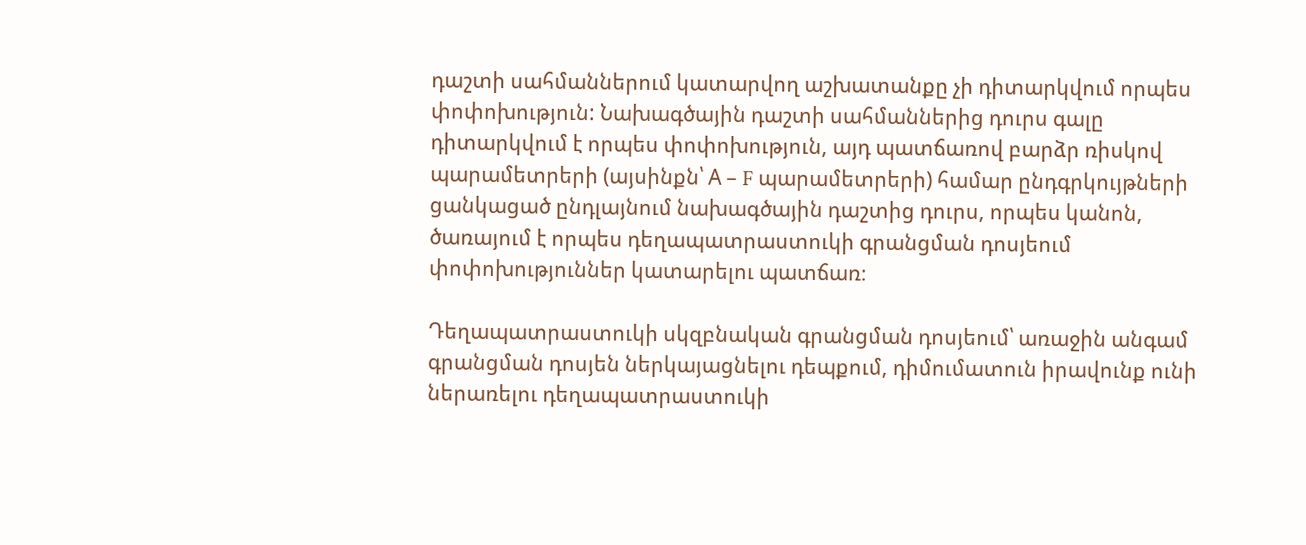դաշտի սահմաններում կատարվող աշխատանքը չի դիտարկվում որպես փոփոխություն: Նախագծային դաշտի սահմաններից դուրս գալը դիտարկվում է որպես փոփոխություն, այդ պատճառով բարձր ռիսկով պարամետրերի (այսինքն՝ А – F պարամետրերի) համար ընդգրկույթների ցանկացած ընդլայնում նախագծային դաշտից դուրս, որպես կանոն, ծառայում է որպես դեղապատրաստուկի գրանցման դոսյեում փոփոխություններ կատարելու պատճառ։

Դեղապատրաստուկի սկզբնական գրանցման դոսյեում՝ առաջին անգամ գրանցման դոսյեն ներկայացնելու դեպքում, դիմումատուն իրավունք ունի ներառելու դեղապատրաստուկի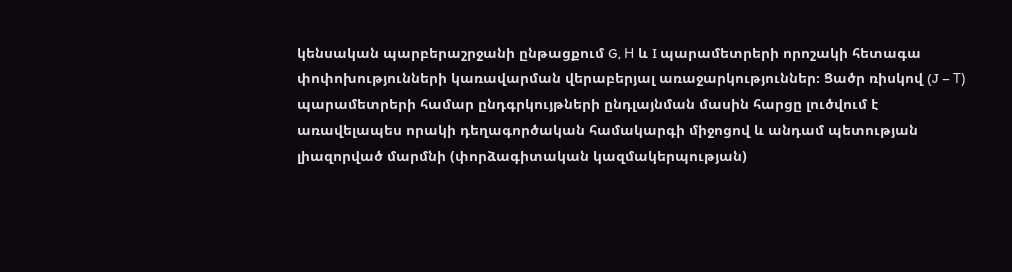կենսական պարբերաշրջանի ընթացքում G, Н և I պարամետրերի որոշակի հետագա փոփոխությունների կառավարման վերաբերյալ առաջարկություններ։ Ցածր ռիսկով (J – Т) պարամետրերի համար ընդգրկույթների ընդլայնման մասին հարցը լուծվում է առավելապես որակի դեղագործական համակարգի միջոցով և անդամ պետության լիազորված մարմնի (փորձագիտական կազմակերպության)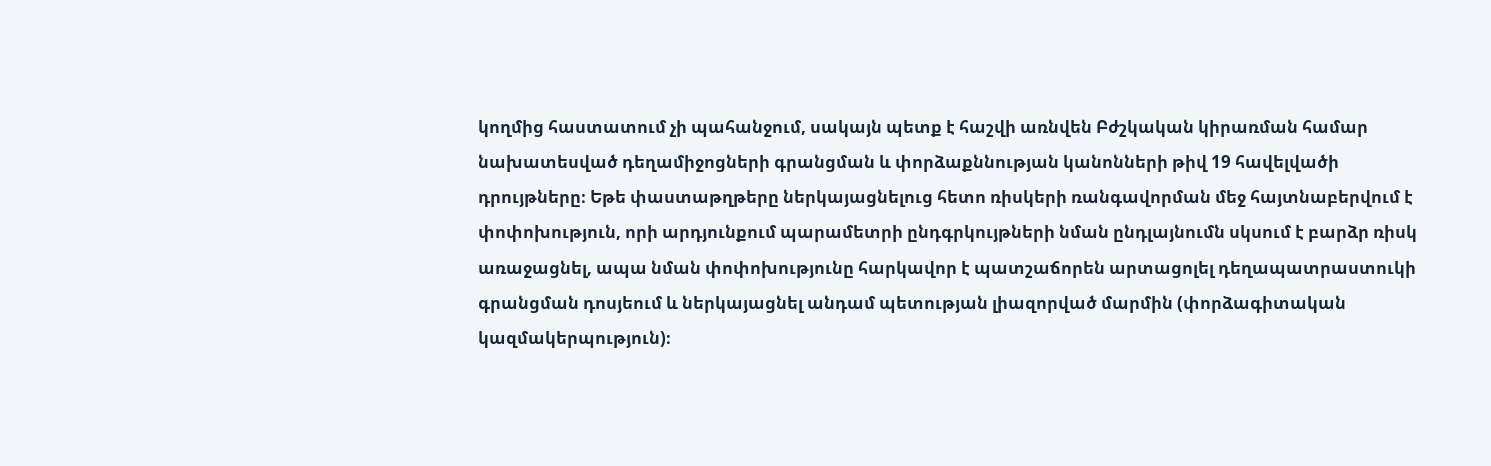կողմից հաստատում չի պահանջում, սակայն պետք է հաշվի առնվեն Բժշկական կիրառման համար նախատեսված դեղամիջոցների գրանցման և փորձաքննության կանոնների թիվ 19 հավելվածի դրույթները։ Եթե փաստաթղթերը ներկայացնելուց հետո ռիսկերի ռանգավորման մեջ հայտնաբերվում է փոփոխություն, որի արդյունքում պարամետրի ընդգրկույթների նման ընդլայնումն սկսում է բարձր ռիսկ առաջացնել, ապա նման փոփոխությունը հարկավոր է պատշաճորեն արտացոլել դեղապատրաստուկի գրանցման դոսյեում և ներկայացնել անդամ պետության լիազորված մարմին (փորձագիտական կազմակերպություն)։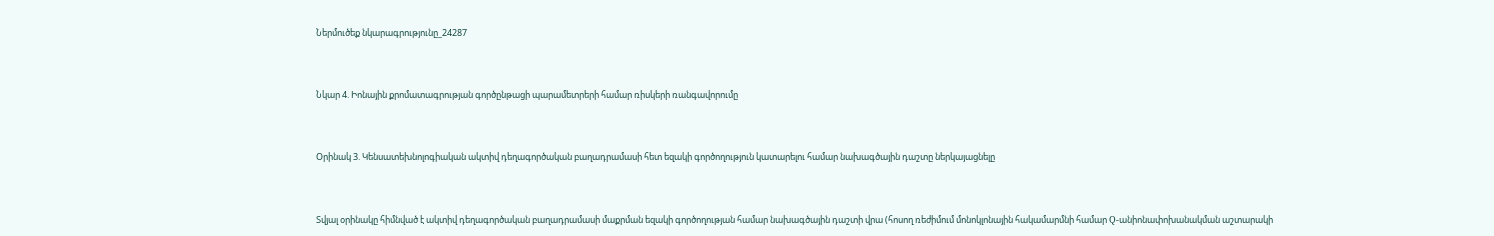Ներմուծեք նկարագրությունը_24287



Նկար 4. Իոնային քրոմատագրության գործընթացի պարամետրերի համար ռիսկերի ռանգավորումը



Օրինակ 3. Կենսատեխնոլոգիական ակտիվ դեղագործական բաղադրամասի հետ եզակի գործողություն կատարելու համար նախագծային դաշտը ներկայացնելը



Տվյալ օրինակը հիմնված է ակտիվ դեղագործական բաղադրամասի մաքրման եզակի գործողության համար նախագծային դաշտի վրա (հոսող ռեժիմում մոնոկլոնային հակամարմնի համար Q-անիոնափոխանակման աշտարակի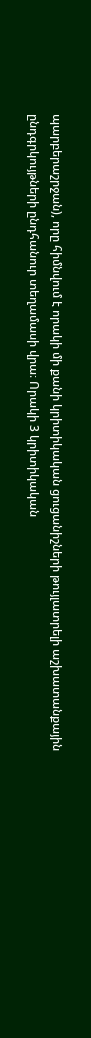պարբերաշրջան), որը հիմնվում է որակի մի քանի կրիտիկական ցուցանիշների թույլատրելի աշխատանքային ընդգրկույթների ընդհանուր տեղամասի վրա։ Որակի 3 կրիտիկական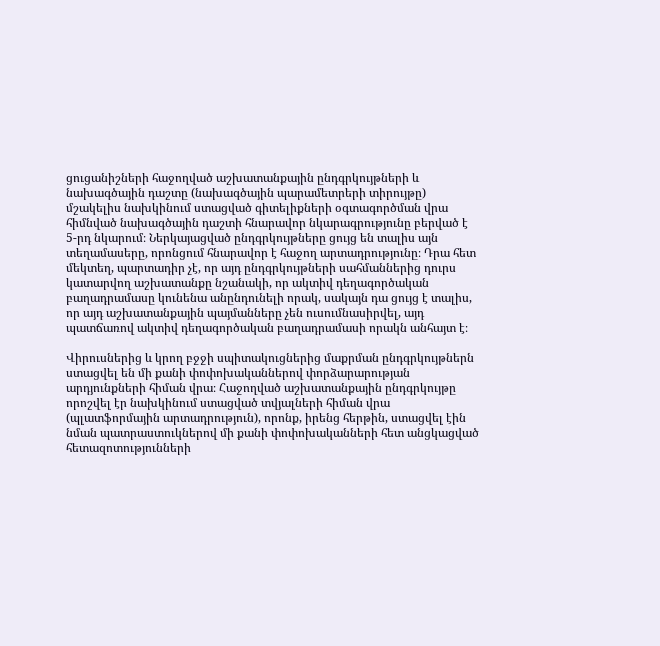ցուցանիշների հաջողված աշխատանքային ընդգրկույթների և նախագծային դաշտը (նախագծային պարամետրերի տիրույթը) մշակելիս նախկինում ստացված գիտելիքների օգտագործման վրա հիմնված նախագծային դաշտի հնարավոր նկարագրությունը բերված է 5-րդ նկարում։ Ներկայացված ընդգրկույթները ցույց են տալիս այն տեղամասերը, որոնցում հնարավոր է հաջող արտադրությունը։ Դրա հետ մեկտեղ, պարտադիր չէ, որ այդ ընդգրկույթների սահմաններից դուրս կատարվող աշխատանքը նշանակի, որ ակտիվ դեղագործական բաղադրամասը կունենա անընդունելի որակ, սակայն դա ցույց է տալիս, որ այդ աշխատանքային պայմանները չեն ուսումնասիրվել, այդ պատճառով ակտիվ դեղագործական բաղադրամասի որակն անհայտ է։

Վիրուսներից և կրող բջջի սպիտակուցներից մաքրման ընդգրկույթներն ստացվել են մի քանի փոփոխականներով փորձարարության արդյունքների հիման վրա։ Հաջողված աշխատանքային ընդգրկույթը որոշվել էր նախկինում ստացված տվյալների հիման վրա (պլատֆորմային արտադրություն), որոնք, իրենց հերթին, ստացվել էին նման պատրաստուկներով մի քանի փոփոխականների հետ անցկացված հետազոտությունների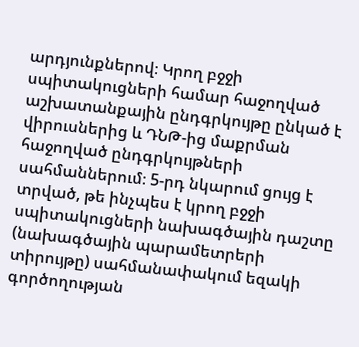արդյունքներով։ Կրող բջջի սպիտակուցների համար հաջողված աշխատանքային ընդգրկույթը ընկած է վիրուսներից և ԴՆԹ-ից մաքրման հաջողված ընդգրկույթների սահմաններում։ 5-րդ նկարում ցույց է տրված, թե ինչպես է կրող բջջի սպիտակուցների նախագծային դաշտը (նախագծային պարամետրերի տիրույթը) սահմանափակում եզակի գործողության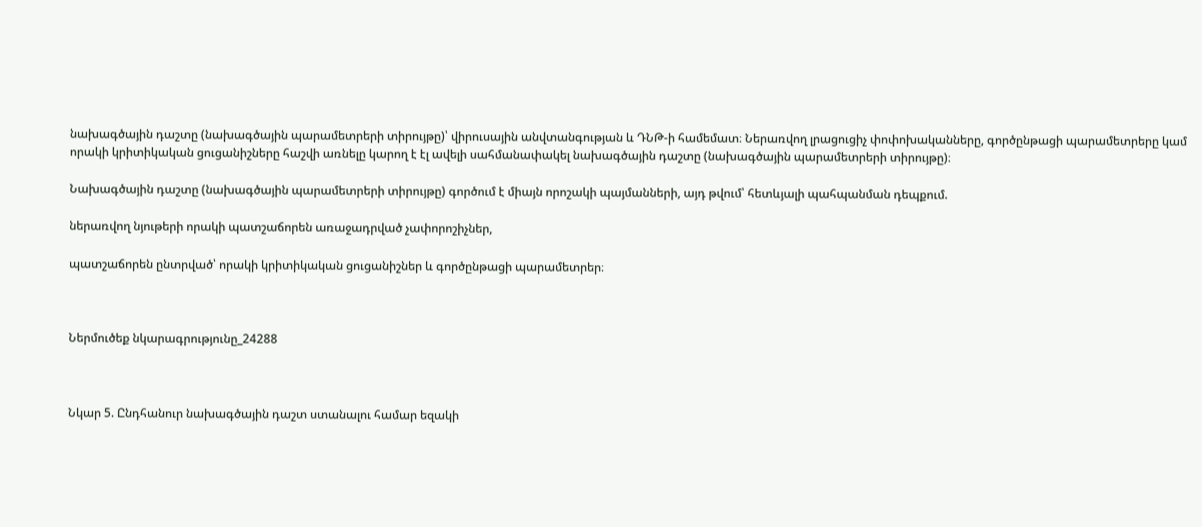նախագծային դաշտը (նախագծային պարամետրերի տիրույթը)՝ վիրուսային անվտանգության և ԴՆԹ-ի համեմատ։ Ներառվող լրացուցիչ փոփոխականները, գործընթացի պարամետրերը կամ որակի կրիտիկական ցուցանիշները հաշվի առնելը կարող է էլ ավելի սահմանափակել նախագծային դաշտը (նախագծային պարամետրերի տիրույթը)։

Նախագծային դաշտը (նախագծային պարամետրերի տիրույթը) գործում է միայն որոշակի պայմանների, այդ թվում՝ հետևյալի պահպանման դեպքում.

ներառվող նյութերի որակի պատշաճորեն առաջադրված չափորոշիչներ,

պատշաճորեն ընտրված՝ որակի կրիտիկական ցուցանիշներ և գործընթացի պարամետրեր։



Ներմուծեք նկարագրությունը_24288



Նկար 5. Ընդհանուր նախագծային դաշտ ստանալու համար եզակի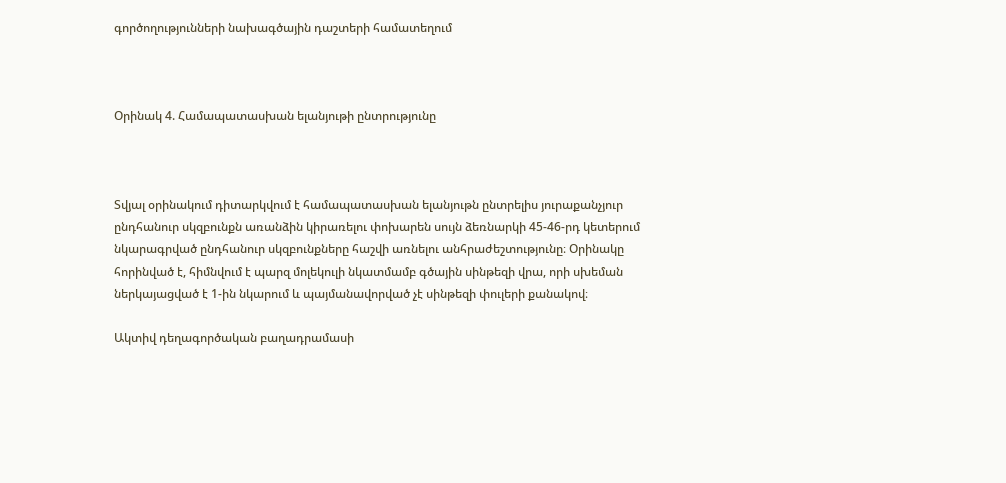գործողությունների նախագծային դաշտերի համատեղում



Օրինակ 4. Համապատասխան ելանյութի ընտրությունը



Տվյալ օրինակում դիտարկվում է համապատասխան ելանյութն ընտրելիս յուրաքանչյուր ընդհանուր սկզբունքն առանձին կիրառելու փոխարեն սույն ձեռնարկի 45-46-րդ կետերում նկարագրված ընդհանուր սկզբունքները հաշվի առնելու անհրաժեշտությունը։ Օրինակը հորինված է, հիմնվում է պարզ մոլեկուլի նկատմամբ գծային սինթեզի վրա, որի սխեման ներկայացված է 1-ին նկարում և պայմանավորված չէ սինթեզի փուլերի քանակով։

Ակտիվ դեղագործական բաղադրամասի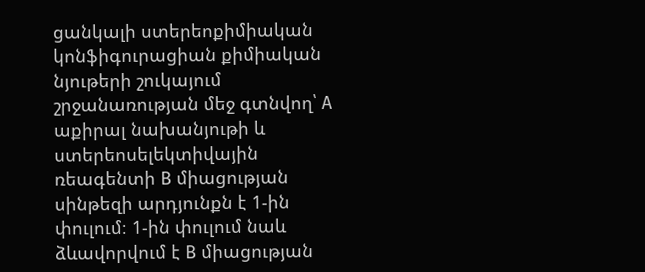ցանկալի ստերեոքիմիական կոնֆիգուրացիան քիմիական նյութերի շուկայում շրջանառության մեջ գտնվող՝ А աքիրալ նախանյութի և ստերեոսելեկտիվային ռեագենտի В միացության սինթեզի արդյունքն է 1-ին փուլում։ 1-ին փուլում նաև ձևավորվում է В միացության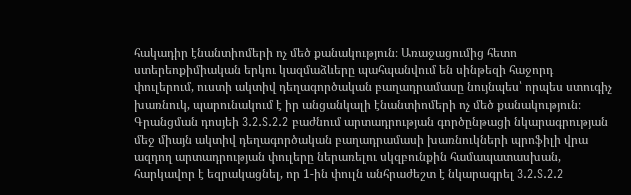հակադիր էնանտիոմերի ոչ մեծ քանակություն։ Առաջացումից հետո ստերեոքիմիական երկու կազմաձևերը պահպանվում են սինթեզի հաջորդ փուլերում, ուստի ակտիվ դեղագործական բաղադրամասը նույնպես՝ որպես ստուգիչ խառնուկ, պարունակում է իր անցանկալի էնանտիոմերի ոչ մեծ քանակություն։ Գրանցման դոսյեի 3.2.S.2.2 բաժնում արտադրության գործընթացի նկարագրության մեջ միայն ակտիվ դեղագործական բաղադրամասի խառնուկների պրոֆիլի վրա ազդող արտադրության փուլերը ներառելու սկզբունքին համապատասխան, հարկավոր է եզրակացնել, որ 1-ին փուլն անհրաժեշտ է նկարագրել 3.2.S.2.2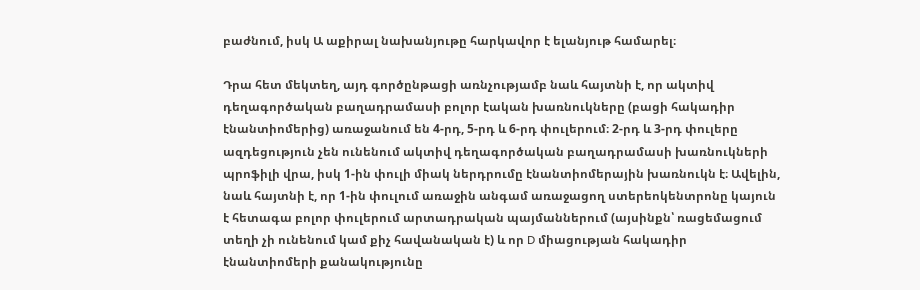բաժնում, իսկ Ա աքիրալ նախանյութը հարկավոր է ելանյութ համարել։

Դրա հետ մեկտեղ, այդ գործընթացի առնչությամբ նաև հայտնի է, որ ակտիվ դեղագործական բաղադրամասի բոլոր էական խառնուկները (բացի հակադիր էնանտիոմերից) առաջանում են 4-րդ, 5-րդ և 6-րդ փուլերում։ 2-րդ և 3-րդ փուլերը ազդեցություն չեն ունենում ակտիվ դեղագործական բաղադրամասի խառնուկների պրոֆիլի վրա, իսկ 1-ին փուլի միակ ներդրումը էնանտիոմերային խառնուկն է։ Ավելին, նաև հայտնի է, որ 1-ին փուլում առաջին անգամ առաջացող ստերեոկենտրոնը կայուն է հետագա բոլոր փուլերում արտադրական պայմաններում (այսինքն՝ ռացեմացում տեղի չի ունենում կամ քիչ հավանական է) և որ D միացության հակադիր էնանտիոմերի քանակությունը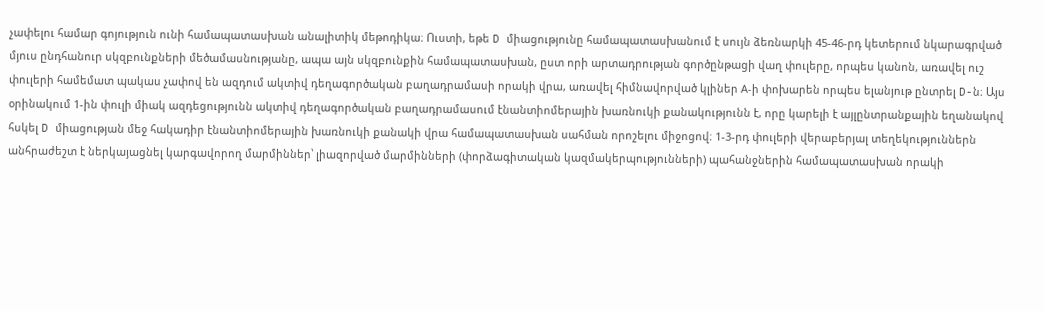չափելու համար գոյություն ունի համապատասխան անալիտիկ մեթոդիկա։ Ուստի, եթե D միացությունը համապատասխանում է սույն ձեռնարկի 45-46-րդ կետերում նկարագրված մյուս ընդհանուր սկզբունքների մեծամասնությանը, ապա այն սկզբունքին համապատասխան, ըստ որի արտադրության գործընթացի վաղ փուլերը, որպես կանոն, առավել ուշ փուլերի համեմատ պակաս չափով են ազդում ակտիվ դեղագործական բաղադրամասի որակի վրա, առավել հիմնավորված կլիներ А-ի փոխարեն որպես ելանյութ ընտրել D-ն։ Այս օրինակում 1-ին փուլի միակ ազդեցությունն ակտիվ դեղագործական բաղադրամասում էնանտիոմերային խառնուկի քանակությունն է, որը կարելի է այլընտրանքային եղանակով հսկել D միացության մեջ հակադիր էնանտիոմերային խառնուկի քանակի վրա համապատասխան սահման որոշելու միջոցով։ 1-3-րդ փուլերի վերաբերյալ տեղեկություններն անհրաժեշտ է ներկայացնել կարգավորող մարմիններ՝ լիազորված մարմինների (փորձագիտական կազմակերպությունների) պահանջներին համապատասխան որակի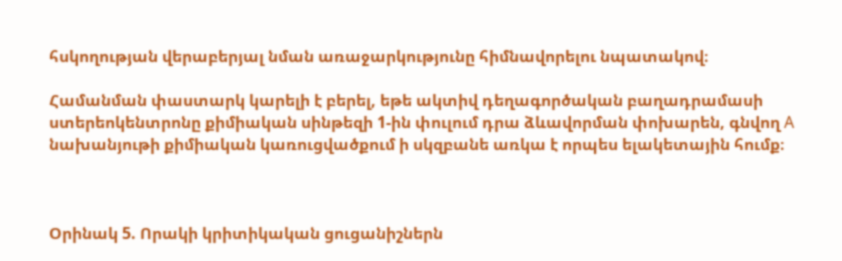հսկողության վերաբերյալ նման առաջարկությունը հիմնավորելու նպատակով։

Համանման փաստարկ կարելի է բերել, եթե ակտիվ դեղագործական բաղադրամասի ստերեոկենտրոնը քիմիական սինթեզի 1-ին փուլում դրա ձևավորման փոխարեն, գնվող А նախանյութի քիմիական կառուցվածքում ի սկզբանե առկա է որպես ելակետային հումք։



Օրինակ 5. Որակի կրիտիկական ցուցանիշներն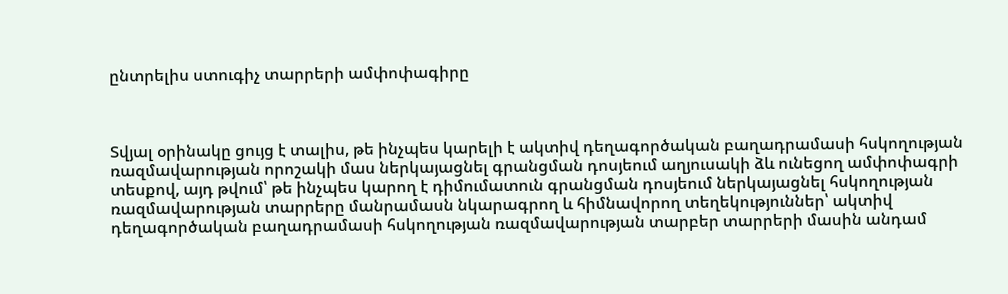ընտրելիս ստուգիչ տարրերի ամփոփագիրը



Տվյալ օրինակը ցույց է տալիս, թե ինչպես կարելի է ակտիվ դեղագործական բաղադրամասի հսկողության ռազմավարության որոշակի մաս ներկայացնել գրանցման դոսյեում աղյուսակի ձև ունեցող ամփոփագրի տեսքով, այդ թվում՝ թե ինչպես կարող է դիմումատուն գրանցման դոսյեում ներկայացնել հսկողության ռազմավարության տարրերը մանրամասն նկարագրող և հիմնավորող տեղեկություններ՝ ակտիվ դեղագործական բաղադրամասի հսկողության ռազմավարության տարբեր տարրերի մասին անդամ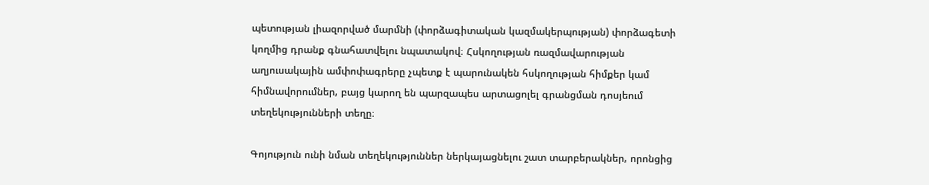պետության լիազորված մարմնի (փորձագիտական կազմակերպության) փորձագետի կողմից դրանք գնահատվելու նպատակով։ Հսկողության ռազմավարության աղյուսակային ամփոփագրերը չպետք է պարունակեն հսկողության հիմքեր կամ հիմնավորումներ, բայց կարող են պարզապես արտացոլել գրանցման դոսյեում տեղեկությունների տեղը։

Գոյություն ունի նման տեղեկություններ ներկայացնելու շատ տարբերակներ, որոնցից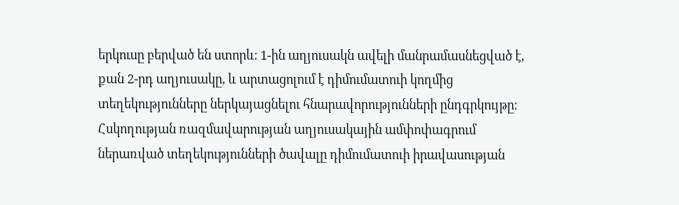երկուսը բերված են ստորև։ 1-ին աղյուսակն ավելի մանրամասնեցված է, քան 2-րդ աղյուսակը, և արտացոլում է դիմումատուի կողմից տեղեկությունները ներկայացնելու հնարավորությունների ընդգրկույթը։ Հսկողության ռազմավարության աղյուսակային ամփոփագրում ներառված տեղեկությունների ծավալը դիմումատուի իրավասության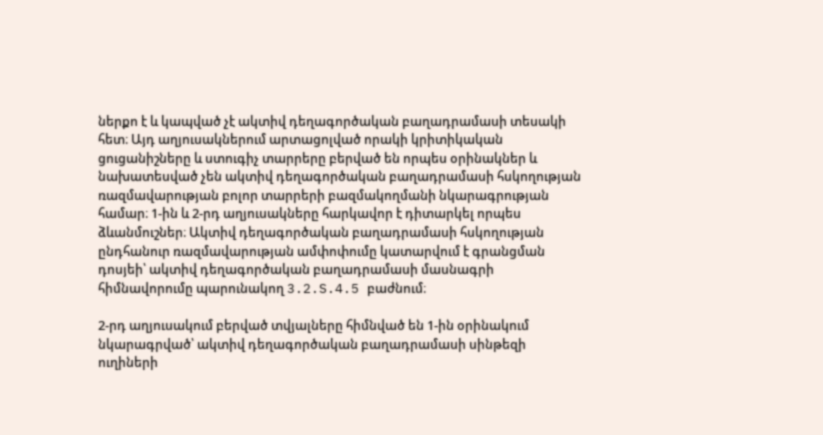ներքո է և կապված չէ ակտիվ դեղագործական բաղադրամասի տեսակի հետ։ Այդ աղյուսակներում արտացոլված որակի կրիտիկական ցուցանիշները և ստուգիչ տարրերը բերված են որպես օրինակներ և նախատեսված չեն ակտիվ դեղագործական բաղադրամասի հսկողության ռազմավարության բոլոր տարրերի բազմակողմանի նկարագրության համար։ 1-ին և 2-րդ աղյուսակները հարկավոր է դիտարկել որպես ձևանմուշներ։ Ակտիվ դեղագործական բաղադրամասի հսկողության ընդհանուր ռազմավարության ամփոփումը կատարվում է գրանցման դոսյեի՝ ակտիվ դեղագործական բաղադրամասի մասնագրի հիմնավորումը պարունակող 3.2.S.4.5 բաժնում։

2-րդ աղյուսակում բերված տվյալները հիմնված են 1-ին օրինակում նկարագրված՝ ակտիվ դեղագործական բաղադրամասի սինթեզի ուղիների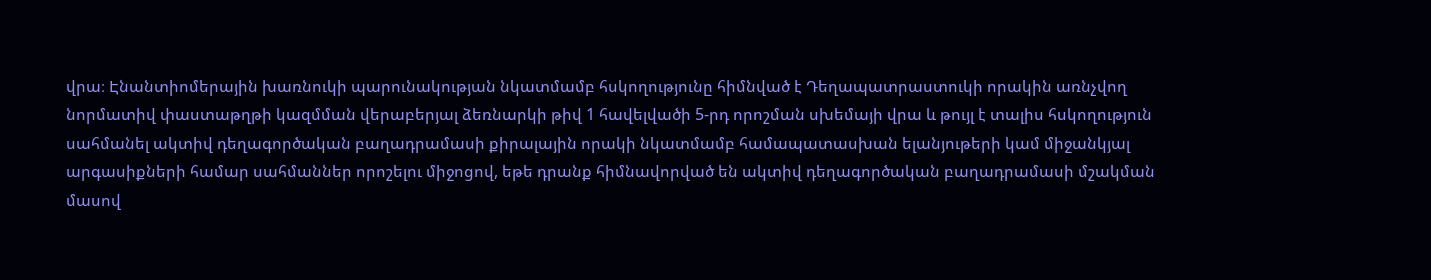վրա։ Էնանտիոմերային խառնուկի պարունակության նկատմամբ հսկողությունը հիմնված է Դեղապատրաստուկի որակին առնչվող նորմատիվ փաստաթղթի կազմման վերաբերյալ ձեռնարկի թիվ 1 հավելվածի 5-րդ որոշման սխեմայի վրա և թույլ է տալիս հսկողություն սահմանել ակտիվ դեղագործական բաղադրամասի քիրալային որակի նկատմամբ համապատասխան ելանյութերի կամ միջանկյալ արգասիքների համար սահմաններ որոշելու միջոցով, եթե դրանք հիմնավորված են ակտիվ դեղագործական բաղադրամասի մշակման մասով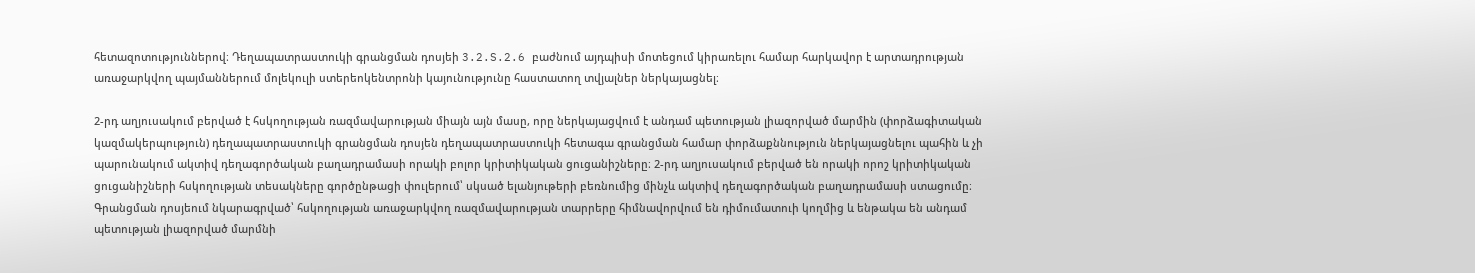հետազոտություններով։ Դեղապատրաստուկի գրանցման դոսյեի 3.2.S.2.6 բաժնում այդպիսի մոտեցում կիրառելու համար հարկավոր է արտադրության առաջարկվող պայմաններում մոլեկուլի ստերեոկենտրոնի կայունությունը հաստատող տվյալներ ներկայացնել։

2-րդ աղյուսակում բերված է հսկողության ռազմավարության միայն այն մասը, որը ներկայացվում է անդամ պետության լիազորված մարմին (փորձագիտական կազմակերպություն) դեղապատրաստուկի գրանցման դոսյեն դեղապատրաստուկի հետագա գրանցման համար փորձաքննություն ներկայացնելու պահին և չի պարունակում ակտիվ դեղագործական բաղադրամասի որակի բոլոր կրիտիկական ցուցանիշները։ 2-րդ աղյուսակում բերված են որակի որոշ կրիտիկական ցուցանիշների հսկողության տեսակները գործընթացի փուլերում՝ սկսած ելանյութերի բեռնումից մինչև ակտիվ դեղագործական բաղադրամասի ստացումը։ Գրանցման դոսյեում նկարագրված՝ հսկողության առաջարկվող ռազմավարության տարրերը հիմնավորվում են դիմումատուի կողմից և ենթակա են անդամ պետության լիազորված մարմնի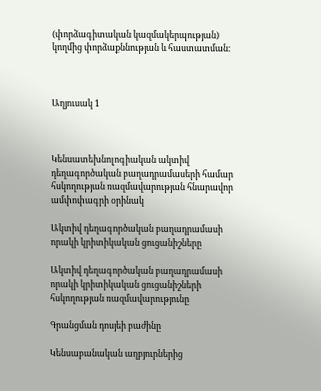(փորձագիտական կազմակերպության) կողմից փորձաքննության և հաստատման։



Աղյուսակ 1



Կենսատեխնոլոգիական ակտիվ դեղագործական բաղադրամասերի համար հսկողության ռազմավարության հնարավոր ամփոփագրի օրինակ

Ակտիվ դեղագործական բաղադրամասի որակի կրիտիկական ցուցանիշները

Ակտիվ դեղագործական բաղադրամասի որակի կրիտիկական ցուցանիշների հսկողության ռազմավարությունը

Գրանցման դոսյեի բաժինը

Կենսաբանական աղբյուրներից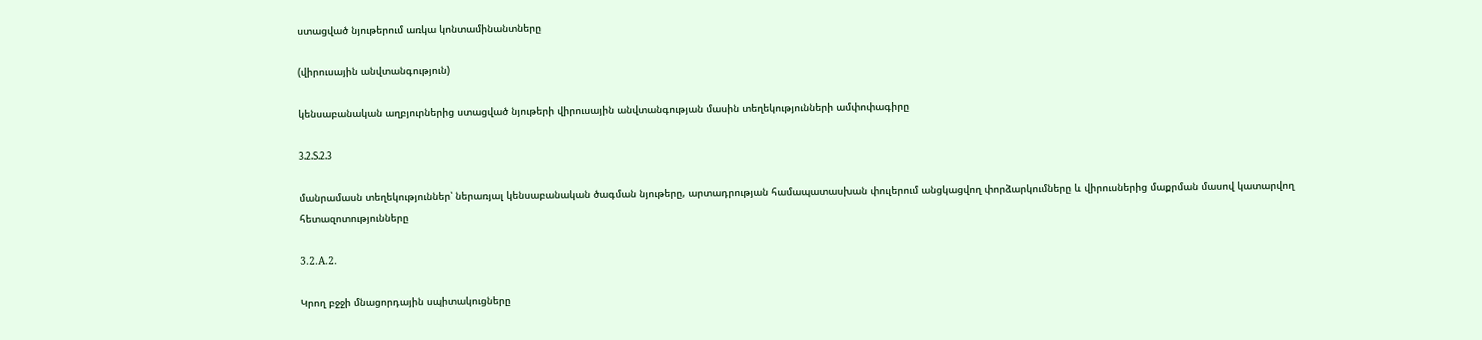ստացված նյութերում առկա կոնտամինանտները

(վիրուսային անվտանգություն)

կենսաբանական աղբյուրներից ստացված նյութերի վիրուսային անվտանգության մասին տեղեկությունների ամփոփագիրը

3.2.S.2.3

մանրամասն տեղեկություններ՝ ներառյալ կենսաբանական ծագման նյութերը, արտադրության համապատասխան փուլերում անցկացվող փորձարկումները և վիրուսներից մաքրման մասով կատարվող հետազոտությունները

3.2.А.2.

Կրող բջջի մնացորդային սպիտակուցները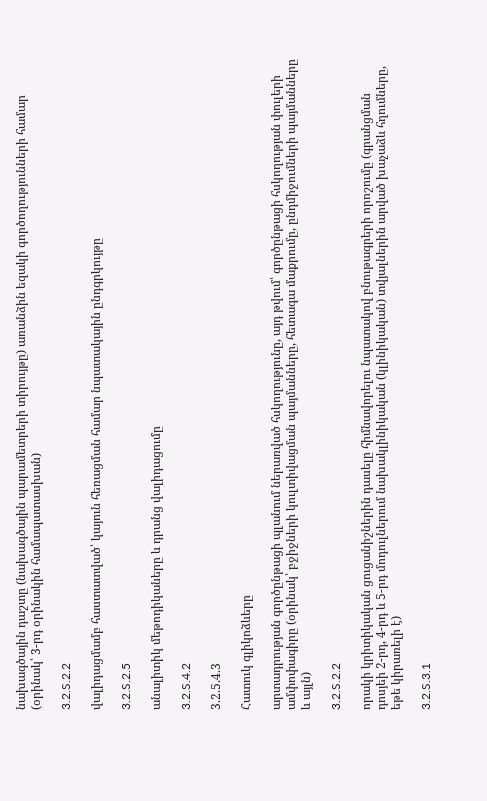նախագծային դաշտը (նախագծային պարամետրերի տիրույթը) առանձին եզակի գործողությունների համար (օրինակ՝ 3-րդ օրինակին համապատասխան)

3.2.S.2.2

վալիդացմամբ հաստատված՝ կայուն հեռացման համար նպատակային ընդգրկույթը

3.2.S.2.5

անալիտիկ մեթոդիկաները և դրանց վալիդացումը

3.2.S.4.2

3.2.5.4.3

Հատուկ գլիկոձևերը

արտադրության գործընթացի պլանում ներառված հսկողությունը, այդ թվում՝ գործընթացի հսկողության փուլերի ամփոփագիրը (օրինակ՝ բջիջների կուլտիվացման պայմանները, հետագա մաքրումը, ընդմիջումների պայմանները և այլն)

3.2.S.2.2

որակի կրիտիկական ցուցանիշներին դասելը հիմնավորելու նպատակով բնութագրերի որոշումը (գրանցման դոսյեի 2-րդ, 4-րդ և 5-րդ մոդուլներում նախակլինիկական (կլինիկական) տվյալներին արված խաչաձև հղումները, եթե կիրառելի է)

3.2.S.3.1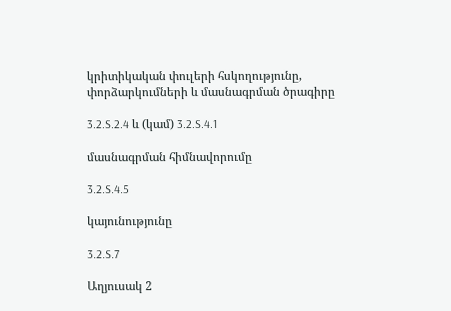կրիտիկական փուլերի հսկողությունը, փորձարկումների և մասնագրման ծրագիրը

3.2.S.2.4 և (կամ) 3.2.S.4.1

մասնագրման հիմնավորումը

3.2.S.4.5

կայունությունը

3.2.S.7

Աղյուսակ 2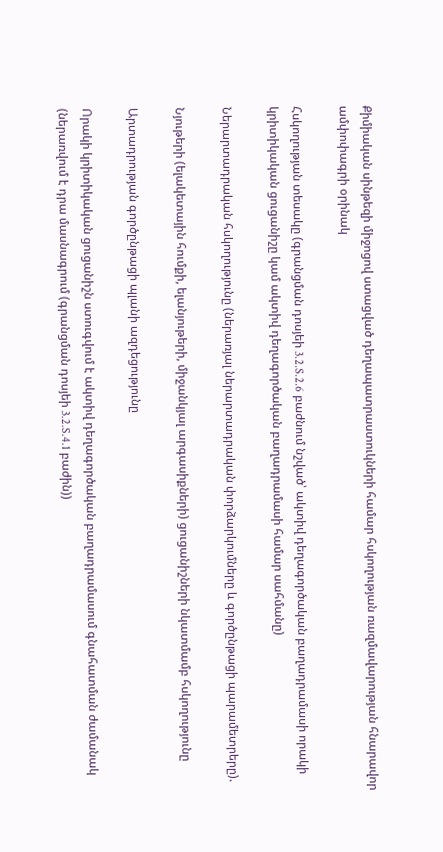Քիմիական սինթեզի միջոցով ստացված դեղապատրաստուկների համար հսկողության ռազմավարության հնարավոր ամփոփագրի օրինակ

Հսկողության տեսակը (գրանցման դոսյեի 3.2.S.2.6 բաժնում նշված՝ ակտիվ դեղագործական բաղադրամասի որակի կրիտիկական ցուցանիշը կամ ակտիվ դեղագործական բաղադրամասի համար սահմանը)

Ներարտադրական հսկողությունը (ներառյալ ներարտադրական փորձարկումները և գործընթացի պարամետրերը).

Նյութերի (ելակետային հումքի, ելանյութերի, միջանկյալ արգասիքների) ցուցանիշների նկատմամբ հսկողությունը

Արտադրության գործընթացի պլանի ազդեցությունը

Որակի կրիտիկական ցուցանիշն ստուգվում է ակտիվ դեղագործական բաղադրամասում գնահատման ժամանակ (ներառվում է դրա մասնագրում (գրանցման դոսյեի 3.2.S.4.1 բաժին))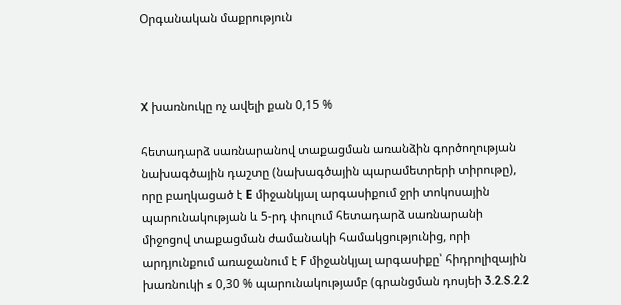Օրգանական մաքրություն



X խառնուկը ոչ ավելի քան 0,15 %

հետադարձ սառնարանով տաքացման առանձին գործողության նախագծային դաշտը (նախագծային պարամետրերի տիրութը), որը բաղկացած է Е միջանկյալ արգասիքում ջրի տոկոսային պարունակության և 5-րդ փուլում հետադարձ սառնարանի միջոցով տաքացման ժամանակի համակցությունից, որի արդյունքում առաջանում է F միջանկյալ արգասիքը՝ հիդրոլիզային խառնուկի ≤ 0,30 % պարունակությամբ (գրանցման դոսյեի 3.2.S.2.2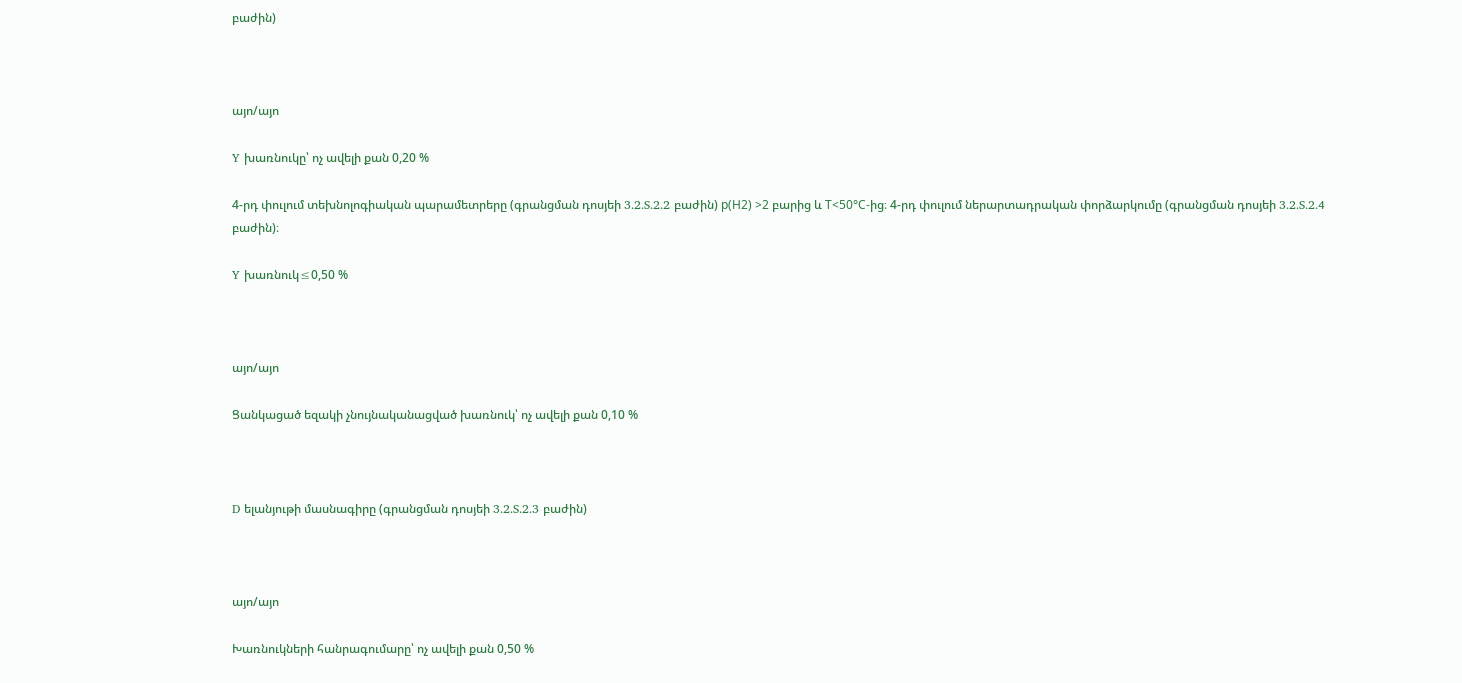բաժին)



այո/այո

Y խառնուկը՝ ոչ ավելի քան 0,20 %

4-րդ փուլում տեխնոլոգիական պարամետրերը (գրանցման դոսյեի 3.2.S.2.2 բաժին) р(Н2) >2 բարից և Т<50°С-ից։ 4-րդ փուլում ներարտադրական փորձարկումը (գրանցման դոսյեի 3.2.S.2.4 բաժին)։

Y խառնուկ≤0,50 %



այո/այո

Ցանկացած եզակի չնույնականացված խառնուկ՝ ոչ ավելի քան 0,10 %



D ելանյութի մասնագիրը (գրանցման դոսյեի 3.2.S.2.3 բաժին)



այո/այո

Խառնուկների հանրագումարը՝ ոչ ավելի քան 0,50 %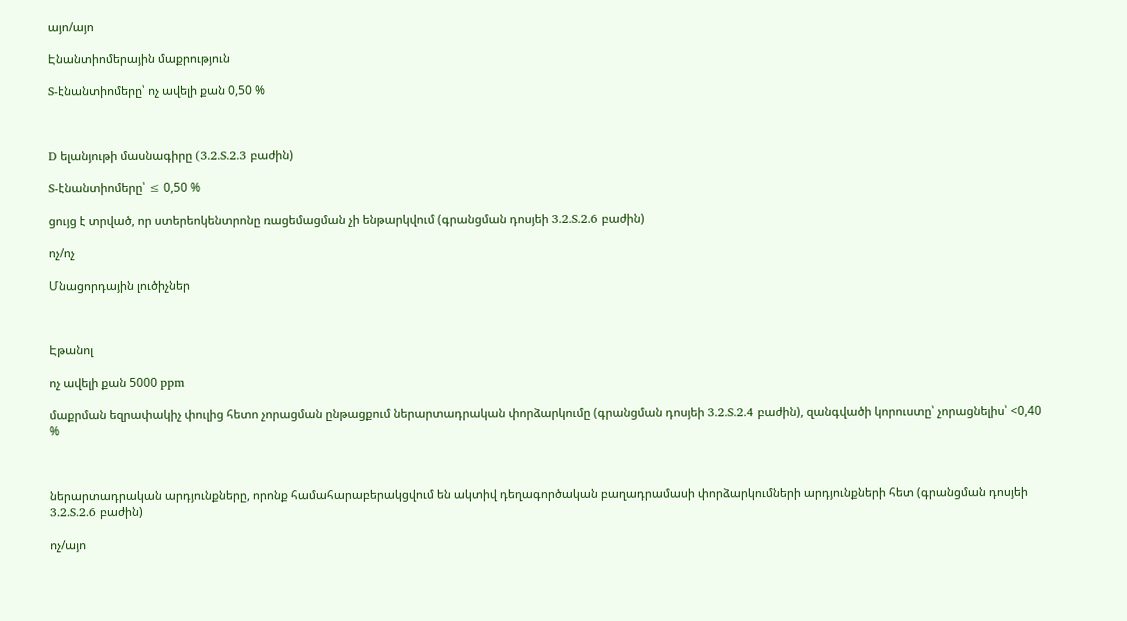այո/այո

Էնանտիոմերային մաքրություն

S-էնանտիոմերը՝ ոչ ավելի քան 0,50 %



D ելանյութի մասնագիրը (3.2.S.2.3 բաժին)

S-էնանտիոմերը՝ ≤ 0,50 %

ցույց է տրված, որ ստերեոկենտրոնը ռացեմացման չի ենթարկվում (գրանցման դոսյեի 3.2.S.2.6 բաժին)

ոչ/ոչ

Մնացորդային լուծիչներ



Էթանոլ

ոչ ավելի քան 5000 ppm

մաքրման եզրափակիչ փուլից հետո չորացման ընթացքում ներարտադրական փորձարկումը (գրանցման դոսյեի 3.2.S.2.4 բաժին), զանգվածի կորուստը՝ չորացնելիս՝ <0,40 %



ներարտադրական արդյունքները, որոնք համահարաբերակցվում են ակտիվ դեղագործական բաղադրամասի փորձարկումների արդյունքների հետ (գրանցման դոսյեի 3.2.S.2.6 բաժին)

ոչ/այո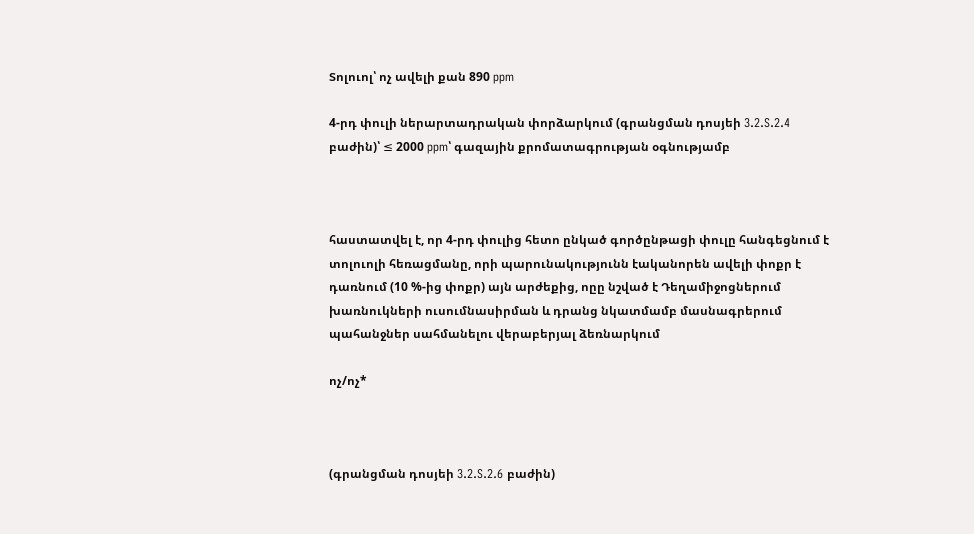Տոլուոլ՝ ոչ ավելի քան 890 ppm

4-րդ փուլի ներարտադրական փորձարկում (գրանցման դոսյեի 3.2.S.2.4 բաժին)՝ ≤ 2000 ppm՝ գազային քրոմատագրության օգնությամբ



հաստատվել է, որ 4-րդ փուլից հետո ընկած գործընթացի փուլը հանգեցնում է տոլուոլի հեռացմանը, որի պարունակությունն էականորեն ավելի փոքր է դառնում (10 %-ից փոքր) այն արժեքից, ոըը նշված է Դեղամիջոցներում խառնուկների ուսումնասիրման և դրանց նկատմամբ մասնագրերում պահանջներ սահմանելու վերաբերյալ ձեռնարկում

ոչ/ոչ*



(գրանցման դոսյեի 3.2.S.2.6 բաժին)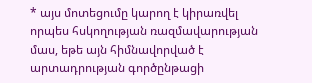* այս մոտեցումը կարող է կիրառվել որպես հսկողության ռազմավարության մաս, եթե այն հիմնավորված է արտադրության գործընթացի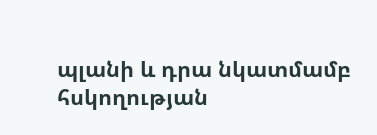պլանի և դրա նկատմամբ հսկողության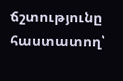ճշտությունը հաստատող՝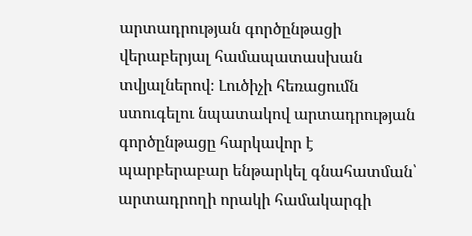արտադրության գործընթացի վերաբերյալ համապատասխան տվյալներով։ Լուծիչի հեռացումն ստուգելու նպատակով արտադրության գործընթացը հարկավոր է պարբերաբար ենթարկել գնահատման՝ արտադրողի որակի համակարգի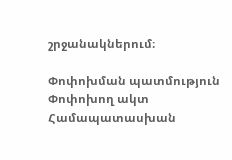շրջանակներում։

Փոփոխման պատմություն
Փոփոխող ակտ Համապատասխան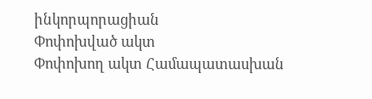ինկորպորացիան
Փոփոխված ակտ
Փոփոխող ակտ Համապատասխան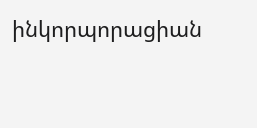ինկորպորացիան